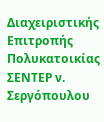Διαχειριστικής Επιτροπής Πολυκατοικίας ΣΕΝΤΕΡ ν. Σεργόπουλου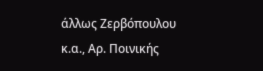άλλως Ζερβόπουλου κ.α., Αρ. Ποινικής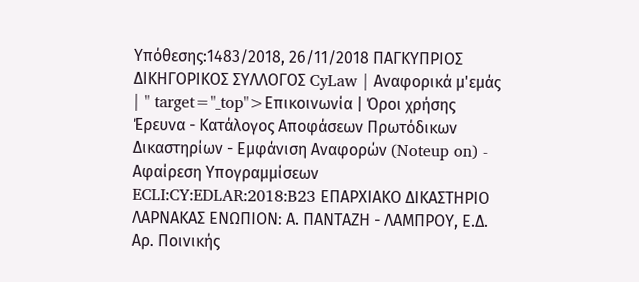Υπόθεσης:1483/2018, 26/11/2018 ΠΑΓΚΥΠΡΙΟΣ ΔΙΚΗΓΟΡΙΚΟΣ ΣΥΛΛΟΓΟΣ CyLaw | Αναφορικά μ'εμάς | " target="_top">Επικοινωνία | Όροι χρήσης Έρευνα - Κατάλογος Αποφάσεων Πρωτόδικων Δικαστηρίων - Εμφάνιση Αναφορών (Noteup on) - Αφαίρεση Υπογραμμίσεων ECLI:CY:EDLAR:2018:B23 ΕΠΑΡΧΙΑΚΟ ΔΙΚΑΣΤΗΡΙΟ ΛΑΡΝΑΚΑΣ ΕΝΩΠΙΟΝ꞉ Α. ΠΑΝΤΑΖΗ - ΛΑΜΠΡΟΥ, Ε.Δ. Αρ. Ποινικής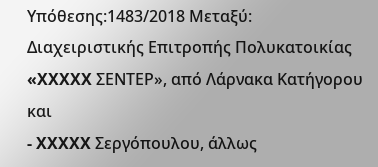Υπόθεσης:1483/2018 Μεταξύ: Διαχειριστικής Επιτροπής Πολυκατοικίας «XXXXX ΣΕΝΤΕΡ», από Λάρνακα Κατήγορου και
- XXXXX Σεργόπουλου, άλλως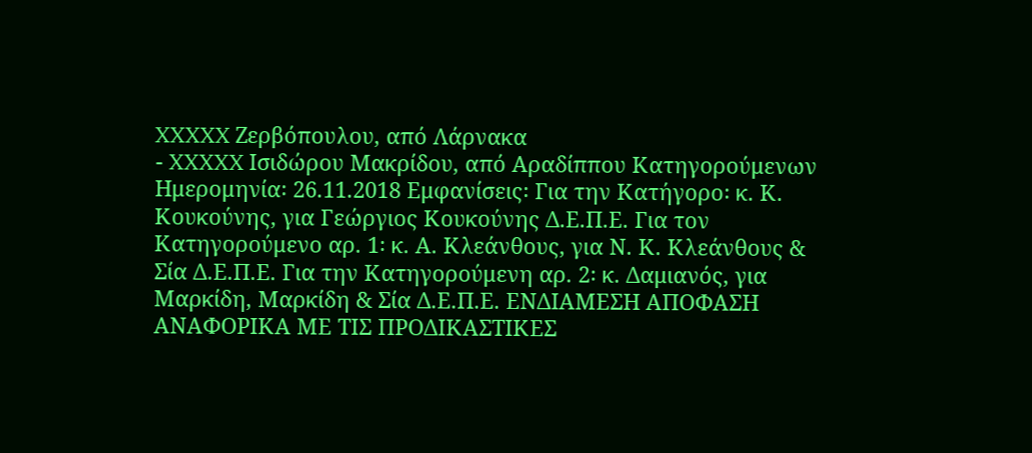XXXXX Ζερβόπουλου, από Λάρνακα
- XXXXX Ισιδώρου Μακρίδου, από Αραδίππου Κατηγορούμενων Ημερομηνία꞉ 26.11.2018 Εμφανίσεις꞉ Για την Κατήγορο꞉ κ. Κ. Κουκούνης, για Γεώργιος Κουκούνης Δ.Ε.Π.Ε. Για τον Κατηγορούμενο αρ. 1꞉ κ. Α. Κλεάνθους, για Ν. Κ. Κλεάνθους & Σία Δ.Ε.Π.Ε. Για την Κατηγορούμενη αρ. 2꞉ κ. Δαμιανός, για Μαρκίδη, Μαρκίδη & Σία Δ.Ε.Π.Ε. ΕΝΔΙΑΜΕΣΗ ΑΠΟΦΑΣΗ ΑΝΑΦΟΡΙΚΑ ΜΕ ΤΙΣ ΠΡΟΔΙΚΑΣΤΙΚΕΣ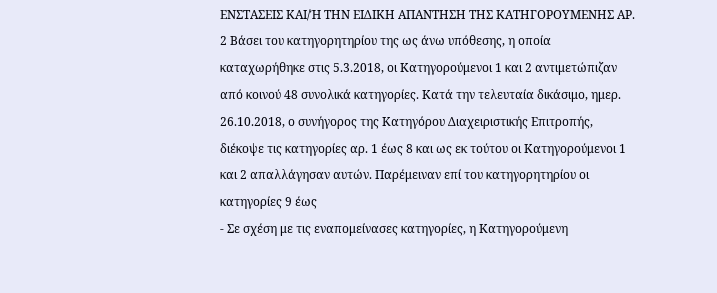ΕΝΣΤΑΣΕΙΣ ΚΑΙ/Ή ΤΗΝ ΕΙΔΙΚΗ ΑΠΑΝΤΗΣΗ ΤΗΣ ΚΑΤΗΓΟΡΟΥΜΕΝΗΣ ΑΡ. 2 Βάσει του κατηγορητηρίου της ως άνω υπόθεσης, η οποία καταχωρήθηκε στις 5.3.2018, οι Κατηγορούμενοι 1 και 2 αντιμετώπιζαν από κοινού 48 συνολικά κατηγορίες. Κατά την τελευταία δικάσιμο, ημερ. 26.10.2018, ο συνήγορος της Κατηγόρου Διαχειριστικής Επιτροπής, διέκοψε τις κατηγορίες αρ. 1 έως 8 και ως εκ τούτου οι Κατηγορούμενοι 1 και 2 απαλλάγησαν αυτών. Παρέμειναν επί του κατηγορητηρίου οι κατηγορίες 9 έως
- Σε σχέση με τις εναπομείνασες κατηγορίες, η Κατηγορούμενη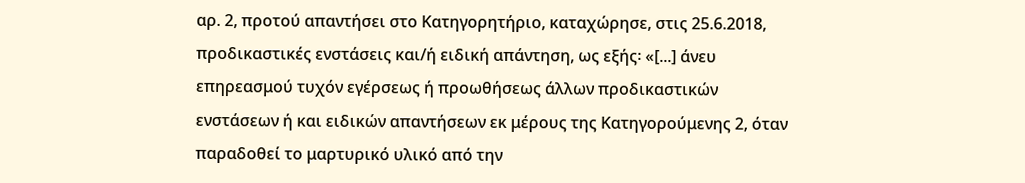αρ. 2, προτού απαντήσει στο Κατηγορητήριο, καταχώρησε, στις 25.6.2018, προδικαστικές ενστάσεις και/ή ειδική απάντηση, ως εξής꞉ «[...] άνευ επηρεασμού τυχόν εγέρσεως ή προωθήσεως άλλων προδικαστικών ενστάσεων ή και ειδικών απαντήσεων εκ μέρους της Κατηγορούμενης 2, όταν παραδοθεί το μαρτυρικό υλικό από την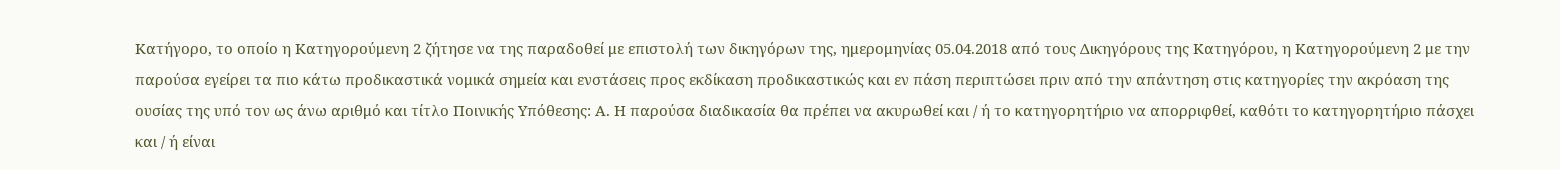Κατήγορο, το οποίο η Κατηγορούμενη 2 ζήτησε να της παραδοθεί με επιστολή των δικηγόρων της, ημερομηνίας 05.04.2018 από τους Δικηγόρους της Κατηγόρου, η Κατηγορούμενη 2 με την παρούσα εγείρει τα πιο κάτω προδικαστικά νομικά σημεία και ενστάσεις προς εκδίκαση προδικαστικώς και εν πάση περιπτώσει πριν από την απάντηση στις κατηγορίες την ακρόαση της ουσίας της υπό τον ως άνω αριθμό και τίτλο Ποινικής Υπόθεσης: Α. Η παρούσα διαδικασία θα πρέπει να ακυρωθεί και / ή το κατηγορητήριο να απορριφθεί, καθότι το κατηγορητήριο πάσχει και / ή είναι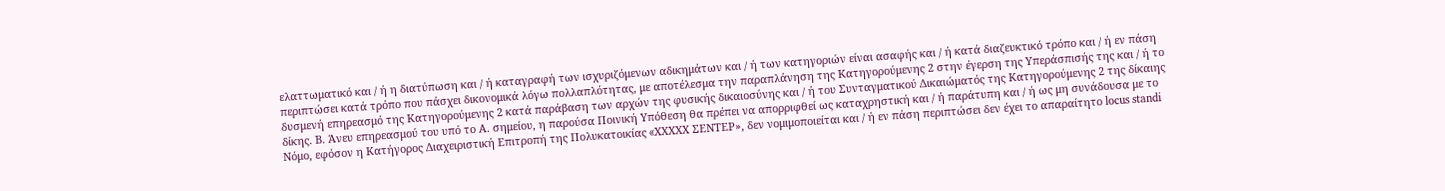ελαττωματικό και / ή η διατύπωση και / ή καταγραφή των ισχυριζόμενων αδικημάτων και / ή των κατηγοριών είναι ασαφής και / ή κατά διαζευκτικό τρόπο και / ή εν πάση περιπτώσει κατά τρόπο που πάσχει δικονομικά λόγω πολλαπλότητας, με αποτέλεσμα την παραπλάνηση της Κατηγορούμενης 2 στην έγερση της Υπεράσπισής της και / ή το δυσμενή επηρεασμό της Κατηγορούμενης 2 κατά παράβαση των αρχών της φυσικής δικαιοσύνης και / ή του Συνταγματικού Δικαιώματός της Κατηγορούμενης 2 της δίκαιης δίκης. Β. Άνευ επηρεασμού του υπό το Α. σημείου, η παρούσα Ποινική Υπόθεση θα πρέπει να απορριφθεί ως καταχρηστική και / ή παράτυπη και / ή ως μη συνάδουσα με το Νόμο, εφόσον η Κατήγορος Διαχειριστική Επιτροπή της Πολυκατοικίας «XXXXX ΣΕΝΤΕΡ», δεν νομιμοποιείται και / ή εν πάση περιπτώσει δεν έχει το απαραίτητο locus standi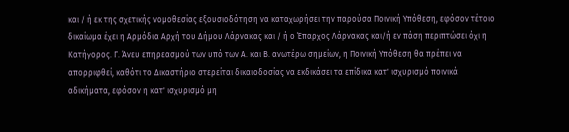και / ή εκ της σχετικής νομοθεσίας εξουσιοδότηση να καταχωρήσει την παρούσα Ποινική Υπόθεση, εφόσον τέτοιο δικαίωμα έχει η Αρμόδια Αρχή του Δήμου Λάρνακας και / ή ο Έπαρχος Λάρνακας και/ή εν πάση περιπτώσει όχι η Κατήγορος. Γ. Άνευ επηρεασμού των υπό των Α. και Β. ανωτέρω σημείων, η Ποινική Yπόθεση θα πρέπει να απορριφθεί, καθότι το Δικαστήριο στερείται δικαιοδοσίας να εκδικάσει τα επίδικα κατ' ισχυρισμό ποινικά αδικήματα, εφόσον η κατ' ισχυρισμό μη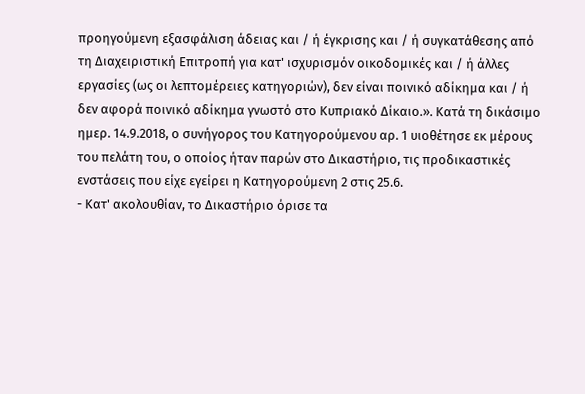προηγούμενη εξασφάλιση άδειας και / ή έγκρισης και / ή συγκατάθεσης από τη Διαχειριστική Επιτροπή για κατ' ισχυρισμόν οικοδομικές και / ή άλλες εργασίες (ως οι λεπτομέρειες κατηγοριών), δεν είναι ποινικό αδίκημα και / ή δεν αφορά ποινικό αδίκημα γνωστό στο Κυπριακό Δίκαιο.». Κατά τη δικάσιμο ημερ. 14.9.2018, ο συνήγορος του Κατηγορούμενου αρ. 1 υιοθέτησε εκ μέρους του πελάτη του, ο οποίος ήταν παρών στο Δικαστήριο, τις προδικαστικές ενστάσεις που είχε εγείρει η Κατηγορούμενη 2 στις 25.6.
- Κατ' ακολουθίαν, το Δικαστήριο όρισε τα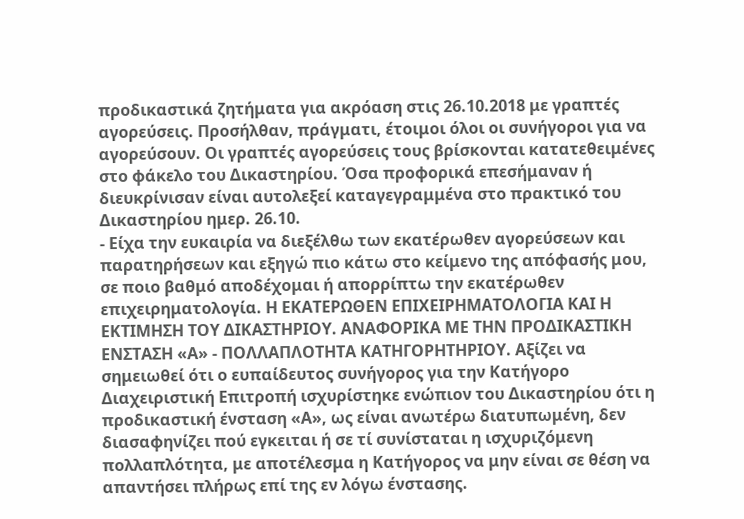προδικαστικά ζητήματα για ακρόαση στις 26.10.2018 με γραπτές αγορεύσεις. Προσήλθαν, πράγματι, έτοιμοι όλοι οι συνήγοροι για να αγορεύσουν. Οι γραπτές αγορεύσεις τους βρίσκονται κατατεθειμένες στο φάκελο του Δικαστηρίου. Όσα προφορικά επεσήμαναν ή διευκρίνισαν είναι αυτολεξεί καταγεγραμμένα στο πρακτικό του Δικαστηρίου ημερ. 26.10.
- Είχα την ευκαιρία να διεξέλθω των εκατέρωθεν αγορεύσεων και παρατηρήσεων και εξηγώ πιο κάτω στο κείμενο της απόφασής μου, σε ποιο βαθμό αποδέχομαι ή απορρίπτω την εκατέρωθεν επιχειρηματολογία. Η ΕΚΑΤΕΡΩΘΕΝ ΕΠΙΧΕΙΡΗΜΑΤΟΛΟΓΙΑ ΚΑΙ Η ΕΚΤΙΜΗΣΗ ΤΟΥ ΔΙΚΑΣΤΗΡΙΟΥ. ΑΝΑΦΟΡΙΚΑ ΜΕ ΤΗΝ ΠΡΟΔΙΚΑΣΤΙΚΗ ΕΝΣΤΑΣΗ «Α» - ΠΟΛΛΑΠΛΟΤΗΤΑ ΚΑΤΗΓΟΡΗΤΗΡΙΟΥ. Αξίζει να σημειωθεί ότι ο ευπαίδευτος συνήγορος για την Κατήγορο Διαχειριστική Επιτροπή ισχυρίστηκε ενώπιον του Δικαστηρίου ότι η προδικαστική ένσταση «Α», ως είναι ανωτέρω διατυπωμένη, δεν διασαφηνίζει πού εγκειται ή σε τί συνίσταται η ισχυριζόμενη πολλαπλότητα, με αποτέλεσμα η Κατήγορος να μην είναι σε θέση να απαντήσει πλήρως επί της εν λόγω ένστασης.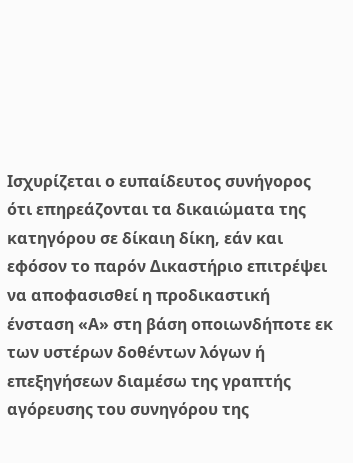Ισχυρίζεται ο ευπαίδευτος συνήγορος ότι επηρεάζονται τα δικαιώματα της κατηγόρου σε δίκαιη δίκη, εάν και εφόσον το παρόν Δικαστήριο επιτρέψει να αποφασισθεί η προδικαστική ένσταση «Α» στη βάση οποιωνδήποτε εκ των υστέρων δοθέντων λόγων ή επεξηγήσεων διαμέσω της γραπτής αγόρευσης του συνηγόρου της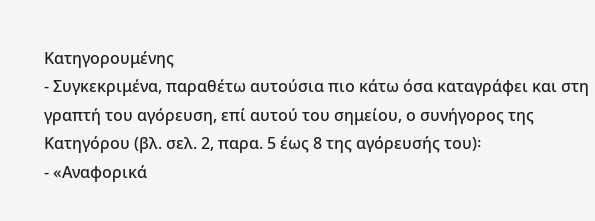Κατηγορουμένης
- Συγκεκριμένα, παραθέτω αυτούσια πιο κάτω όσα καταγράφει και στη γραπτή του αγόρευση, επί αυτού του σημείου, ο συνήγορος της Κατηγόρου (βλ. σελ. 2, παρα. 5 έως 8 της αγόρευσής του)꞉
- «Αναφορικά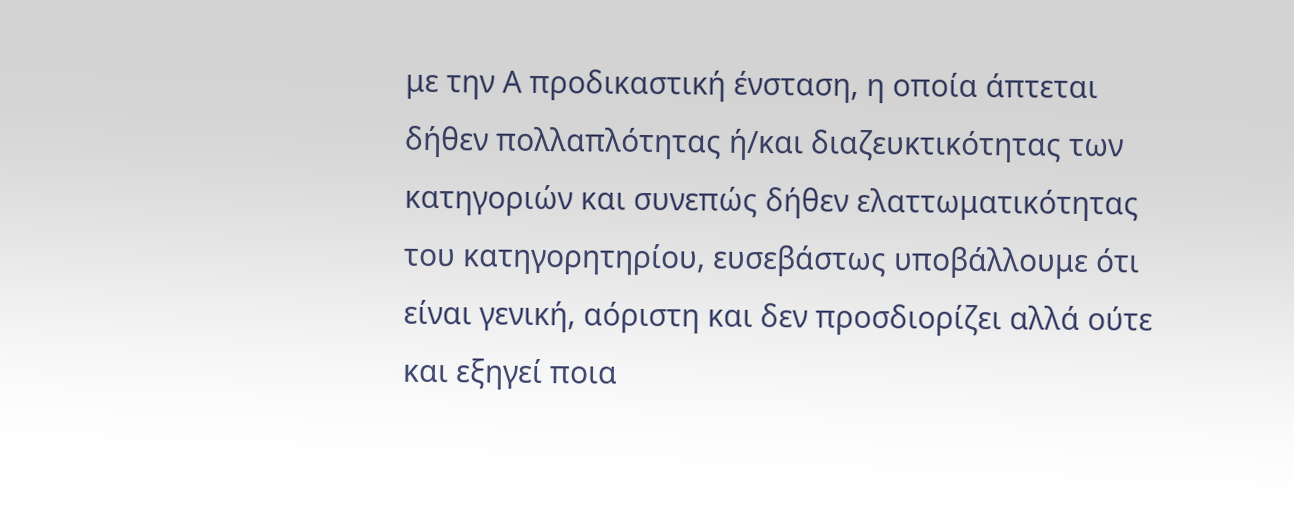με την Α προδικαστική ένσταση, η οποία άπτεται δήθεν πολλαπλότητας ή/και διαζευκτικότητας των κατηγοριών και συνεπώς δήθεν ελαττωματικότητας του κατηγορητηρίου, ευσεβάστως υποβάλλουμε ότι είναι γενική, αόριστη και δεν προσδιορίζει αλλά ούτε και εξηγεί ποια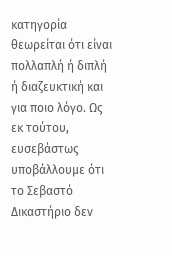κατηγορία θεωρείται ότι είναι πολλαπλή ή διπλή ή διαζευκτική και για ποιο λόγο. Ως εκ τούτου, ευσεβάστως υποβάλλουμε ότι το Σεβαστό Δικαστήριο δεν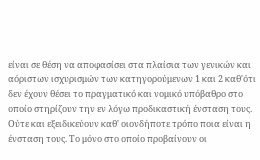είναι σε θέση να αποφασίσει στα πλαίσια των γενικών και αόριστων ισχυρισμών των κατηγορούμενων 1 και 2 καθ'ότι δεν έχουν θέσει το πραγματικό και νομικό υπόβαθρο στο οποίο στηρίζουν την εν λόγω προδικαστική ένσταση τους. Ούτε και εξειδικεύουν καθ' οιονδήποτε τρόπο ποια είναι η ένσταση τους. Το μόνο στο οποίο προβαίνουν οι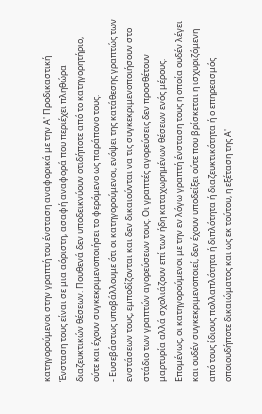κατηγορούμενοι στην γραπτή του ένσταση αναφορικά με την Α' Προδικαστική Ένσταση τους είναι σε μια αόριστη, ασαφή αναφορά που περιέχει πληθώρα διαζευκτικών θέσεων. Πουθενά δεν υποδεικνύουν οτιδήποτε από το κατηγορητήριο, ούτε και έχουν συγκεκριμενοποιήσει το φερόμενο ως παράπονο τους.
- Ευσεβάστως υποβάλλουμε ότι οι κατηγορούμενοι, ενόψει της κατάθεσης γραπτώς των ενστάσεων τους, εμποδίζονται και δεν δικαιούνται να τις συγκεκριμενοποιήσουν στο στάδιο των γραπτών αγορεύσεων τους. Οι γραπτές αγορεύσεις δεν προσθέτουν μαρτυρία αλλά σχολιάζουν επί των ήδη καταχωρημένων θέσεων ενός μέρους. Επομένως, οι κατηγορούμενοι με την εν λόγω γραπτή ένσταση τους η οποία ουδέν λέγει και ουδέν συγκεκριμενοποιεί, δεν έχουν υποδείξει ούτε που βρίσκεται η ισχυριζόμενη από τους ίδιους πολλαπλότητα ή διπλότητα ή διαζευκτικότητα ή ο επηρεασμός οποιουδήποτε δικαιώματος και ως εκ τούτου, η εξέταση της Α'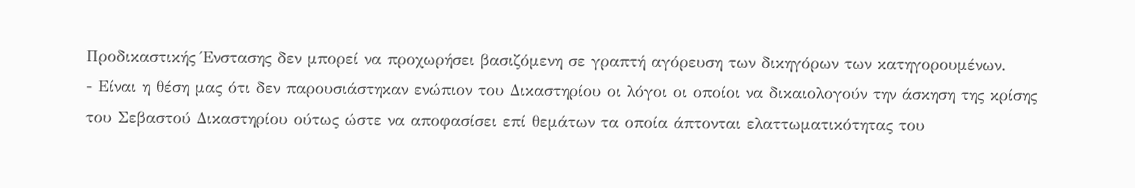Προδικαστικής Ένστασης δεν μπορεί να προχωρήσει βασιζόμενη σε γραπτή αγόρευση των δικηγόρων των κατηγορουμένων.
- Είναι η θέση μας ότι δεν παρουσιάστηκαν ενώπιον του Δικαστηρίου οι λόγοι οι οποίοι να δικαιολογούν την άσκηση της κρίσης του Σεβαστού Δικαστηρίου ούτως ώστε να αποφασίσει επί θεμάτων τα οποία άπτονται ελαττωματικότητας του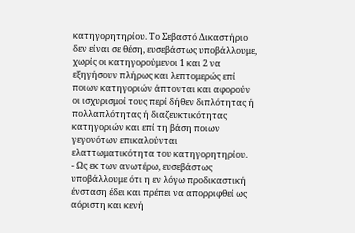κατηγορητηρίου. Το Σεβαστό Δικαστήριο δεν είναι σε θέση, ευσεβάστως υποβάλλουμε, χωρίς οι κατηγορούμενοι 1 και 2 να εξηγήσουν πλήρως και λεπτομερώς επί ποιων κατηγοριών άπτονται και αφορούν οι ισχυρισμοί τους περί δήθεν διπλότητας ή πολλαπλότητας ή διαζευκτικότητας κατηγοριών και επί τη βάση ποιων γεγονότων επικαλούνται ελαττωματικότητα του κατηγορητηρίου.
- Ως εκ των ανωτέρω, ευσεβάστως υποβάλλουμε ότι η εν λόγω προδικαστική ένσταση έδει και πρέπει να απορριφθεί ως αόριστη και κενή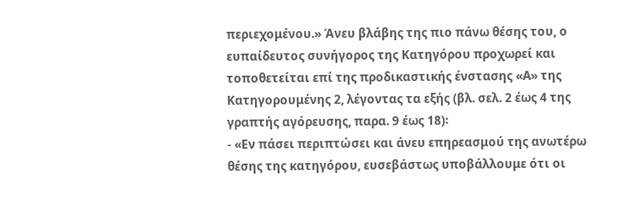περιεχομένου.» Άνευ βλάβης της πιο πάνω θέσης του, ο ευπαίδευτος συνήγορος της Κατηγόρου προχωρεί και τοποθετείται επί της προδικαστικής ένστασης «Α» της Κατηγορουμένης 2, λέγοντας τα εξής (βλ. σελ. 2 έως 4 της γραπτής αγόρευσης, παρα. 9 έως 18)꞉
- «Εν πάσει περιπτώσει και άνευ επηρεασμού της ανωτέρω θέσης της κατηγόρου, ευσεβάστως υποβάλλουμε ότι οι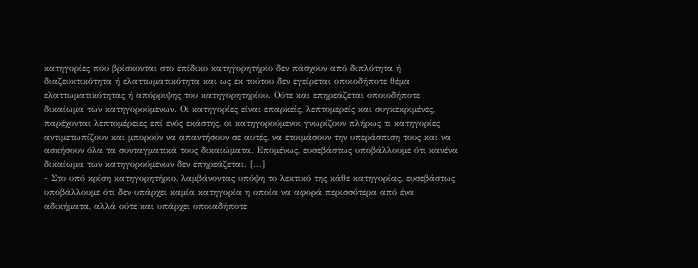κατηγορίες που βρίσκονται στο επίδικο κατηγορητήριο δεν πάσχουν από διπλότητα ή διαζευκτικότητα ή ελαττωματικότητα και ως εκ τούτου δεν εγείρεται οποιοδήποτε θέμα ελαττωματικότητας ή απόρριψης του κατηγορητηρίου. Ούτε και επηρεάζεται οποιοδήποτε δικαίωμα των κατηγορούμενων. Οι κατηγορίες είναι επαρκείς, λεπτομερείς και συγκεκριμένες, παρέχονται λεπτομέρειες επί ενός εκάστης, οι κατηγορούμενοι γνωρίζουν πλήρως τι κατηγορίες αντιμετωπίζουν και μπορούν να απαντήσουν σε αυτές, να ετοιμάσουν την υπεράσπιση τους και να ασκήσουν όλα τα συνταγματικά τους δικαιώματα. Επομένως, ευσεβάστως υποβάλλουμε ότι κανένα δικαίωμα των κατηγορούμενων δεν επηρεάζεται. [...]
- Στο υπό κρίση κατηγορητήριο, λαμβάνοντας υπόψη το λεκτικό της κάθε κατηγορίας, ευσεβάστως υποβάλλουμε ότι δεν υπάρχει καμία κατηγορία η οποία να αφορά περισσότερα από ένα αδικήματα, αλλά ούτε και υπάρχει οποιαδήποτε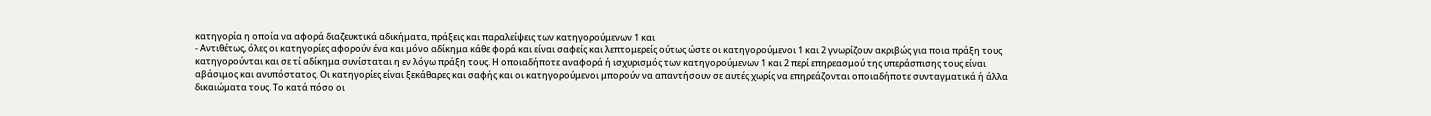κατηγορία η οποία να αφορά διαζευκτικά αδικήματα, πράξεις και παραλείψεις των κατηγορούμενων 1 και
- Αντιθέτως, όλες οι κατηγορίες αφορούν ένα και μόνο αδίκημα κάθε φορά και είναι σαφείς και λεπτομερείς ούτως ώστε οι κατηγορούμενοι 1 και 2 γνωρίζουν ακριβώς για ποια πράξη τους κατηγορούνται και σε τί αδίκημα συνίσταται η εν λόγω πράξη τους. Η οποιαδήποτε αναφορά ή ισχυρισμός των κατηγορούμενων 1 και 2 περί επηρεασμού της υπεράσπισης τους είναι αβάσιμος και ανυπόστατος. Οι κατηγορίες είναι ξεκάθαρες και σαφής και οι κατηγορούμενοι μπορούν να απαντήσουν σε αυτές χωρίς να επηρεάζονται οποιαδήποτε συνταγματικά ή άλλα δικαιώματα τους. Το κατά πόσο οι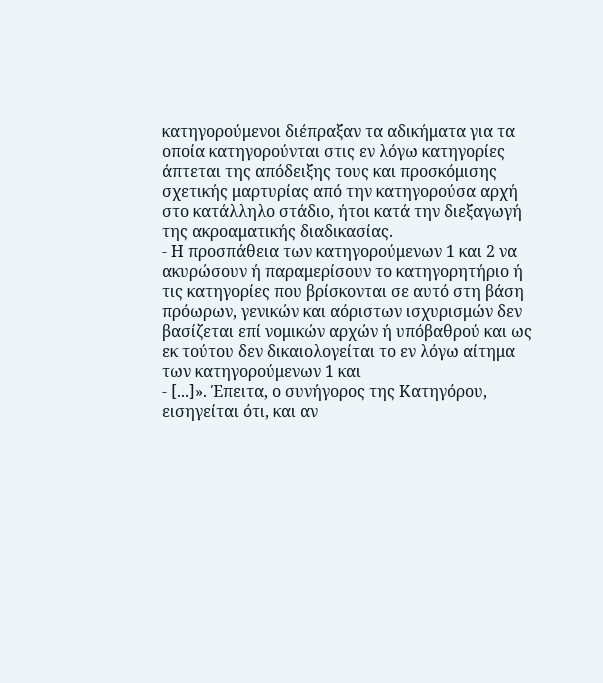κατηγορούμενοι διέπραξαν τα αδικήματα για τα οποία κατηγορούνται στις εν λόγω κατηγορίες άπτεται της απόδειξης τους και προσκόμισης σχετικής μαρτυρίας από την κατηγορούσα αρχή στο κατάλληλο στάδιο, ήτοι κατά την διεξαγωγή της ακροαματικής διαδικασίας.
- Η προσπάθεια των κατηγορούμενων 1 και 2 να ακυρώσουν ή παραμερίσουν το κατηγορητήριο ή τις κατηγορίες που βρίσκονται σε αυτό στη βάση πρόωρων, γενικών και αόριστων ισχυρισμών δεν βασίζεται επί νομικών αρχών ή υπόβαθρού και ως εκ τούτου δεν δικαιολογείται το εν λόγω αίτημα των κατηγορούμενων 1 και
- [...]». Έπειτα, ο συνήγορος της Κατηγόρου, εισηγείται ότι, και αν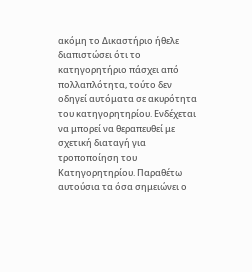ακόμη το Δικαστήριο ήθελε διαπιστώσει ότι το κατηγορητήριο πάσχει από πολλαπλότητα, τούτο δεν οδηγεί αυτόματα σε ακυρότητα του κατηγορητηρίου. Ενδέχεται να μπορεί να θεραπευθεί με σχετική διαταγή για τροποποίηση του Κατηγορητηρίου. Παραθέτω αυτούσια τα όσα σημειώνει ο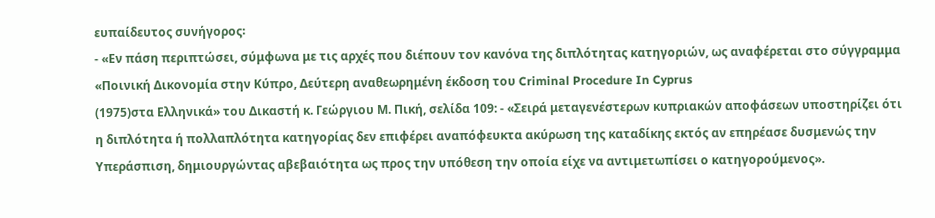ευπαίδευτος συνήγορος꞉
- «Εν πάση περιπτώσει, σύμφωνα με τις αρχές που διέπουν τον κανόνα της διπλότητας κατηγοριών, ως αναφέρεται στο σύγγραμμα «Ποινική Δικονομία στην Κύπρο, Δεύτερη αναθεωρημένη έκδοση του Criminal Procedure In Cyprus
(1975)στα Ελληνικά» του Δικαστή κ. Γεώργιου Μ. Πική, σελίδα 109: - «Σειρά μεταγενέστερων κυπριακών αποφάσεων υποστηρίζει ότι η διπλότητα ή πολλαπλότητα κατηγορίας δεν επιφέρει αναπόφευκτα ακύρωση της καταδίκης εκτός αν επηρέασε δυσμενώς την Υπεράσπιση, δημιουργώντας αβεβαιότητα ως προς την υπόθεση την οποία είχε να αντιμετωπίσει ο κατηγορούμενος».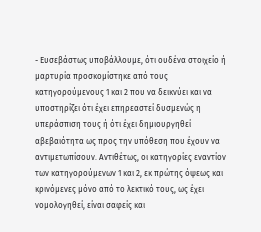- Ευσεβάστως υποβάλλουμε, ότι ουδένα στοιχείο ή μαρτυρία προσκομίστηκε από τους κατηγορούμενους 1 και 2 που να δεικνύει και να υποστηρίζει ότι έχει επηρεαστεί δυσμενώς η υπεράσπιση τους ή ότι έχει δημιουργηθεί αβεβαιότητα ως προς την υπόθεση που έχουν να αντιμετωπίσουν. Αντιθέτως, οι κατηγορίες εναντίον των κατηγορούμενων 1 και 2, εκ πρώτης όψεως και κρινόμενες μόνο από το λεκτικό τους, ως έχει νομολογηθεί, είναι σαφείς και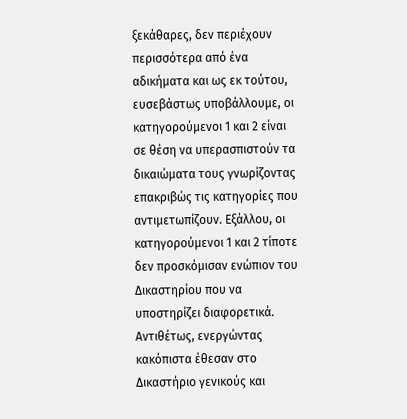ξεκάθαρες, δεν περιέχουν περισσότερα από ένα αδικήματα και ως εκ τούτου, ευσεβάστως υποβάλλουμε, οι κατηγορούμενοι 1 και 2 είναι σε θέση να υπερασπιστούν τα δικαιώματα τους γνωρίζοντας επακριβώς τις κατηγορίες που αντιμετωπίζουν. Εξάλλου, οι κατηγορούμενοι 1 και 2 τίποτε δεν προσκόμισαν ενώπιον του Δικαστηρίου που να υποστηρίζει διαφορετικά. Αντιθέτως, ενεργώντας κακόπιστα έθεσαν στο Δικαστήριο γενικούς και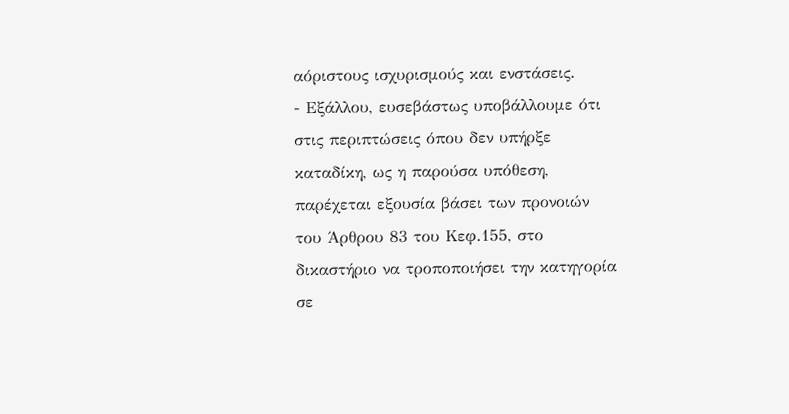αόριστους ισχυρισμούς και ενστάσεις.
- Εξάλλου, ευσεβάστως υποβάλλουμε ότι στις περιπτώσεις όπου δεν υπήρξε καταδίκη, ως η παρούσα υπόθεση, παρέχεται εξουσία βάσει των προνοιών του Άρθρου 83 του Κεφ.155, στο δικαστήριο να τροποποιήσει την κατηγορία σε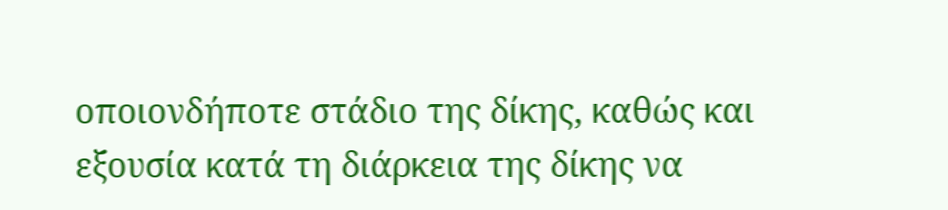οποιονδήποτε στάδιο της δίκης, καθώς και εξουσία κατά τη διάρκεια της δίκης να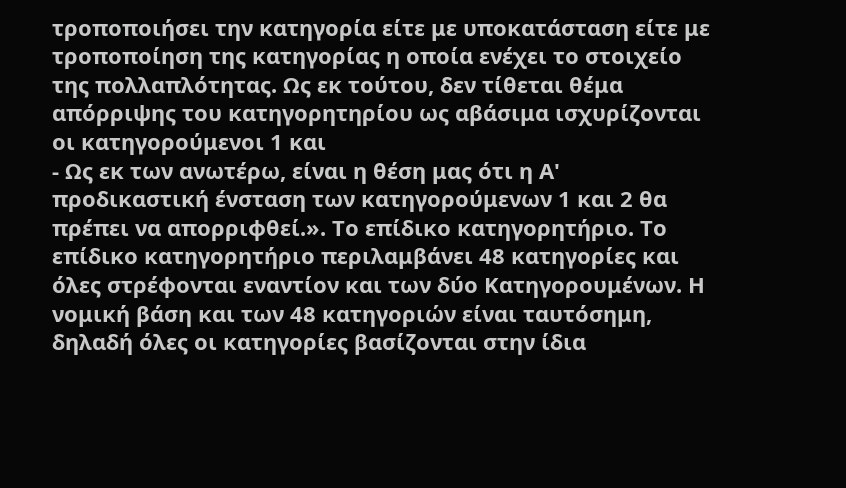τροποποιήσει την κατηγορία είτε με υποκατάσταση είτε με τροποποίηση της κατηγορίας η οποία ενέχει το στοιχείο της πολλαπλότητας. Ως εκ τούτου, δεν τίθεται θέμα απόρριψης του κατηγορητηρίου ως αβάσιμα ισχυρίζονται οι κατηγορούμενοι 1 και
- Ως εκ των ανωτέρω, είναι η θέση μας ότι η Α' προδικαστική ένσταση των κατηγορούμενων 1 και 2 θα πρέπει να απορριφθεί.». Το επίδικο κατηγορητήριο. Το επίδικο κατηγορητήριο περιλαμβάνει 48 κατηγορίες και όλες στρέφονται εναντίον και των δύο Κατηγορουμένων. Η νομική βάση και των 48 κατηγοριών είναι ταυτόσημη, δηλαδή όλες οι κατηγορίες βασίζονται στην ίδια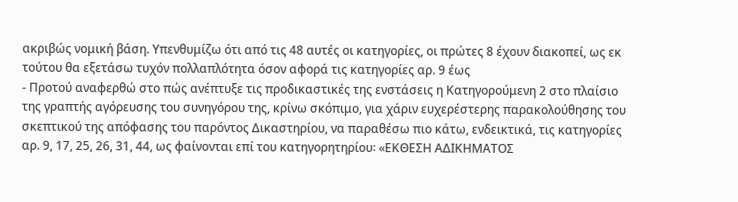ακριβώς νομική βάση. Υπενθυμίζω ότι από τις 48 αυτές οι κατηγορίες, οι πρώτες 8 έχουν διακοπεί, ως εκ τούτου θα εξετάσω τυχόν πολλαπλότητα όσον αφορά τις κατηγορίες αρ. 9 έως
- Προτού αναφερθώ στο πώς ανέπτυξε τις προδικαστικές της ενστάσεις η Κατηγορούμενη 2 στο πλαίσιο της γραπτής αγόρευσης του συνηγόρου της, κρίνω σκόπιμο, για χάριν ευχερέστερης παρακολούθησης του σκεπτικού της απόφασης του παρόντος Δικαστηρίου, να παραθέσω πιο κάτω, ενδεικτικά, τις κατηγορίες αρ. 9, 17, 25, 26, 31, 44, ως φαίνονται επί του κατηγορητηρίου꞉ «ΕΚΘΕΣΗ ΑΔΙΚΗΜΑΤΟΣ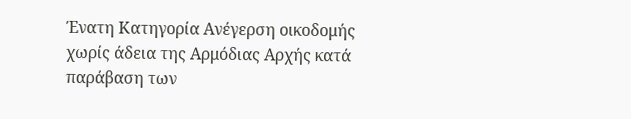Ένατη Κατηγορία Ανέγερση οικοδομής χωρίς άδεια της Αρμόδιας Αρχής κατά παράβαση των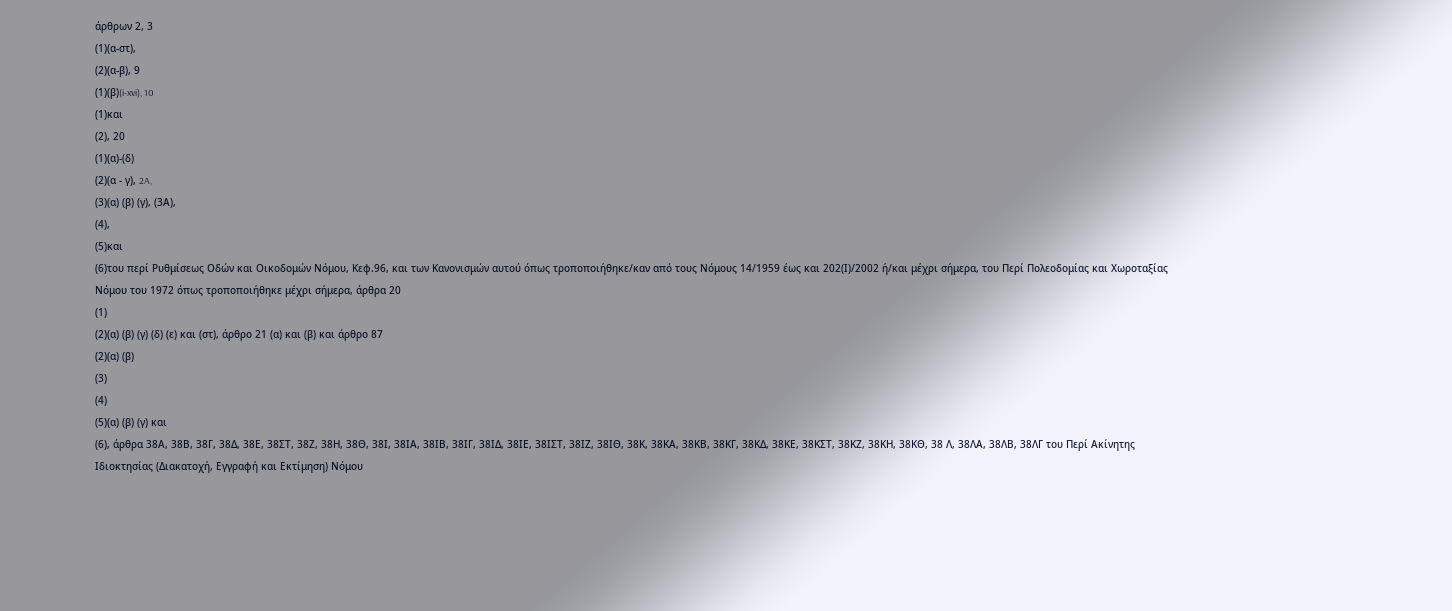άρθρων 2, 3
(1)(α-στ),
(2)(α-β), 9
(1)(β)(i-xvi), 10
(1)και
(2), 20
(1)(α)-(δ)
(2)(α - γ), 2A,
(3)(α) (β) (γ), (3Α),
(4),
(5)και
(6)του περί Ρυθμίσεως Οδών και Οικοδομών Νόμου, Κεφ.96, και των Κανονισμών αυτού όπως τροποποιήθηκε/καν από τους Νόμους 14/1959 έως και 202(Ι)/2002 ή/και μέχρι σήμερα, του Περί Πολεοδομίας και Χωροταξίας Νόμου του 1972 όπως τροποποιήθηκε μέχρι σήμερα, άρθρα 20
(1)
(2)(α) (β) (γ) (δ) (ε) και (στ), άρθρο 21 (α) και (β) και άρθρο 87
(2)(α) (β)
(3)
(4)
(5)(α) (β) (γ) και
(6), άρθρα 38Α, 38Β, 38Γ, 38Δ, 38Ε, 38ΣΤ, 38Ζ, 38Η, 38Θ, 38Ι, 38ΙΑ, 38ΙΒ, 38ΙΓ, 38ΙΔ, 38ΙΕ, 38ΙΣΤ, 38ΙΖ, 38ΙΘ, 38Κ, 38ΚΑ, 38ΚΒ, 38ΚΓ, 38ΚΔ, 38ΚΕ, 38ΚΣΤ, 38ΚΖ, 38ΚΗ, 38ΚΘ, 38 Λ, 38ΛΑ, 38ΛΒ, 38ΛΓ του Περί Ακίνητης Ιδιοκτησίας (Διακατοχή, Εγγραφή και Εκτίμηση) Νόμου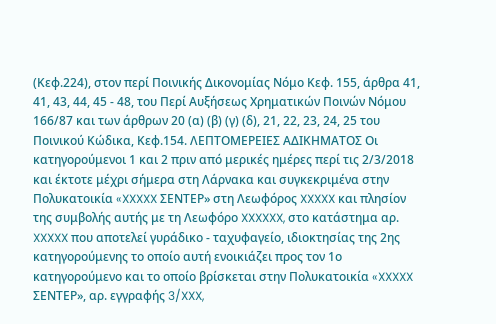(Κεφ.224), στον περί Ποινικής Δικονομίας Νόμο Κεφ. 155, άρθρα 41, 41, 43, 44, 45 - 48, του Περί Αυξήσεως Χρηματικών Ποινών Νόμου 166/87 και των άρθρων 20 (α) (β) (γ) (δ), 21, 22, 23, 24, 25 του Ποινικού Κώδικα, Κεφ.154. ΛΕΠΤΟΜΕΡΕΙΕΣ ΑΔΙΚΗΜΑΤΟΣ Οι κατηγορούμενοι 1 και 2 πριν από μερικές ημέρες περί τις 2/3/2018 και έκτοτε μέχρι σήμερα στη Λάρνακα και συγκεκριμένα στην Πολυκατοικία «XXXXX ΣΕΝΤΕΡ» στη Λεωφόρος XXXXX και πλησίον της συμβολής αυτής με τη Λεωφόρο XXXXXX, στο κατάστημα αρ. XXXXX που αποτελεί γυράδικο - ταχυφαγείο, ιδιοκτησίας της 2ης κατηγορούμενης το οποίο αυτή ενοικιάζει προς τον 1ο κατηγορούμενο και το οποίο βρίσκεται στην Πολυκατοικία «XXXXX ΣΕΝΤΕΡ», αρ. εγγραφής 3/XXX,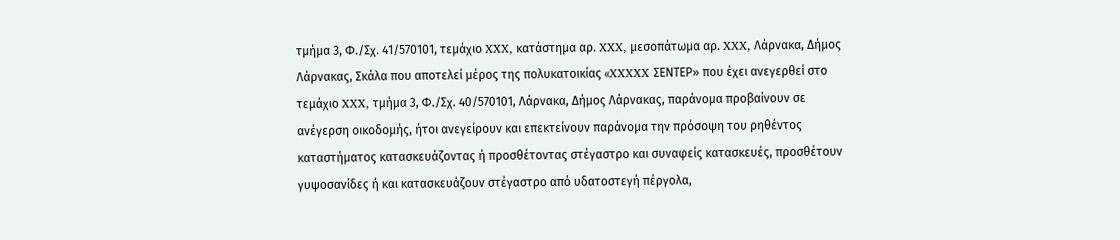τμήμα 3, Φ./Σχ. 41/570101, τεμάχιο XXX, κατάστημα αρ. XXX, μεσοπάτωμα αρ. XXX, Λάρνακα, Δήμος Λάρνακας, Σκάλα που αποτελεί μέρος της πολυκατοικίας «XXXXX ΣΕΝΤΕΡ» που έχει ανεγερθεί στο τεμάχιο XXX, τμήμα 3, Φ./Σχ. 40/570101, Λάρνακα, Δήμος Λάρνακας, παράνομα προβαίνουν σε ανέγερση οικοδομής, ήτοι ανεγείρουν και επεκτείνουν παράνομα την πρόσοψη του ρηθέντος καταστήματος κατασκευάζοντας ή προσθέτοντας στέγαστρο και συναφείς κατασκευές, προσθέτουν γυψοσανίδες ή και κατασκευάζουν στέγαστρο από υδατοστεγή πέργολα,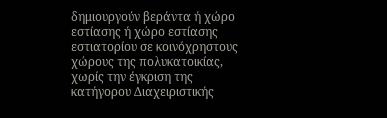δημιουργούν βεράντα ή χώρο εστίασης ή χώρο εστίασης εστιατορίου σε κοινόχρηστους χώρους της πολυκατοικίας, χωρίς την έγκριση της κατήγορου Διαχειριστικής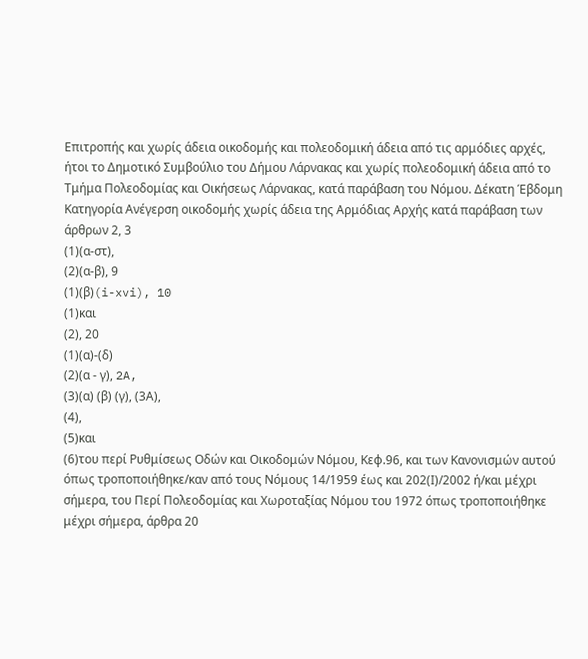Επιτροπής και χωρίς άδεια οικοδομής και πολεοδομική άδεια από τις αρμόδιες αρχές, ήτοι το Δημοτικό Συμβούλιο του Δήμου Λάρνακας και χωρίς πολεοδομική άδεια από το Τμήμα Πολεοδομίας και Οικήσεως Λάρνακας, κατά παράβαση του Νόμου. Δέκατη Έβδομη Κατηγορία Ανέγερση οικοδομής χωρίς άδεια της Αρμόδιας Αρχής κατά παράβαση των άρθρων 2, 3
(1)(α-στ),
(2)(α-β), 9
(1)(β)(i-xvi), 10
(1)και
(2), 20
(1)(α)-(δ)
(2)(α - γ), 2A,
(3)(α) (β) (γ), (3Α),
(4),
(5)και
(6)του περί Ρυθμίσεως Οδών και Οικοδομών Νόμου, Κεφ.96, και των Κανονισμών αυτού όπως τροποποιήθηκε/καν από τους Νόμους 14/1959 έως και 202(Ι)/2002 ή/και μέχρι σήμερα, του Περί Πολεοδομίας και Χωροταξίας Νόμου του 1972 όπως τροποποιήθηκε μέχρι σήμερα, άρθρα 20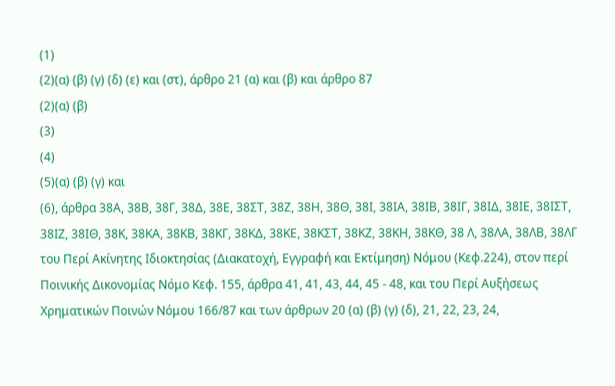(1)
(2)(α) (β) (γ) (δ) (ε) και (στ), άρθρο 21 (α) και (β) και άρθρο 87
(2)(α) (β)
(3)
(4)
(5)(α) (β) (γ) και
(6), άρθρα 38Α, 38Β, 38Γ, 38Δ, 38Ε, 38ΣΤ, 38Ζ, 38Η, 38Θ, 38Ι, 38ΙΑ, 38ΙΒ, 38ΙΓ, 38ΙΔ, 38ΙΕ, 38ΙΣΤ, 38ΙΖ, 38ΙΘ, 38Κ, 38ΚΑ, 38ΚΒ, 38ΚΓ, 38ΚΔ, 38ΚΕ, 38ΚΣΤ, 38ΚΖ, 38ΚΗ, 38ΚΘ, 38 Λ, 38ΛΑ, 38ΛΒ, 38ΛΓ του Περί Ακίνητης Ιδιοκτησίας (Διακατοχή, Εγγραφή και Εκτίμηση) Νόμου (Κεφ.224), στον περί Ποινικής Δικονομίας Νόμο Κεφ. 155, άρθρα 41, 41, 43, 44, 45 - 48, και του Περί Αυξήσεως Χρηματικών Ποινών Νόμου 166/87 και των άρθρων 20 (α) (β) (γ) (δ), 21, 22, 23, 24,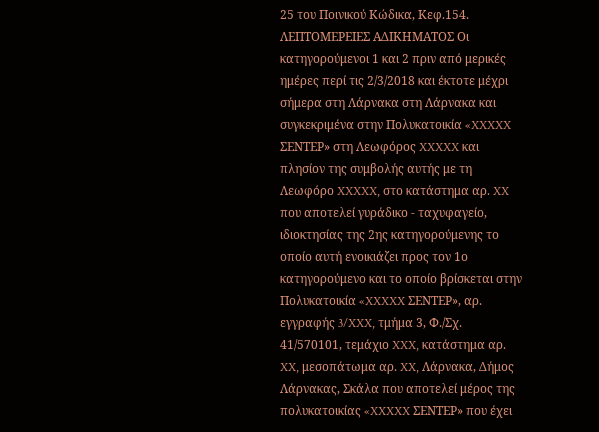25 του Ποινικού Κώδικα, Κεφ.154. ΛΕΠΤΟΜΕΡΕΙΕΣ ΑΔΙΚΗΜΑΤΟΣ Οι κατηγορούμενοι 1 και 2 πριν από μερικές ημέρες περί τις 2/3/2018 και έκτοτε μέχρι σήμερα στη Λάρνακα στη Λάρνακα και συγκεκριμένα στην Πολυκατοικία «XXXXX ΣΕΝΤΕΡ» στη Λεωφόρος XXXXX και πλησίον της συμβολής αυτής με τη Λεωφόρο XXXXX, στο κατάστημα αρ. XX που αποτελεί γυράδικο - ταχυφαγείο, ιδιοκτησίας της 2ης κατηγορούμενης το οποίο αυτή ενοικιάζει προς τον 1ο κατηγορούμενο και το οποίο βρίσκεται στην Πολυκατοικία «XXXXX ΣΕΝΤΕΡ», αρ. εγγραφής 3/XXX, τμήμα 3, Φ./Σχ. 41/570101, τεμάχιο XXX, κατάστημα αρ. XX, μεσοπάτωμα αρ. XX, Λάρνακα, Δήμος Λάρνακας, Σκάλα που αποτελεί μέρος της πολυκατοικίας «XXXXX ΣΕΝΤΕΡ» που έχει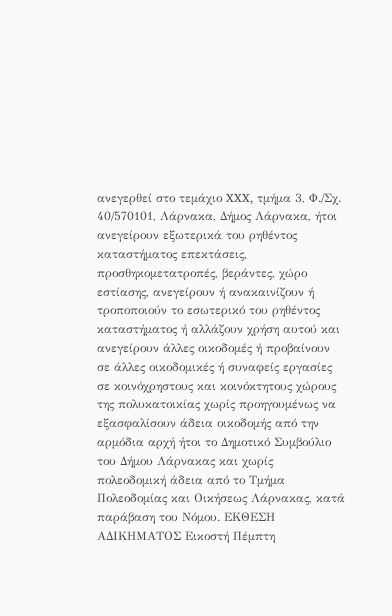ανεγερθεί στο τεμάχιο XXX, τμήμα 3, Φ./Σχ. 40/570101, Λάρνακα, Δήμος Λάρνακα, ήτοι ανεγείρουν εξωτερικά του ρηθέντος καταστήματος επεκτάσεις, προσθηκομετατροπές, βεράντες, χώρο εστίασης, ανεγείρουν ή ανακαινίζουν ή τροποποιούν το εσωτερικό του ρηθέντος καταστήματος ή αλλάζουν χρήση αυτού και ανεγείρουν άλλες οικοδομές ή προβαίνουν σε άλλες οικοδομικές ή συναφείς εργασίες σε κοινόχρηστους και κοινόκτητους χώρους της πολυκατοικίας χωρίς προηγουμένως να εξασφαλίσουν άδεια οικοδομής από την αρμόδια αρχή ήτοι το Δημοτικό Συμβούλιο του Δήμου Λάρνακας και χωρίς πολεοδομική άδεια από το Τμήμα Πολεοδομίας και Οικήσεως Λάρνακας, κατά παράβαση του Νόμου. ΕΚΘΕΣΗ ΑΔΙΚΗΜΑΤΟΣ Εικοστή Πέμπτη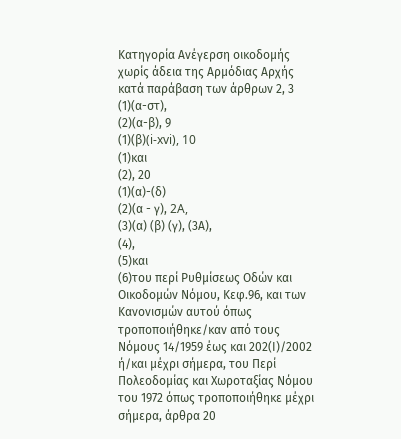Κατηγορία Ανέγερση οικοδομής χωρίς άδεια της Αρμόδιας Αρχής κατά παράβαση των άρθρων 2, 3
(1)(α-στ),
(2)(α-β), 9
(1)(β)(i-xvi), 10
(1)και
(2), 20
(1)(α)-(δ)
(2)(α - γ), 2A,
(3)(α) (β) (γ), (3Α),
(4),
(5)και
(6)του περί Ρυθμίσεως Οδών και Οικοδομών Νόμου, Κεφ.96, και των Κανονισμών αυτού όπως τροποποιήθηκε/καν από τους Νόμους 14/1959 έως και 202(Ι)/2002 ή/και μέχρι σήμερα, του Περί Πολεοδομίας και Χωροταξίας Νόμου του 1972 όπως τροποποιήθηκε μέχρι σήμερα, άρθρα 20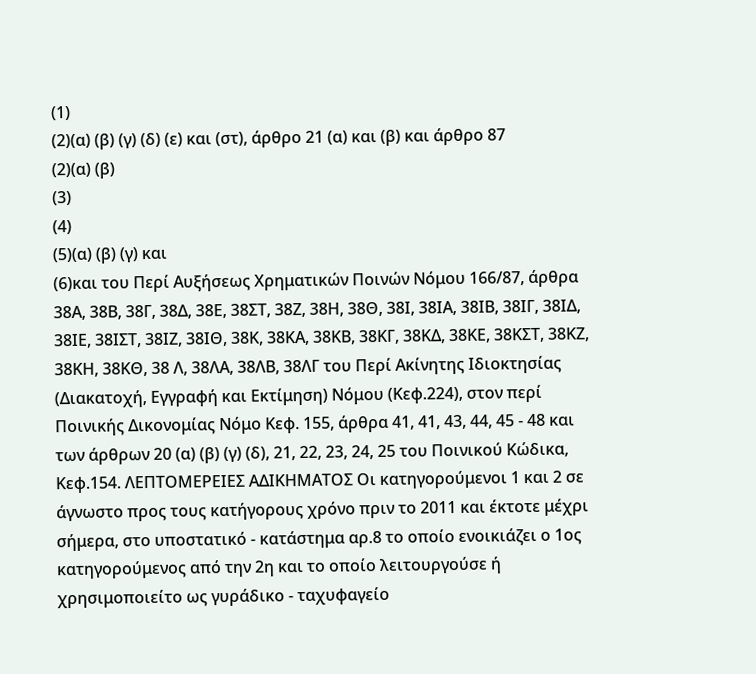(1)
(2)(α) (β) (γ) (δ) (ε) και (στ), άρθρο 21 (α) και (β) και άρθρο 87
(2)(α) (β)
(3)
(4)
(5)(α) (β) (γ) και
(6)και του Περί Αυξήσεως Χρηματικών Ποινών Νόμου 166/87, άρθρα 38Α, 38Β, 38Γ, 38Δ, 38Ε, 38ΣΤ, 38Ζ, 38Η, 38Θ, 38Ι, 38ΙΑ, 38ΙΒ, 38ΙΓ, 38ΙΔ, 38ΙΕ, 38ΙΣΤ, 38ΙΖ, 38ΙΘ, 38Κ, 38ΚΑ, 38ΚΒ, 38ΚΓ, 38ΚΔ, 38ΚΕ, 38ΚΣΤ, 38ΚΖ, 38ΚΗ, 38ΚΘ, 38 Λ, 38ΛΑ, 38ΛΒ, 38ΛΓ του Περί Ακίνητης Ιδιοκτησίας (Διακατοχή, Εγγραφή και Εκτίμηση) Νόμου (Κεφ.224), στον περί Ποινικής Δικονομίας Νόμο Κεφ. 155, άρθρα 41, 41, 43, 44, 45 - 48 και των άρθρων 20 (α) (β) (γ) (δ), 21, 22, 23, 24, 25 του Ποινικού Κώδικα, Κεφ.154. ΛΕΠΤΟΜΕΡΕΙΕΣ ΑΔΙΚΗΜΑΤΟΣ Οι κατηγορούμενοι 1 και 2 σε άγνωστο προς τους κατήγορους χρόνο πριν το 2011 και έκτοτε μέχρι σήμερα, στο υποστατικό - κατάστημα αρ.8 το οποίο ενοικιάζει ο 1ος κατηγορούμενος από την 2η και το οποίο λειτουργούσε ή χρησιμοποιείτο ως γυράδικο - ταχυφαγείο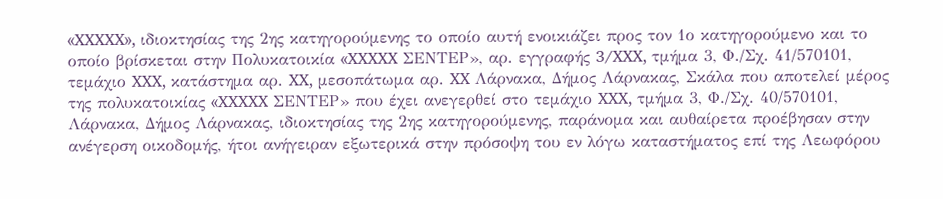«XXXXX», ιδιοκτησίας της 2ης κατηγορούμενης το οποίο αυτή ενοικιάζει προς τον 1ο κατηγορούμενο και το οποίο βρίσκεται στην Πολυκατοικία «XXXXX ΣΕΝΤΕΡ», αρ. εγγραφής 3/XXX, τμήμα 3, Φ./Σχ. 41/570101, τεμάχιο XXX, κατάστημα αρ. XX, μεσοπάτωμα αρ. XX Λάρνακα, Δήμος Λάρνακας, Σκάλα που αποτελεί μέρος της πολυκατοικίας «XXXXX ΣΕΝΤΕΡ» που έχει ανεγερθεί στο τεμάχιο XXX, τμήμα 3, Φ./Σχ. 40/570101, Λάρνακα, Δήμος Λάρνακας, ιδιοκτησίας της 2ης κατηγορούμενης, παράνομα και αυθαίρετα προέβησαν στην ανέγερση οικοδομής, ήτοι ανήγειραν εξωτερικά στην πρόσοψη του εν λόγω καταστήματος επί της Λεωφόρου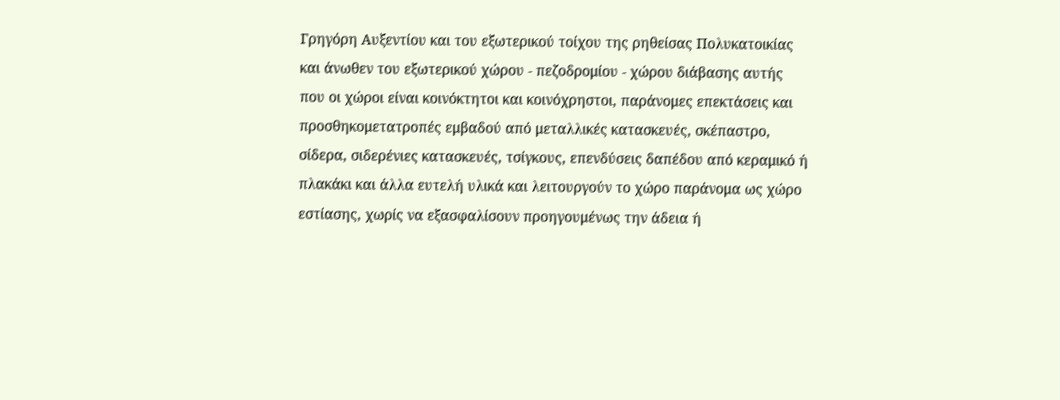Γρηγόρη Αυξεντίου και του εξωτερικού τοίχου της ρηθείσας Πολυκατοικίας και άνωθεν του εξωτερικού χώρου - πεζοδρομίου - χώρου διάβασης αυτής που οι χώροι είναι κοινόκτητοι και κοινόχρηστοι, παράνομες επεκτάσεις και προσθηκομετατροπές εμβαδού από μεταλλικές κατασκευές, σκέπαστρο, σίδερα, σιδερένιες κατασκευές, τσίγκους, επενδύσεις δαπέδου από κεραμικό ή πλακάκι και άλλα ευτελή υλικά και λειτουργούν το χώρο παράνομα ως χώρο εστίασης, χωρίς να εξασφαλίσουν προηγουμένως την άδεια ή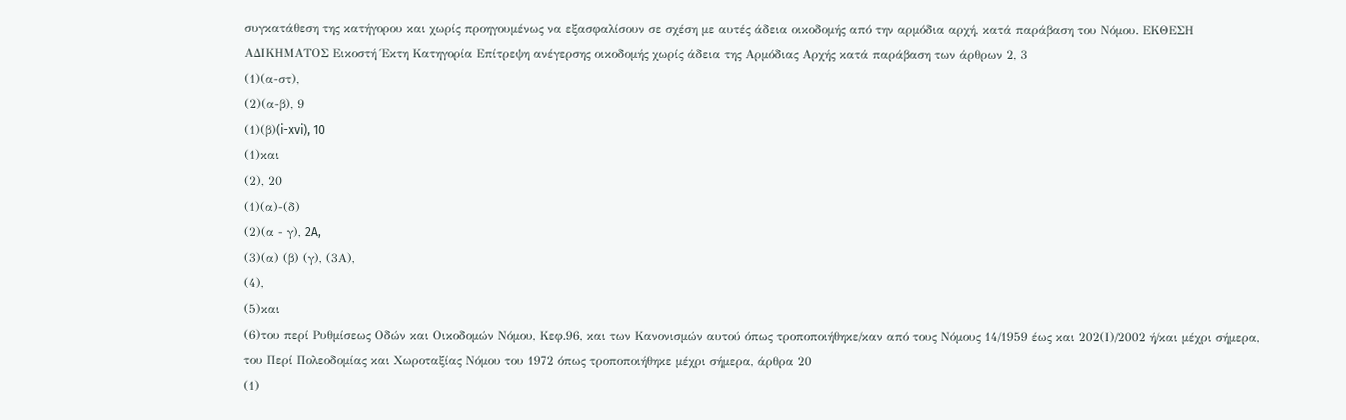συγκατάθεση της κατήγορου και χωρίς προηγουμένως να εξασφαλίσουν σε σχέση με αυτές άδεια οικοδομής από την αρμόδια αρχή, κατά παράβαση του Νόμου. ΕΚΘΕΣΗ ΑΔΙΚΗΜΑΤΟΣ Εικοστή Έκτη Κατηγορία Επίτρεψη ανέγερσης οικοδομής χωρίς άδεια της Αρμόδιας Αρχής κατά παράβαση των άρθρων 2, 3
(1)(α-στ),
(2)(α-β), 9
(1)(β)(i-xvi), 10
(1)και
(2), 20
(1)(α)-(δ)
(2)(α - γ), 2A,
(3)(α) (β) (γ), (3Α),
(4),
(5)και
(6)του περί Ρυθμίσεως Οδών και Οικοδομών Νόμου, Κεφ.96, και των Κανονισμών αυτού όπως τροποποιήθηκε/καν από τους Νόμους 14/1959 έως και 202(Ι)/2002 ή/και μέχρι σήμερα, του Περί Πολεοδομίας και Χωροταξίας Νόμου του 1972 όπως τροποποιήθηκε μέχρι σήμερα, άρθρα 20
(1)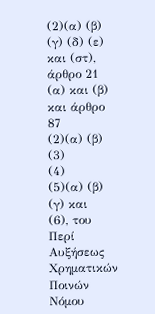(2)(α) (β) (γ) (δ) (ε) και (στ), άρθρο 21 (α) και (β) και άρθρο 87
(2)(α) (β)
(3)
(4)
(5)(α) (β) (γ) και
(6), του Περί Αυξήσεως Χρηματικών Ποινών Νόμου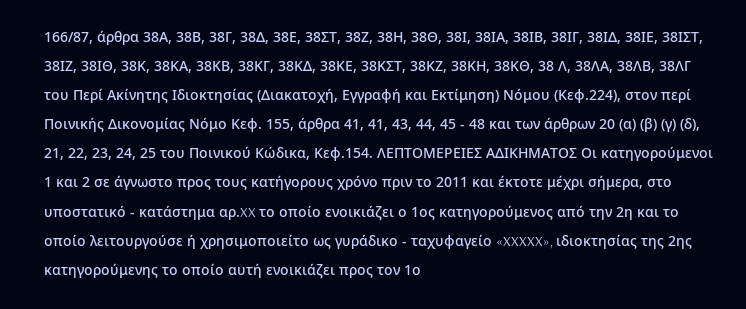166/87, άρθρα 38Α, 38Β, 38Γ, 38Δ, 38Ε, 38ΣΤ, 38Ζ, 38Η, 38Θ, 38Ι, 38ΙΑ, 38ΙΒ, 38ΙΓ, 38ΙΔ, 38ΙΕ, 38ΙΣΤ, 38ΙΖ, 38ΙΘ, 38Κ, 38ΚΑ, 38ΚΒ, 38ΚΓ, 38ΚΔ, 38ΚΕ, 38ΚΣΤ, 38ΚΖ, 38ΚΗ, 38ΚΘ, 38 Λ, 38ΛΑ, 38ΛΒ, 38ΛΓ του Περί Ακίνητης Ιδιοκτησίας (Διακατοχή, Εγγραφή και Εκτίμηση) Νόμου (Κεφ.224), στον περί Ποινικής Δικονομίας Νόμο Κεφ. 155, άρθρα 41, 41, 43, 44, 45 - 48 και των άρθρων 20 (α) (β) (γ) (δ), 21, 22, 23, 24, 25 του Ποινικού Κώδικα, Κεφ.154. ΛΕΠΤΟΜΕΡΕΙΕΣ ΑΔΙΚΗΜΑΤΟΣ Οι κατηγορούμενοι 1 και 2 σε άγνωστο προς τους κατήγορους χρόνο πριν το 2011 και έκτοτε μέχρι σήμερα, στο υποστατικό - κατάστημα αρ.XX το οποίο ενοικιάζει ο 1ος κατηγορούμενος από την 2η και το οποίο λειτουργούσε ή χρησιμοποιείτο ως γυράδικο - ταχυφαγείο «XXXXX», ιδιοκτησίας της 2ης κατηγορούμενης το οποίο αυτή ενοικιάζει προς τον 1ο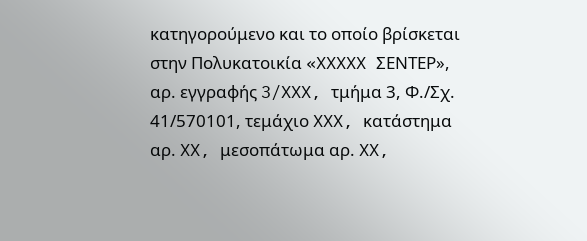κατηγορούμενο και το οποίο βρίσκεται στην Πολυκατοικία «XXXXX ΣΕΝΤΕΡ», αρ. εγγραφής 3/XXX, τμήμα 3, Φ./Σχ. 41/570101, τεμάχιο XXX, κατάστημα αρ. XX, μεσοπάτωμα αρ. XX,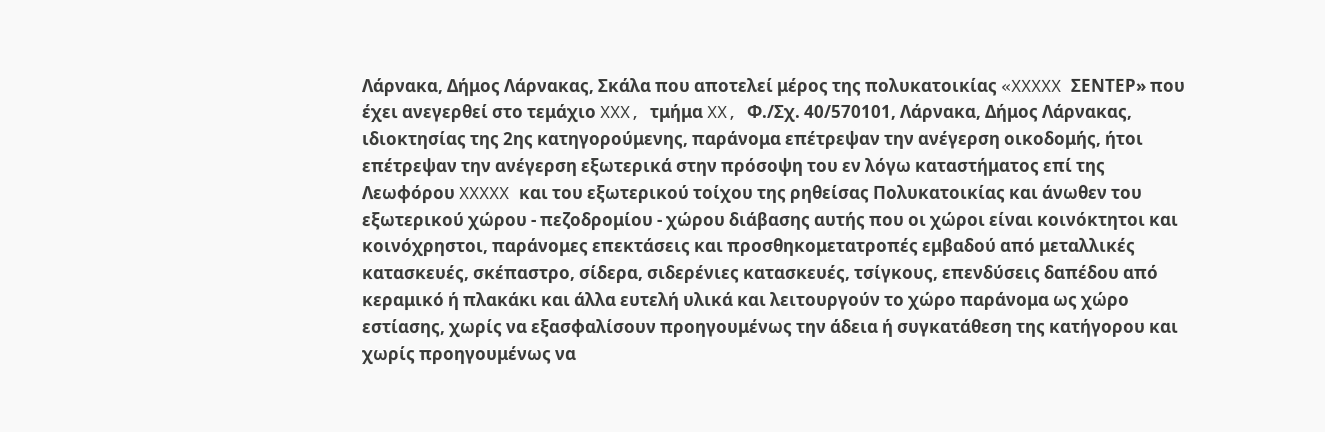Λάρνακα, Δήμος Λάρνακας, Σκάλα που αποτελεί μέρος της πολυκατοικίας «XXXXX ΣΕΝΤΕΡ» που έχει ανεγερθεί στο τεμάχιο XXX, τμήμα XX, Φ./Σχ. 40/570101, Λάρνακα, Δήμος Λάρνακας, ιδιοκτησίας της 2ης κατηγορούμενης, παράνομα επέτρεψαν την ανέγερση οικοδομής, ήτοι επέτρεψαν την ανέγερση εξωτερικά στην πρόσοψη του εν λόγω καταστήματος επί της Λεωφόρου XXXXX και του εξωτερικού τοίχου της ρηθείσας Πολυκατοικίας και άνωθεν του εξωτερικού χώρου - πεζοδρομίου - χώρου διάβασης αυτής που οι χώροι είναι κοινόκτητοι και κοινόχρηστοι, παράνομες επεκτάσεις και προσθηκομετατροπές εμβαδού από μεταλλικές κατασκευές, σκέπαστρο, σίδερα, σιδερένιες κατασκευές, τσίγκους, επενδύσεις δαπέδου από κεραμικό ή πλακάκι και άλλα ευτελή υλικά και λειτουργούν το χώρο παράνομα ως χώρο εστίασης, χωρίς να εξασφαλίσουν προηγουμένως την άδεια ή συγκατάθεση της κατήγορου και χωρίς προηγουμένως να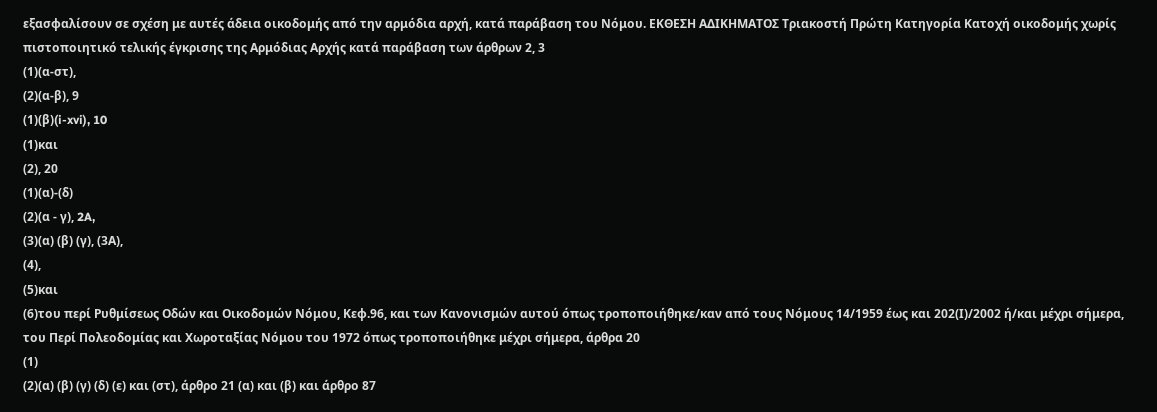εξασφαλίσουν σε σχέση με αυτές άδεια οικοδομής από την αρμόδια αρχή, κατά παράβαση του Νόμου. ΕΚΘΕΣΗ ΑΔΙΚΗΜΑΤΟΣ Τριακοστή Πρώτη Κατηγορία Κατοχή οικοδομής χωρίς πιστοποιητικό τελικής έγκρισης της Αρμόδιας Αρχής κατά παράβαση των άρθρων 2, 3
(1)(α-στ),
(2)(α-β), 9
(1)(β)(i-xvi), 10
(1)και
(2), 20
(1)(α)-(δ)
(2)(α - γ), 2A,
(3)(α) (β) (γ), (3Α),
(4),
(5)και
(6)του περί Ρυθμίσεως Οδών και Οικοδομών Νόμου, Κεφ.96, και των Κανονισμών αυτού όπως τροποποιήθηκε/καν από τους Νόμους 14/1959 έως και 202(Ι)/2002 ή/και μέχρι σήμερα, του Περί Πολεοδομίας και Χωροταξίας Νόμου του 1972 όπως τροποποιήθηκε μέχρι σήμερα, άρθρα 20
(1)
(2)(α) (β) (γ) (δ) (ε) και (στ), άρθρο 21 (α) και (β) και άρθρο 87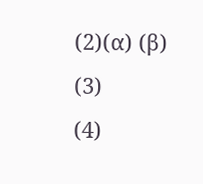(2)(α) (β)
(3)
(4)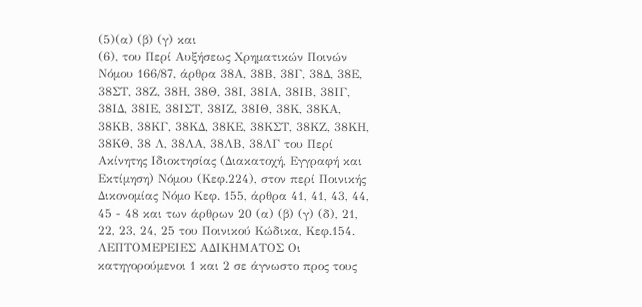(5)(α) (β) (γ) και
(6), του Περί Αυξήσεως Χρηματικών Ποινών Νόμου 166/87, άρθρα 38Α, 38Β, 38Γ, 38Δ, 38Ε, 38ΣΤ, 38Ζ, 38Η, 38Θ, 38Ι, 38ΙΑ, 38ΙΒ, 38ΙΓ, 38ΙΔ, 38ΙΕ, 38ΙΣΤ, 38ΙΖ, 38ΙΘ, 38Κ, 38ΚΑ, 38ΚΒ, 38ΚΓ, 38ΚΔ, 38ΚΕ, 38ΚΣΤ, 38ΚΖ, 38ΚΗ, 38ΚΘ, 38 Λ, 38ΛΑ, 38ΛΒ, 38ΛΓ του Περί Ακίνητης Ιδιοκτησίας (Διακατοχή, Εγγραφή και Εκτίμηση) Νόμου (Κεφ.224), στον περί Ποινικής Δικονομίας Νόμο Κεφ. 155, άρθρα 41, 41, 43, 44, 45 - 48 και των άρθρων 20 (α) (β) (γ) (δ), 21, 22, 23, 24, 25 του Ποινικού Κώδικα, Κεφ.154. ΛΕΠΤΟΜΕΡΕΙΕΣ ΑΔΙΚΗΜΑΤΟΣ Οι κατηγορούμενοι 1 και 2 σε άγνωστο προς τους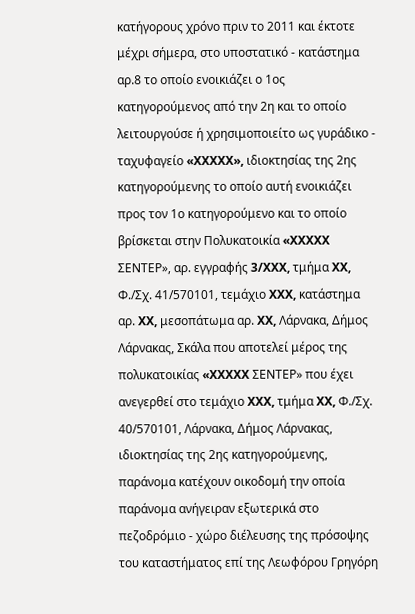κατήγορους χρόνο πριν το 2011 και έκτοτε μέχρι σήμερα, στο υποστατικό - κατάστημα αρ.8 το οποίο ενοικιάζει ο 1ος κατηγορούμενος από την 2η και το οποίο λειτουργούσε ή χρησιμοποιείτο ως γυράδικο - ταχυφαγείο «XXXXX», ιδιοκτησίας της 2ης κατηγορούμενης το οποίο αυτή ενοικιάζει προς τον 1ο κατηγορούμενο και το οποίο βρίσκεται στην Πολυκατοικία «XXXXX ΣΕΝΤΕΡ», αρ. εγγραφής 3/XXX, τμήμα XX, Φ./Σχ. 41/570101, τεμάχιο XXX, κατάστημα αρ. XX, μεσοπάτωμα αρ. XX, Λάρνακα, Δήμος Λάρνακας, Σκάλα που αποτελεί μέρος της πολυκατοικίας «XXXXX ΣΕΝΤΕΡ» που έχει ανεγερθεί στο τεμάχιο XXX, τμήμα XX, Φ./Σχ. 40/570101, Λάρνακα, Δήμος Λάρνακας, ιδιοκτησίας της 2ης κατηγορούμενης, παράνομα κατέχουν οικοδομή την οποία παράνομα ανήγειραν εξωτερικά στο πεζοδρόμιο - χώρο διέλευσης της πρόσοψης του καταστήματος επί της Λεωφόρου Γρηγόρη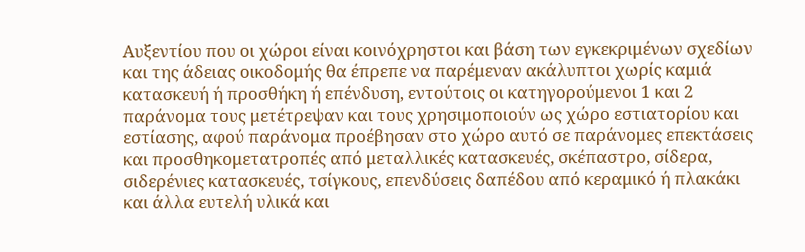Αυξεντίου που οι χώροι είναι κοινόχρηστοι και βάση των εγκεκριμένων σχεδίων και της άδειας οικοδομής θα έπρεπε να παρέμεναν ακάλυπτοι χωρίς καμιά κατασκευή ή προσθήκη ή επένδυση, εντούτοις οι κατηγορούμενοι 1 και 2 παράνομα τους μετέτρεψαν και τους χρησιμοποιούν ως χώρο εστιατορίου και εστίασης, αφού παράνομα προέβησαν στο χώρο αυτό σε παράνομες επεκτάσεις και προσθηκομετατροπές από μεταλλικές κατασκευές, σκέπαστρο, σίδερα, σιδερένιες κατασκευές, τσίγκους, επενδύσεις δαπέδου από κεραμικό ή πλακάκι και άλλα ευτελή υλικά και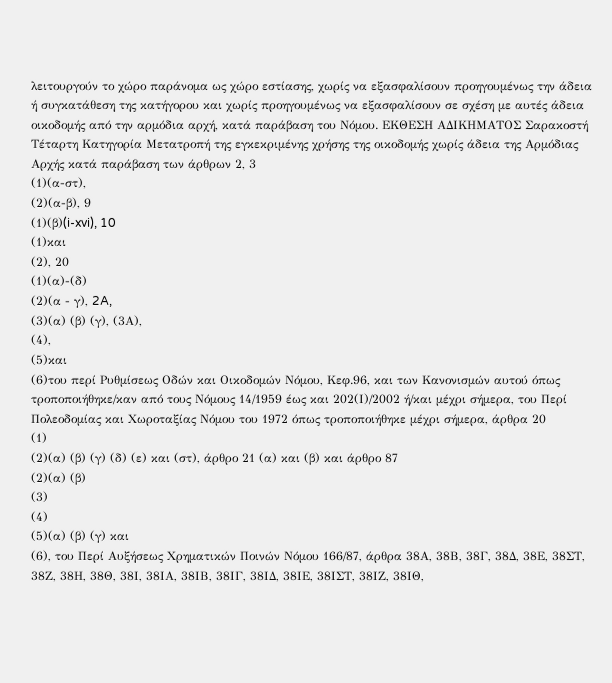λειτουργούν το χώρο παράνομα ως χώρο εστίασης, χωρίς να εξασφαλίσουν προηγουμένως την άδεια ή συγκατάθεση της κατήγορου και χωρίς προηγουμένως να εξασφαλίσουν σε σχέση με αυτές άδεια οικοδομής από την αρμόδια αρχή, κατά παράβαση του Νόμου. ΕΚΘΕΣΗ ΑΔΙΚΗΜΑΤΟΣ Σαρακοστή Τέταρτη Κατηγορία Μετατροπή της εγκεκριμένης χρήσης της οικοδομής χωρίς άδεια της Αρμόδιας Αρχής κατά παράβαση των άρθρων 2, 3
(1)(α-στ),
(2)(α-β), 9
(1)(β)(i-xvi), 10
(1)και
(2), 20
(1)(α)-(δ)
(2)(α - γ), 2A,
(3)(α) (β) (γ), (3Α),
(4),
(5)και
(6)του περί Ρυθμίσεως Οδών και Οικοδομών Νόμου, Κεφ.96, και των Κανονισμών αυτού όπως τροποποιήθηκε/καν από τους Νόμους 14/1959 έως και 202(Ι)/2002 ή/και μέχρι σήμερα, του Περί Πολεοδομίας και Χωροταξίας Νόμου του 1972 όπως τροποποιήθηκε μέχρι σήμερα, άρθρα 20
(1)
(2)(α) (β) (γ) (δ) (ε) και (στ), άρθρο 21 (α) και (β) και άρθρο 87
(2)(α) (β)
(3)
(4)
(5)(α) (β) (γ) και
(6), του Περί Αυξήσεως Χρηματικών Ποινών Νόμου 166/87, άρθρα 38Α, 38Β, 38Γ, 38Δ, 38Ε, 38ΣΤ, 38Ζ, 38Η, 38Θ, 38Ι, 38ΙΑ, 38ΙΒ, 38ΙΓ, 38ΙΔ, 38ΙΕ, 38ΙΣΤ, 38ΙΖ, 38ΙΘ,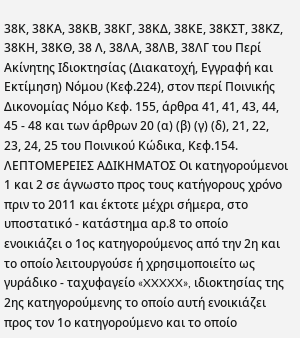38Κ, 38ΚΑ, 38ΚΒ, 38ΚΓ, 38ΚΔ, 38ΚΕ, 38ΚΣΤ, 38ΚΖ, 38ΚΗ, 38ΚΘ, 38 Λ, 38ΛΑ, 38ΛΒ, 38ΛΓ του Περί Ακίνητης Ιδιοκτησίας (Διακατοχή, Εγγραφή και Εκτίμηση) Νόμου (Κεφ.224), στον περί Ποινικής Δικονομίας Νόμο Κεφ. 155, άρθρα 41, 41, 43, 44, 45 - 48 και των άρθρων 20 (α) (β) (γ) (δ), 21, 22, 23, 24, 25 του Ποινικού Κώδικα, Κεφ.154. ΛΕΠΤΟΜΕΡΕΙΕΣ ΑΔΙΚΗΜΑΤΟΣ Οι κατηγορούμενοι 1 και 2 σε άγνωστο προς τους κατήγορους χρόνο πριν το 2011 και έκτοτε μέχρι σήμερα, στο υποστατικό - κατάστημα αρ.8 το οποίο ενοικιάζει ο 1ος κατηγορούμενος από την 2η και το οποίο λειτουργούσε ή χρησιμοποιείτο ως γυράδικο - ταχυφαγείο «XXXXX», ιδιοκτησίας της 2ης κατηγορούμενης το οποίο αυτή ενοικιάζει προς τον 1ο κατηγορούμενο και το οποίο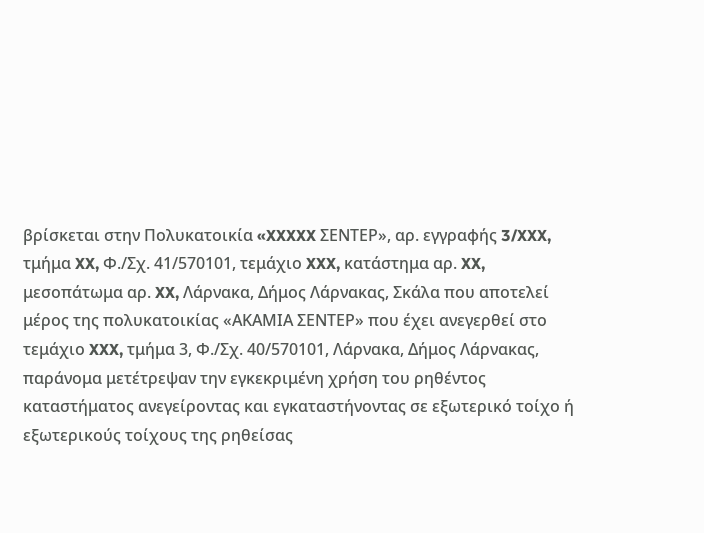βρίσκεται στην Πολυκατοικία «XXXXX ΣΕΝΤΕΡ», αρ. εγγραφής 3/XXX, τμήμα XX, Φ./Σχ. 41/570101, τεμάχιο XXX, κατάστημα αρ. XX, μεσοπάτωμα αρ. XX, Λάρνακα, Δήμος Λάρνακας, Σκάλα που αποτελεί μέρος της πολυκατοικίας «ΑΚΑΜΙΑ ΣΕΝΤΕΡ» που έχει ανεγερθεί στο τεμάχιο XXX, τμήμα 3, Φ./Σχ. 40/570101, Λάρνακα, Δήμος Λάρνακας, παράνομα μετέτρεψαν την εγκεκριμένη χρήση του ρηθέντος καταστήματος ανεγείροντας και εγκαταστήνοντας σε εξωτερικό τοίχο ή εξωτερικούς τοίχους της ρηθείσας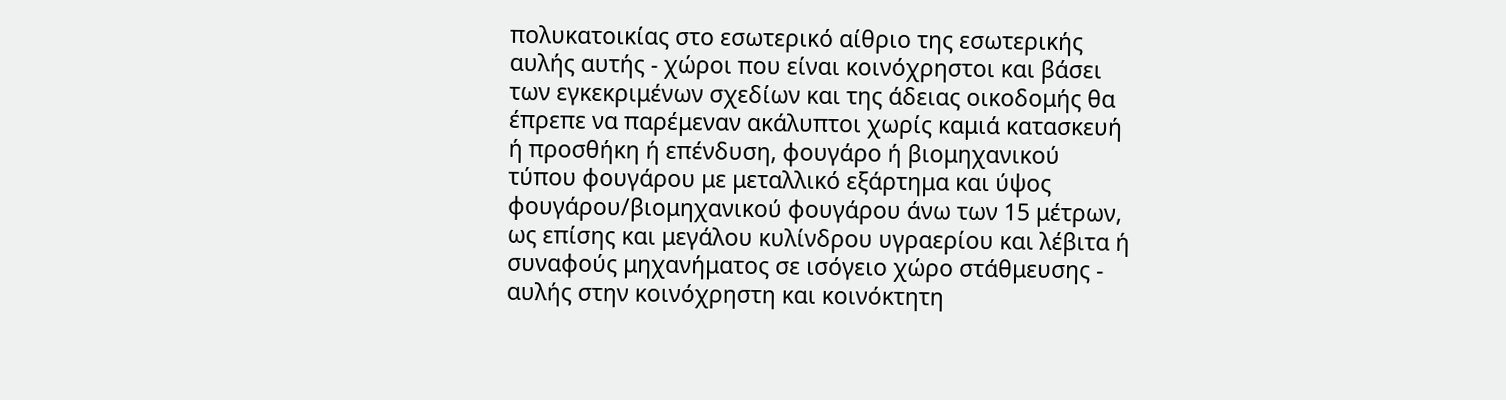πολυκατοικίας στο εσωτερικό αίθριο της εσωτερικής αυλής αυτής - χώροι που είναι κοινόχρηστοι και βάσει των εγκεκριμένων σχεδίων και της άδειας οικοδομής θα έπρεπε να παρέμεναν ακάλυπτοι χωρίς καμιά κατασκευή ή προσθήκη ή επένδυση, φουγάρο ή βιομηχανικού τύπου φουγάρου με μεταλλικό εξάρτημα και ύψος φουγάρου/βιομηχανικού φουγάρου άνω των 15 μέτρων, ως επίσης και μεγάλου κυλίνδρου υγραερίου και λέβιτα ή συναφούς μηχανήματος σε ισόγειο χώρο στάθμευσης - αυλής στην κοινόχρηστη και κοινόκτητη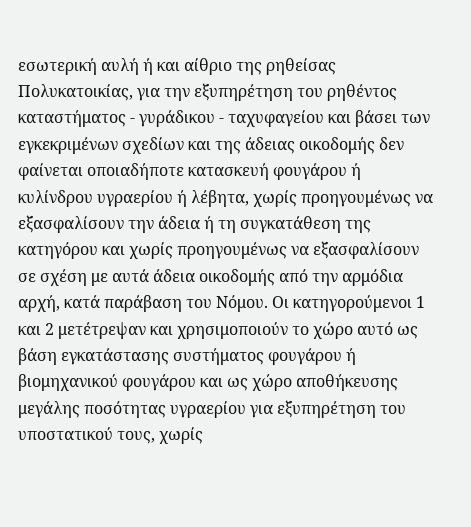εσωτερική αυλή ή και αίθριο της ρηθείσας Πολυκατοικίας, για την εξυπηρέτηση του ρηθέντος καταστήματος - γυράδικου - ταχυφαγείου και βάσει των εγκεκριμένων σχεδίων και της άδειας οικοδομής δεν φαίνεται οποιαδήποτε κατασκευή φουγάρου ή κυλίνδρου υγραερίου ή λέβητα, χωρίς προηγουμένως να εξασφαλίσουν την άδεια ή τη συγκατάθεση της κατηγόρου και χωρίς προηγουμένως να εξασφαλίσουν σε σχέση με αυτά άδεια οικοδομής από την αρμόδια αρχή, κατά παράβαση του Νόμου. Οι κατηγορούμενοι 1 και 2 μετέτρεψαν και χρησιμοποιούν το χώρο αυτό ως βάση εγκατάστασης συστήματος φουγάρου ή βιομηχανικού φουγάρου και ως χώρο αποθήκευσης μεγάλης ποσότητας υγραερίου για εξυπηρέτηση του υποστατικού τους, χωρίς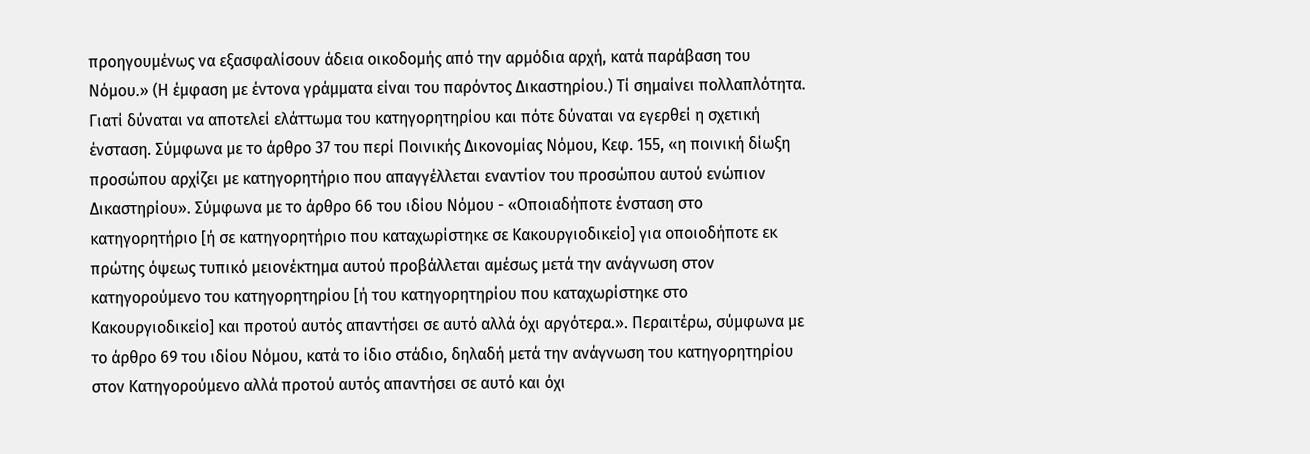προηγουμένως να εξασφαλίσουν άδεια οικοδομής από την αρμόδια αρχή, κατά παράβαση του Νόμου.» (Η έμφαση με έντονα γράμματα είναι του παρόντος Δικαστηρίου.) Τί σημαίνει πολλαπλότητα. Γιατί δύναται να αποτελεί ελάττωμα του κατηγορητηρίου και πότε δύναται να εγερθεί η σχετική ένσταση. Σύμφωνα με το άρθρο 37 του περί Ποινικής Δικονομίας Νόμου, Κεφ. 155, «η ποινική δίωξη προσώπου αρχίζει με κατηγορητήριο που απαγγέλλεται εναντίον του προσώπου αυτού ενώπιον Δικαστηρίου». Σύμφωνα με το άρθρο 66 του ιδίου Νόμου - «Οποιαδήποτε ένσταση στο κατηγορητήριο [ή σε κατηγορητήριο που καταχωρίστηκε σε Κακουργιοδικείο] για οποιοδήποτε εκ πρώτης όψεως τυπικό μειονέκτημα αυτού προβάλλεται αμέσως μετά την ανάγνωση στον κατηγορούμενο του κατηγορητηρίου [ή του κατηγορητηρίου που καταχωρίστηκε στο Κακουργιοδικείο] και προτού αυτός απαντήσει σε αυτό αλλά όχι αργότερα.». Περαιτέρω, σύμφωνα με το άρθρο 69 του ιδίου Νόμου, κατά το ίδιο στάδιο, δηλαδή μετά την ανάγνωση του κατηγορητηρίου στον Κατηγορούμενο αλλά προτού αυτός απαντήσει σε αυτό και όχι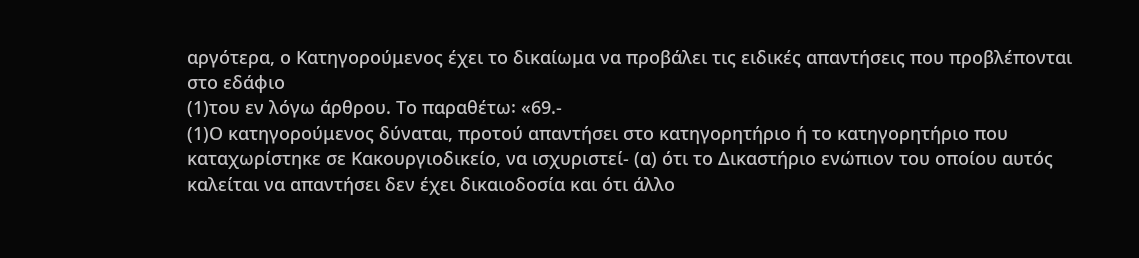αργότερα, ο Κατηγορούμενος έχει το δικαίωμα να προβάλει τις ειδικές απαντήσεις που προβλέπονται στο εδάφιο
(1)του εν λόγω άρθρου. Το παραθέτω꞉ «69.-
(1)Ο κατηγορούμενος δύναται, προτού απαντήσει στο κατηγορητήριο ή το κατηγορητήριο που καταχωρίστηκε σε Κακουργιοδικείο, να ισχυριστεί- (α) ότι το Δικαστήριο ενώπιον του οποίου αυτός καλείται να απαντήσει δεν έχει δικαιοδοσία και ότι άλλο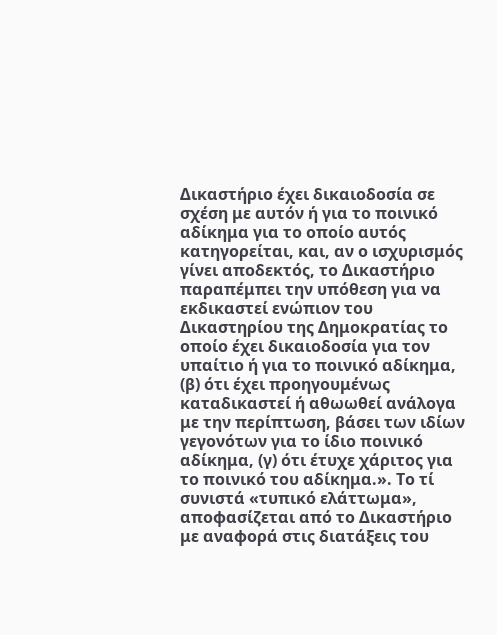Δικαστήριο έχει δικαιοδοσία σε σχέση με αυτόν ή για το ποινικό αδίκημα για το οποίο αυτός κατηγορείται, και, αν ο ισχυρισμός γίνει αποδεκτός, το Δικαστήριο παραπέμπει την υπόθεση για να εκδικαστεί ενώπιον του Δικαστηρίου της Δημοκρατίας το οποίο έχει δικαιοδοσία για τον υπαίτιο ή για το ποινικό αδίκημα, (β) ότι έχει προηγουμένως καταδικαστεί ή αθωωθεί ανάλογα με την περίπτωση, βάσει των ιδίων γεγονότων για το ίδιο ποινικό αδίκημα, (γ) ότι έτυχε χάριτος για το ποινικό του αδίκημα.». Το τί συνιστά «τυπικό ελάττωμα», αποφασίζεται από το Δικαστήριο με αναφορά στις διατάξεις του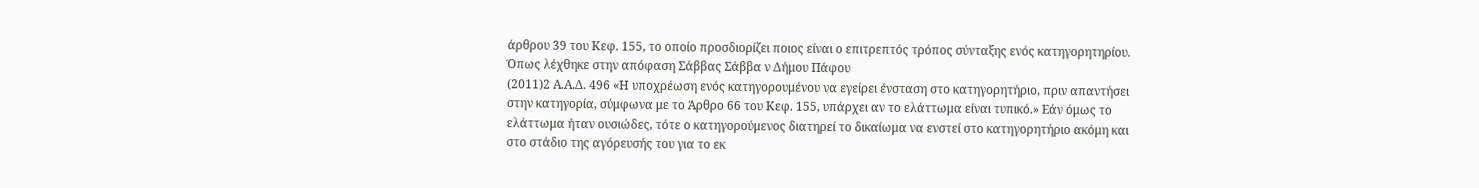άρθρου 39 του Κεφ. 155, το οποίο προσδιορίζει ποιος είναι ο επιτρεπτός τρόπος σύνταξης ενός κατηγορητηρίου. Όπως λέχθηκε στην απόφαση Σάββας Σάββα ν Δήμου Πάφου
(2011)2 Α.Α.Δ. 496 «Η υποχρέωση ενός κατηγορουμένου να εγείρει ένσταση στο κατηγορητήριο, πριν απαντήσει στην κατηγορία, σύμφωνα με το Άρθρο 66 του Κεφ. 155, υπάρχει αν το ελάττωμα είναι τυπικό.» Εάν όμως το ελάττωμα ήταν ουσιώδες, τότε ο κατηγορούμενος διατηρεί το δικαίωμα να ενστεί στο κατηγορητήριο ακόμη και στο στάδιο της αγόρευσής του για το εκ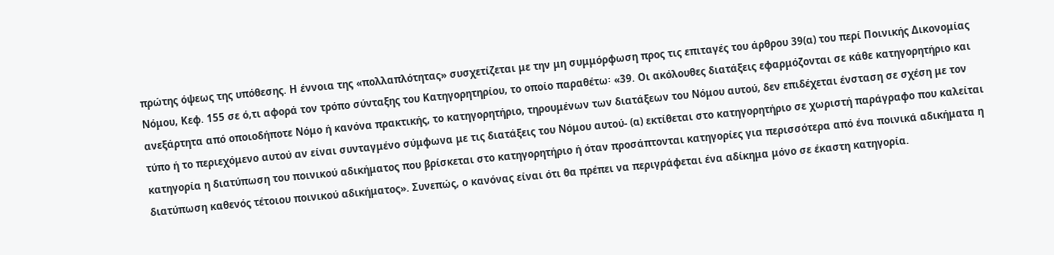πρώτης όψεως της υπόθεσης. Η έννοια της «πολλαπλότητας» συσχετίζεται με την μη συμμόρφωση προς τις επιταγές του άρθρου 39(α) του περί Ποινικής Δικονομίας Νόμου, Κεφ. 155 σε ό,τι αφορά τον τρόπο σύνταξης του Κατηγορητηρίου, το οποίο παραθέτω꞉ «39. Οι ακόλουθες διατάξεις εφαρμόζονται σε κάθε κατηγορητήριο και ανεξάρτητα από οποιοδήποτε Νόμο ή κανόνα πρακτικής, το κατηγορητήριο, τηρουμένων των διατάξεων του Νόμου αυτού, δεν επιδέχεται ένσταση σε σχέση με τον τύπο ή το περιεχόμενο αυτού αν είναι συνταγμένο σύμφωνα με τις διατάξεις του Νόμου αυτού- (α) εκτίθεται στο κατηγορητήριο σε χωριστή παράγραφο που καλείται κατηγορία η διατύπωση του ποινικού αδικήματος που βρίσκεται στο κατηγορητήριο ή όταν προσάπτονται κατηγορίες για περισσότερα από ένα ποινικά αδικήματα η διατύπωση καθενός τέτοιου ποινικού αδικήματος». Συνεπώς, ο κανόνας είναι ότι θα πρέπει να περιγράφεται ένα αδίκημα μόνο σε έκαστη κατηγορία.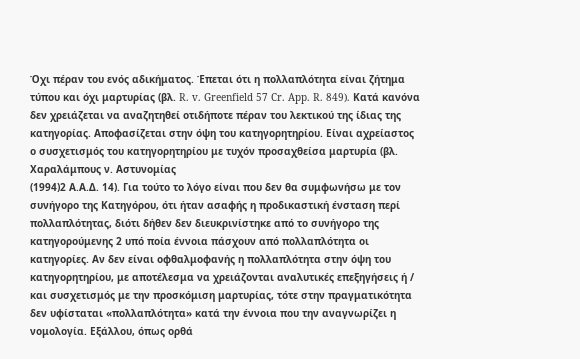Όχι πέραν του ενός αδικήματος. Έπεται ότι η πολλαπλότητα είναι ζήτημα τύπου και όχι μαρτυρίας (βλ. R. v. Greenfield 57 Cr. App. R. 849). Κατά κανόνα δεν χρειάζεται να αναζητηθεί οτιδήποτε πέραν του λεκτικού της ίδιας της κατηγορίας. Αποφασίζεται στην όψη του κατηγορητηρίου. Είναι αχρείαστος ο συσχετισμός του κατηγορητηρίου με τυχόν προσαχθείσα μαρτυρία (βλ. Χαραλάμπους ν. Αστυνομίας
(1994)2 Α.Α.Δ. 14). Για τούτο το λόγο είναι που δεν θα συμφωνήσω με τον συνήγορο της Κατηγόρου, ότι ήταν ασαφής η προδικαστική ένσταση περί πολλαπλότητας, διότι δήθεν δεν διευκρινίστηκε από το συνήγορο της κατηγορούμενης 2 υπό ποία έννοια πάσχουν από πολλαπλότητα οι κατηγορίες. Αν δεν είναι οφθαλμοφανής η πολλαπλότητα στην όψη του κατηγορητηρίου, με αποτέλεσμα να χρειάζονται αναλυτικές επεξηγήσεις ή / και συσχετισμός με την προσκόμιση μαρτυρίας, τότε στην πραγματικότητα δεν υφίσταται «πολλαπλότητα» κατά την έννοια που την αναγνωρίζει η νομολογία. Εξάλλου, όπως ορθά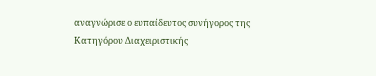αναγνώρισε ο ευπαίδευτος συνήγορος της Κατηγόρου Διαχειριστικής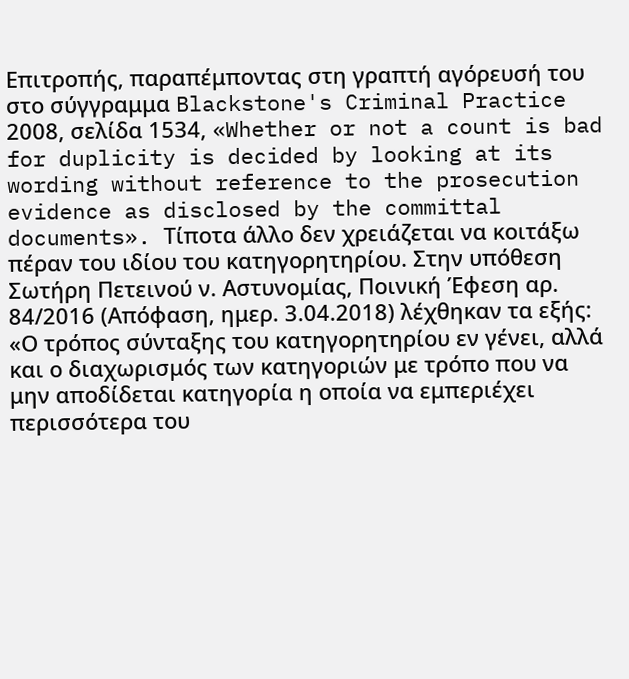Επιτροπής, παραπέμποντας στη γραπτή αγόρευσή του στο σύγγραμμα Blackstone's Criminal Practice 2008, σελίδα 1534, «Whether or not a count is bad for duplicity is decided by looking at its wording without reference to the prosecution evidence as disclosed by the committal documents». Τίποτα άλλο δεν χρειάζεται να κοιτάξω πέραν του ιδίου του κατηγορητηρίου. Στην υπόθεση Σωτήρη Πετεινού ν. Αστυνομίας, Πoινική Έφεση αρ. 84/2016 (Απόφαση, ημερ. 3.04.2018) λέχθηκαν τα εξής: «Ο τρόπος σύνταξης του κατηγορητηρίου εν γένει, αλλά και ο διαχωρισμός των κατηγοριών με τρόπο που να μην αποδίδεται κατηγορία η οποία να εμπεριέχει περισσότερα του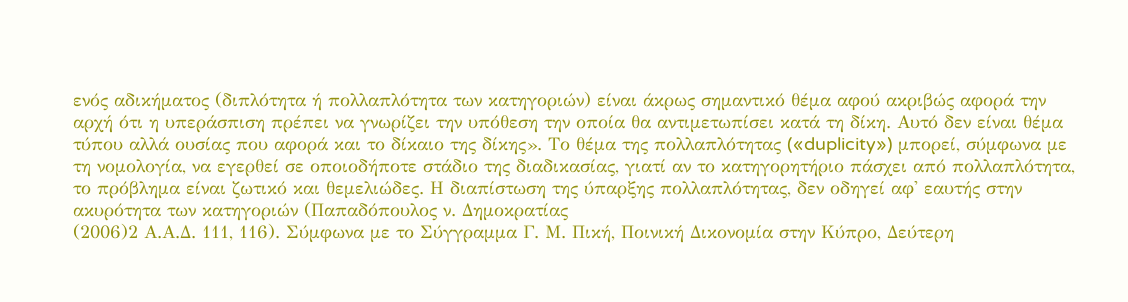ενός αδικήματος (διπλότητα ή πολλαπλότητα των κατηγοριών) είναι άκρως σημαντικό θέμα αφού ακριβώς αφορά την αρχή ότι η υπεράσπιση πρέπει να γνωρίζει την υπόθεση την οποία θα αντιμετωπίσει κατά τη δίκη. Αυτό δεν είναι θέμα τύπου αλλά ουσίας που αφορά και το δίκαιο της δίκης». Το θέμα της πολλαπλότητας («duplicity») μπορεί, σύμφωνα με τη νομολογία, να εγερθεί σε οποιοδήποτε στάδιο της διαδικασίας, γιατί αν το κατηγορητήριο πάσχει από πολλαπλότητα, το πρόβλημα είναι ζωτικό και θεμελιώδες. Η διαπίστωση της ύπαρξης πολλαπλότητας, δεν οδηγεί αφ' εαυτής στην ακυρότητα των κατηγοριών (Παπαδόπουλος ν. Δημοκρατίας
(2006)2 Α.Α.Δ. 111, 116). Σύμφωνα με το Σύγγραμμα Γ. Μ. Πική, Ποινική Δικονομία στην Κύπρο, Δεύτερη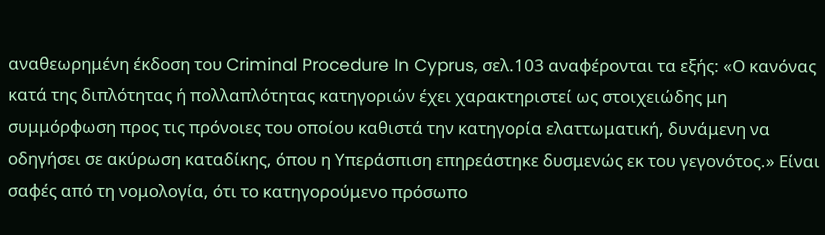αναθεωρημένη έκδοση του Criminal Procedure In Cyprus, σελ.103 αναφέρονται τα εξής: «Ο κανόνας κατά της διπλότητας ή πολλαπλότητας κατηγοριών έχει χαρακτηριστεί ως στοιχειώδης μη συμμόρφωση προς τις πρόνοιες του οποίου καθιστά την κατηγορία ελαττωματική, δυνάμενη να οδηγήσει σε ακύρωση καταδίκης, όπου η Υπεράσπιση επηρεάστηκε δυσμενώς εκ του γεγονότος.» Είναι σαφές από τη νομολογία, ότι το κατηγορούμενο πρόσωπο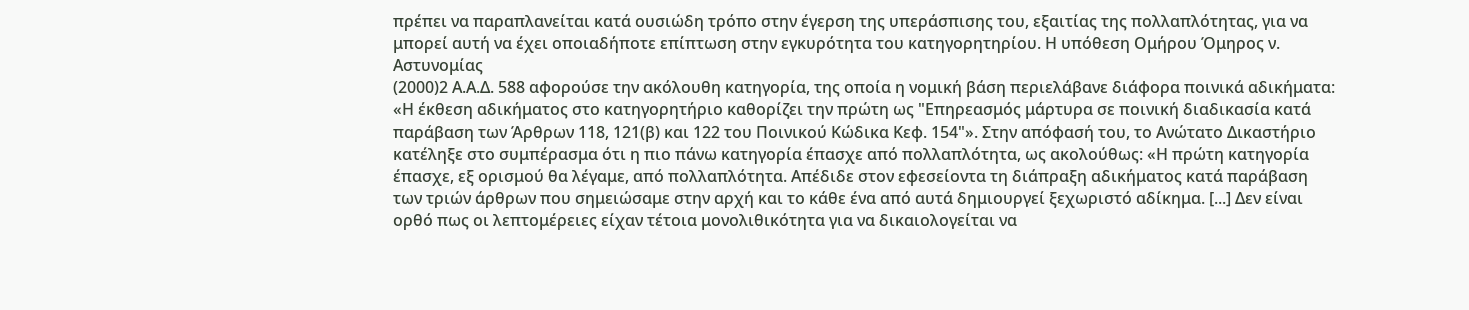πρέπει να παραπλανείται κατά ουσιώδη τρόπο στην έγερση της υπεράσπισης του, εξαιτίας της πολλαπλότητας, για να μπορεί αυτή να έχει οποιαδήποτε επίπτωση στην εγκυρότητα του κατηγορητηρίου. Η υπόθεση Ομήρου Όμηρος ν. Αστυνομίας
(2000)2 Α.Α.Δ. 588 αφορούσε την ακόλουθη κατηγορία, της οποία η νομική βάση περιελάβανε διάφορα ποινικά αδικήματα: «Η έκθεση αδικήματος στο κατηγορητήριο καθορίζει την πρώτη ως "Επηρεασμός μάρτυρα σε ποινική διαδικασία κατά παράβαση των Άρθρων 118, 121(β) και 122 του Ποινικού Κώδικα Κεφ. 154"». Στην απόφασή του, το Ανώτατο Δικαστήριο κατέληξε στο συμπέρασμα ότι η πιο πάνω κατηγορία έπασχε από πολλαπλότητα, ως ακολούθως: «Η πρώτη κατηγορία έπασχε, εξ ορισμού θα λέγαμε, από πολλαπλότητα. Απέδιδε στον εφεσείοντα τη διάπραξη αδικήματος κατά παράβαση των τριών άρθρων που σημειώσαμε στην αρχή και το κάθε ένα από αυτά δημιουργεί ξεχωριστό αδίκημα. [...] Δεν είναι ορθό πως οι λεπτομέρειες είχαν τέτοια μονολιθικότητα για να δικαιολογείται να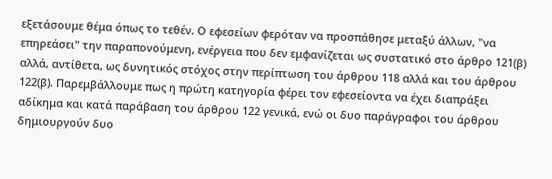εξετάσουμε θέμα όπως το τεθέν. Ο εφεσείων φερόταν να προσπάθησε μεταξύ άλλων, "να επηρεάσει" την παραπονούμενη, ενέργεια που δεν εμφανίζεται ως συστατικό στο άρθρο 121(β) αλλά, αντίθετα, ως δυνητικός στόχος στην περίπτωση του άρθρου 118 αλλά και του άρθρου 122(β). Παρεμβάλλουμε πως η πρώτη κατηγορία φέρει τον εφεσείοντα να έχει διαπράξει αδίκημα και κατά παράβαση του άρθρου 122 γενικά, ενώ οι δυο παράγραφοι του άρθρου δημιουργούν δυο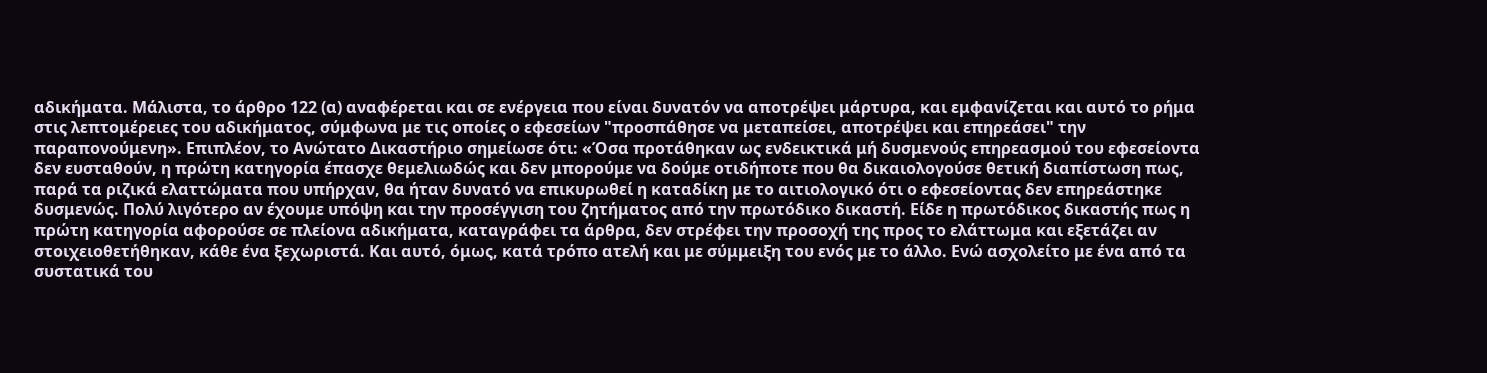αδικήματα. Μάλιστα, το άρθρο 122 (α) αναφέρεται και σε ενέργεια που είναι δυνατόν να αποτρέψει μάρτυρα, και εμφανίζεται και αυτό το ρήμα στις λεπτομέρειες του αδικήματος, σύμφωνα με τις οποίες ο εφεσείων "προσπάθησε να μεταπείσει, αποτρέψει και επηρεάσει" την παραπονούμενη». Επιπλέον, το Ανώτατο Δικαστήριο σημείωσε ότι: «Όσα προτάθηκαν ως ενδεικτικά μή δυσμενούς επηρεασμού του εφεσείοντα δεν ευσταθούν, η πρώτη κατηγορία έπασχε θεμελιωδώς και δεν μπορούμε να δούμε οτιδήποτε που θα δικαιολογούσε θετική διαπίστωση πως, παρά τα ριζικά ελαττώματα που υπήρχαν, θα ήταν δυνατό να επικυρωθεί η καταδίκη με το αιτιολογικό ότι ο εφεσείοντας δεν επηρεάστηκε δυσμενώς. Πολύ λιγότερο αν έχουμε υπόψη και την προσέγγιση του ζητήματος από την πρωτόδικο δικαστή. Είδε η πρωτόδικος δικαστής πως η πρώτη κατηγορία αφορούσε σε πλείονα αδικήματα, καταγράφει τα άρθρα, δεν στρέφει την προσοχή της προς το ελάττωμα και εξετάζει αν στοιχειοθετήθηκαν, κάθε ένα ξεχωριστά. Και αυτό, όμως, κατά τρόπο ατελή και με σύμμειξη του ενός με το άλλο. Ενώ ασχολείτο με ένα από τα συστατικά του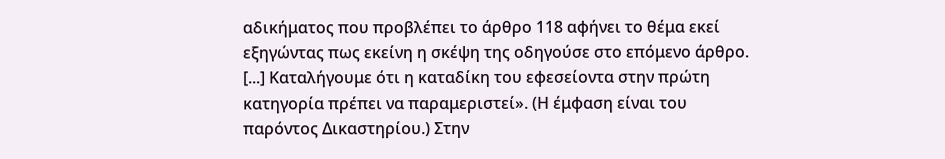αδικήματος που προβλέπει το άρθρο 118 αφήνει το θέμα εκεί εξηγώντας πως εκείνη η σκέψη της οδηγούσε στο επόμενο άρθρο. [...] Καταλήγουμε ότι η καταδίκη του εφεσείοντα στην πρώτη κατηγορία πρέπει να παραμεριστεί». (Η έμφαση είναι του παρόντος Δικαστηρίου.) Στην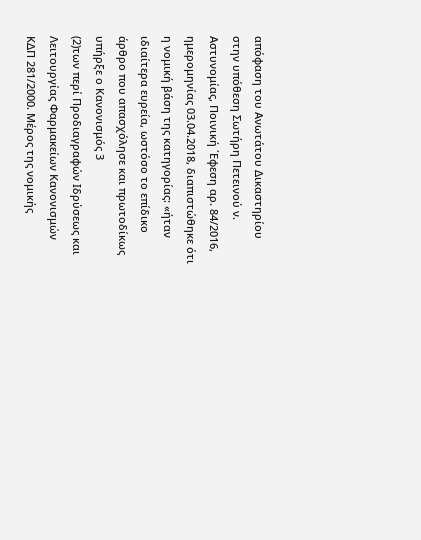απόφαση του Ανωτάτου Δικαστηρίου στην υπόθεση Σωτήρη Πετεινού ν. Αστυνομίας, Πoινική ΄Εφεση αρ. 84/2016, ημερομηνίας 03.04.2018, διαπιστώθηκε ότι η νομική βάση της κατηγορίας: «ήταν ιδιαίτερα ευρεία, ωστόσο το επίδικο άρθρο που απασχόλησε και πρωτοδίκως υπήρξε ο Κανονισμός 3
(2)των περί Προδιαγραφών Ιδρύσεως και Λειτουργίας Φαρμακείων Κανονισμών ΚΔΠ 281/2000. Μέρος της νομικής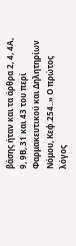βάσης ήταν και τα άρθρα 2, 4, 4Α, 9, 9Β, 31 και 43 του περί Φαρμακευτικού και Δηλητηρίων Νόμου, Κεφ.254..» Ο πρώτος λόγος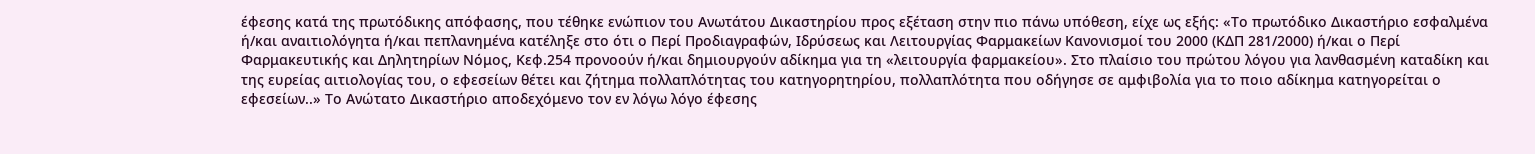έφεσης κατά της πρωτόδικης απόφασης, που τέθηκε ενώπιον του Ανωτάτου Δικαστηρίου προς εξέταση στην πιο πάνω υπόθεση, είχε ως εξής: «Το πρωτόδικο Δικαστήριο εσφαλμένα ή/και αναιτιολόγητα ή/και πεπλανημένα κατέληξε στο ότι ο Περί Προδιαγραφών, Ιδρύσεως και Λειτουργίας Φαρμακείων Κανονισμοί του 2000 (ΚΔΠ 281/2000) ή/και ο Περί Φαρμακευτικής και Δηλητηρίων Νόμος, Κεφ.254 προνοούν ή/και δημιουργούν αδίκημα για τη «λειτουργία φαρμακείου». Στο πλαίσιο του πρώτου λόγου για λανθασμένη καταδίκη και της ευρείας αιτιολογίας του, ο εφεσείων θέτει και ζήτημα πολλαπλότητας του κατηγορητηρίου, πολλαπλότητα που οδήγησε σε αμφιβολία για το ποιο αδίκημα κατηγορείται ο εφεσείων..» Το Ανώτατο Δικαστήριο αποδεχόμενο τον εν λόγω λόγο έφεσης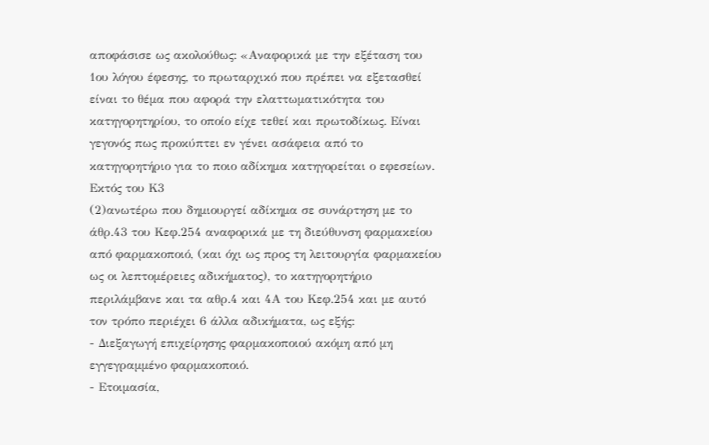αποφάσισε ως ακολούθως: «Αναφορικά με την εξέταση του 1ου λόγου έφεσης, το πρωταρχικό που πρέπει να εξετασθεί είναι το θέμα που αφορά την ελαττωματικότητα του κατηγορητηρίου, το οποίο είχε τεθεί και πρωτοδίκως. Είναι γεγονός πως προκύπτει εν γένει ασάφεια από το κατηγορητήριο για το ποιο αδίκημα κατηγορείται ο εφεσείων. Εκτός του Κ3
(2)ανωτέρω που δημιουργεί αδίκημα σε συνάρτηση με το άθρ.43 του Κεφ.254 αναφορικά με τη διεύθυνση φαρμακείου από φαρμακοποιό, (και όχι ως προς τη λειτουργία φαρμακείου ως οι λεπτομέρειες αδικήματος), το κατηγορητήριο περιλάμβανε και τα αθρ.4 και 4Α του Κεφ.254 και με αυτό τον τρόπο περιέχει 6 άλλα αδικήματα, ως εξής:
- Διεξαγωγή επιχείρησης φαρμακοποιού ακόμη από μη εγγεγραμμένο φαρμακοποιό.
- Ετοιμασία,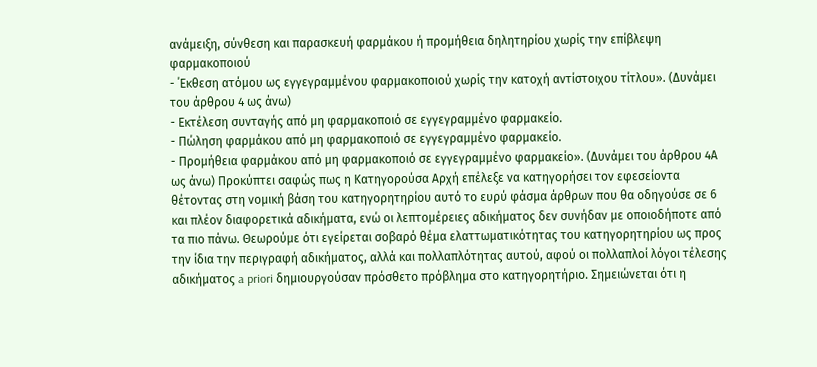ανάμειξη, σύνθεση και παρασκευή φαρμάκου ή προμήθεια δηλητηρίου χωρίς την επίβλεψη φαρμακοποιού
- ΄Εκθεση ατόμου ως εγγεγραμμένου φαρμακοποιού χωρίς την κατοχή αντίστοιχου τίτλου». (Δυνάμει του άρθρου 4 ως άνω)
- Εκτέλεση συνταγής από μη φαρμακοποιό σε εγγεγραμμένο φαρμακείο.
- Πώληση φαρμάκου από μη φαρμακοποιό σε εγγεγραμμένο φαρμακείο.
- Προμήθεια φαρμάκου από μη φαρμακοποιό σε εγγεγραμμένο φαρμακείο». (Δυνάμει του άρθρου 4Α ως άνω) Προκύπτει σαφώς πως η Κατηγορούσα Αρχή επέλεξε να κατηγορήσει τον εφεσείοντα θέτοντας στη νομική βάση του κατηγορητηρίου αυτό το ευρύ φάσμα άρθρων που θα οδηγούσε σε 6 και πλέον διαφορετικά αδικήματα, ενώ οι λεπτομέρειες αδικήματος δεν συνήδαν με οποιοδήποτε από τα πιο πάνω. Θεωρούμε ότι εγείρεται σοβαρό θέμα ελαττωματικότητας του κατηγορητηρίου ως προς την ίδια την περιγραφή αδικήματος, αλλά και πολλαπλότητας αυτού, αφού οι πολλαπλοί λόγοι τέλεσης αδικήματος a priori δημιουργούσαν πρόσθετο πρόβλημα στο κατηγορητήριο. Σημειώνεται ότι η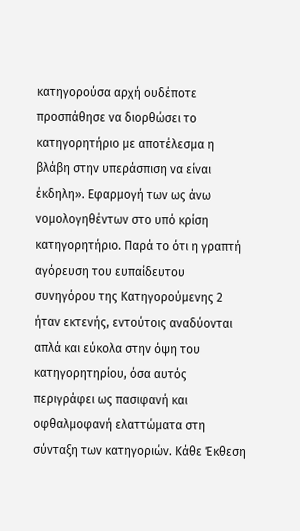κατηγορούσα αρχή ουδέποτε προσπάθησε να διορθώσει το κατηγορητήριο με αποτέλεσμα η βλάβη στην υπεράσπιση να είναι έκδηλη». Εφαρμογή των ως άνω νομολογηθέντων στο υπό κρίση κατηγορητήριο. Παρά το ότι η γραπτή αγόρευση του ευπαίδευτου συνηγόρου της Κατηγορούμενης 2 ήταν εκτενής, εντούτοις αναδύονται απλά και εύκολα στην όψη του κατηγορητηρίου, όσα αυτός περιγράφει ως πασιφανή και οφθαλμοφανή ελαττώματα στη σύνταξη των κατηγοριών. Κάθε Έκθεση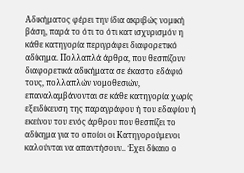Αδικήματος φέρει την ίδια ακριβώς νομική βάση, παρά το ότι το ότι κατ ισχυρισμόν η κάθε κατηγορία περιγράφει διαφορετικό αδίκημα. Πολλαπλά άρθρα, που θεσπίζουν διαφορετικά αδικήματα σε έκαστο εδάφιό τους, πολλαπλών νομοθεσιών, επαναλαμβάνονται σε κάθε κατηγορία χωρίς εξειδίκευση της παραγράφου ή του εδαφίου ή εκείνου του ενός άρθρου που θεσπίζει το αδίκημα για το οποίοι οι Κατηγορούμενοι καλούνται να απαντήσουν.. Έχει δίκαιο ο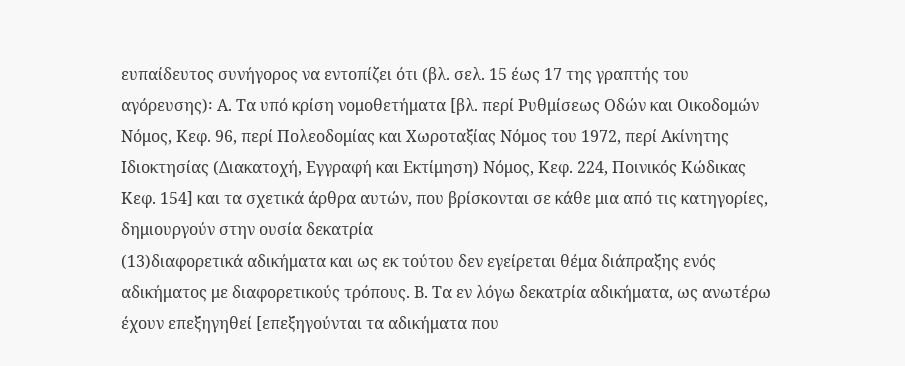ευπαίδευτος συνήγορος να εντοπίζει ότι (βλ. σελ. 15 έως 17 της γραπτής του αγόρευσης)꞉ Α. Τα υπό κρίση νομοθετήματα [βλ. περί Ρυθμίσεως Οδών και Οικοδομών Νόμος, Κεφ. 96, περί Πολεοδομίας και Χωροταξίας Νόμος του 1972, περί Ακίνητης Ιδιοκτησίας (Διακατοχή, Εγγραφή και Εκτίμηση) Νόμος, Κεφ. 224, Ποινικός Κώδικας Κεφ. 154] και τα σχετικά άρθρα αυτών, που βρίσκονται σε κάθε μια από τις κατηγορίες, δημιουργούν στην ουσία δεκατρία
(13)διαφορετικά αδικήματα και ως εκ τούτου δεν εγείρεται θέμα διάπραξης ενός αδικήματος με διαφορετικούς τρόπους. Β. Τα εν λόγω δεκατρία αδικήματα, ως ανωτέρω έχουν επεξηγηθεί [επεξηγούνται τα αδικήματα που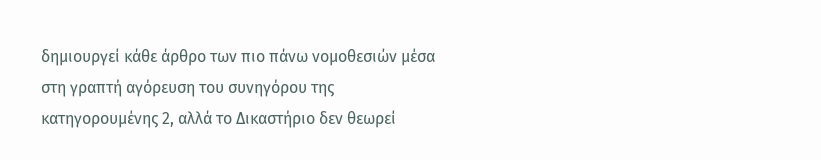δημιουργεί κάθε άρθρο των πιο πάνω νομοθεσιών μέσα στη γραπτή αγόρευση του συνηγόρου της κατηγορουμένης 2, αλλά το Δικαστήριο δεν θεωρεί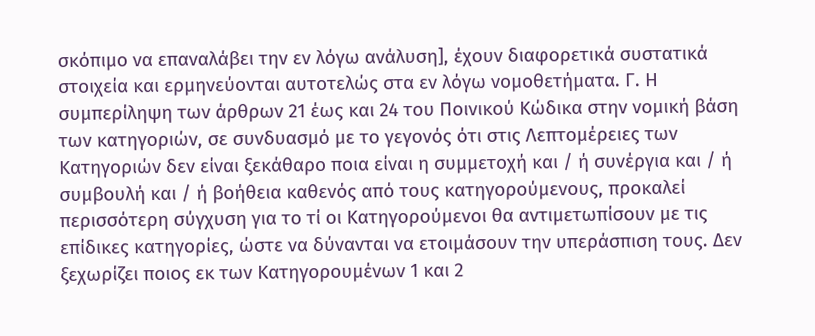σκόπιμο να επαναλάβει την εν λόγω ανάλυση], έχουν διαφορετικά συστατικά στοιχεία και ερμηνεύονται αυτοτελώς στα εν λόγω νομοθετήματα. Γ. Η συμπερίληψη των άρθρων 21 έως και 24 του Ποινικού Κώδικα στην νομική βάση των κατηγοριών, σε συνδυασμό με το γεγονός ότι στις Λεπτομέρειες των Κατηγοριών δεν είναι ξεκάθαρο ποια είναι η συμμετοχή και / ή συνέργια και / ή συμβουλή και / ή βοήθεια καθενός από τους κατηγορούμενους, προκαλεί περισσότερη σύγχυση για το τί οι Κατηγορούμενοι θα αντιμετωπίσουν με τις επίδικες κατηγορίες, ώστε να δύνανται να ετοιμάσουν την υπεράσπιση τους. Δεν ξεχωρίζει ποιος εκ των Κατηγορουμένων 1 και 2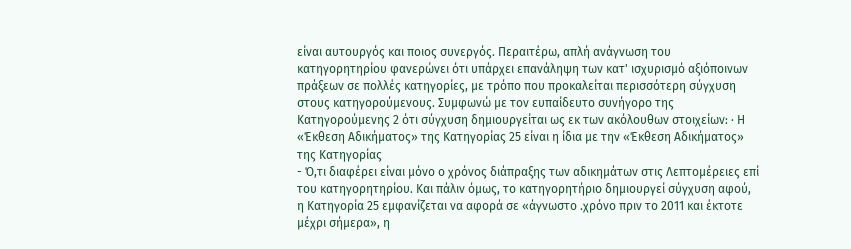είναι αυτουργός και ποιος συνεργός. Περαιτέρω, απλή ανάγνωση του κατηγορητηρίου φανερώνει ότι υπάρχει επανάληψη των κατ' ισχυρισμό αξιόποινων πράξεων σε πολλές κατηγορίες, με τρόπο που προκαλείται περισσότερη σύγχυση στους κατηγορούμενους. Συμφωνώ με τον ευπαίδευτο συνήγορο της Κατηγορούμενης 2 ότι σύγχυση δημιουργείται ως εκ των ακόλουθων στοιχείων: · Η «Έκθεση Αδικήματος» της Κατηγορίας 25 είναι η ίδια με την «Έκθεση Αδικήματος» της Κατηγορίας
- Ό,τι διαφέρει είναι μόνο ο χρόνος διάπραξης των αδικημάτων στις Λεπτομέρειες επί του κατηγορητηρίου. Και πάλιν όμως, το κατηγορητήριο δημιουργεί σύγχυση αφού, η Κατηγορία 25 εμφανίζεται να αφορά σε «άγνωστο .χρόνο πριν το 2011 και έκτοτε μέχρι σήμερα», η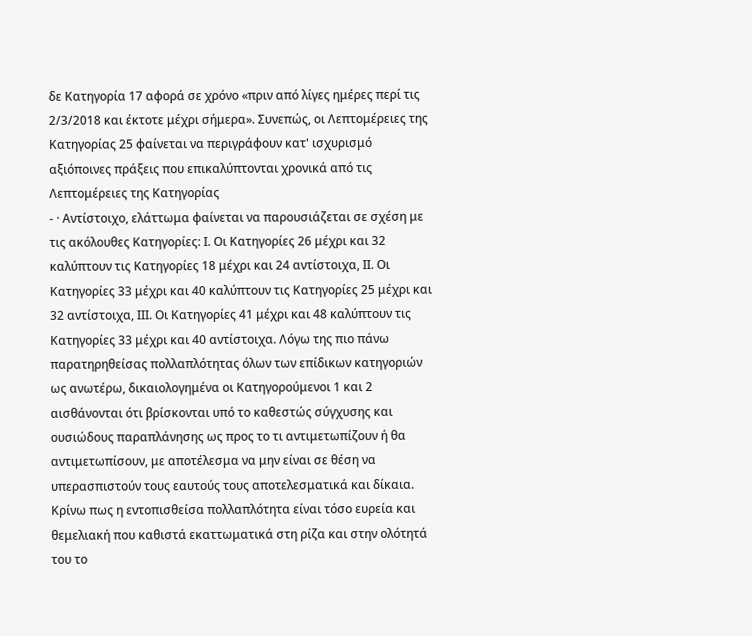δε Κατηγορία 17 αφορά σε χρόνο «πριν από λίγες ημέρες περί τις 2/3/2018 και έκτοτε μέχρι σήμερα». Συνεπώς, οι Λεπτομέρειες της Κατηγορίας 25 φαίνεται να περιγράφουν κατ' ισχυρισμό αξιόποινες πράξεις που επικαλύπτονται χρονικά από τις Λεπτομέρειες της Κατηγορίας
- · Αντίστοιχο, ελάττωμα φαίνεται να παρουσιάζεται σε σχέση με τις ακόλουθες Κατηγορίες: Ι. Οι Κατηγορίες 26 μέχρι και 32 καλύπτουν τις Κατηγορίες 18 μέχρι και 24 αντίστοιχα, ΙΙ. Οι Κατηγορίες 33 μέχρι και 40 καλύπτουν τις Κατηγορίες 25 μέχρι και 32 αντίστοιχα, ΙΙΙ. Οι Κατηγορίες 41 μέχρι και 48 καλύπτουν τις Κατηγορίες 33 μέχρι και 40 αντίστοιχα. Λόγω της πιο πάνω παρατηρηθείσας πολλαπλότητας όλων των επίδικων κατηγοριών ως ανωτέρω, δικαιολογημένα οι Κατηγορούμενοι 1 και 2 αισθάνονται ότι βρίσκονται υπό το καθεστώς σύγχυσης και ουσιώδους παραπλάνησης ως προς το τι αντιμετωπίζουν ή θα αντιμετωπίσουν, με αποτέλεσμα να μην είναι σε θέση να υπερασπιστούν τους εαυτούς τους αποτελεσματικά και δίκαια. Κρίνω πως η εντοπισθείσα πολλαπλότητα είναι τόσο ευρεία και θεμελιακή που καθιστά εκαττωματικά στη ρίζα και στην ολότητά του το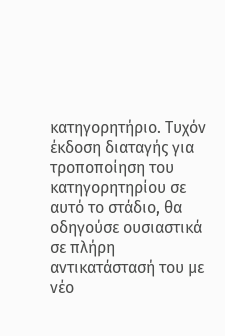κατηγορητήριο. Τυχόν έκδοση διαταγής για τροποποίηση του κατηγορητηρίου σε αυτό το στάδιο, θα οδηγούσε ουσιαστικά σε πλήρη αντικατάστασή του με νέο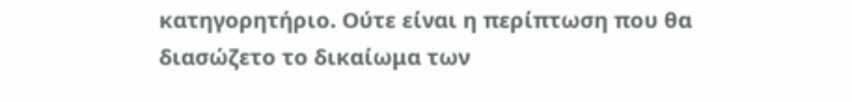κατηγορητήριο. Ούτε είναι η περίπτωση που θα διασώζετο το δικαίωμα των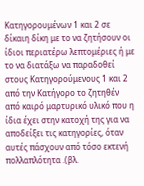Κατηγορουμένων 1 και 2 σε δίκαιη δίκη με το να ζητήσουν οι ίδιοι περιατέρω λεπτομέριες ή με το να διατάξω να παραδοθεί στους Κατηγορούμενους 1 και 2 από την Κατήγορο το ζητηθέν από καιρό μαρτυρικό υλικό που η ίδια έχει στην κατοχή της για να αποδείξει τις κατηγορίες, όταν αυτές πάσχουν από τόσο εκτενή πολλαπλότητα .(βλ.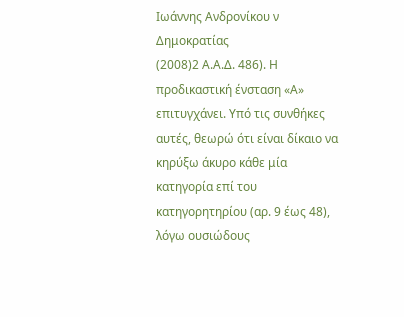Ιωάννης Ανδρονίκου ν Δημοκρατίας
(2008)2 Α.Α.Δ. 486). Η προδικαστική ένσταση «Α» επιτυγχάνει. Υπό τις συνθήκες αυτές, θεωρώ ότι είναι δίκαιο να κηρύξω άκυρο κάθε μία κατηγορία επί του κατηγορητηρίου (αρ. 9 έως 48), λόγω ουσιώδους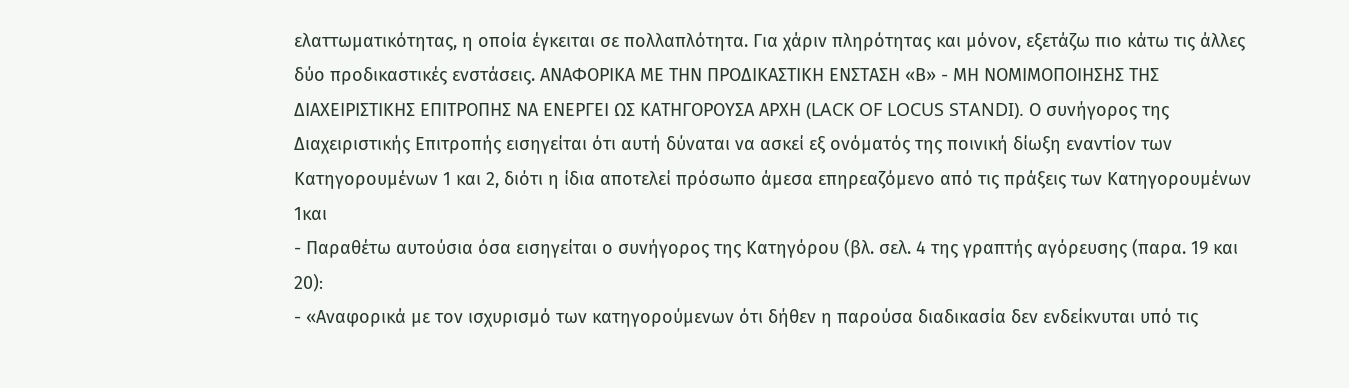ελαττωματικότητας, η οποία έγκειται σε πολλαπλότητα. Για χάριν πληρότητας και μόνον, εξετάζω πιο κάτω τις άλλες δύο προδικαστικές ενστάσεις. ΑΝΑΦΟΡΙΚΑ ΜΕ ΤΗΝ ΠΡΟΔΙΚΑΣΤΙΚΗ ΕΝΣΤΑΣΗ «Β» - ΜΗ ΝΟΜΙΜΟΠΟΙΗΣΗΣ ΤΗΣ ΔΙΑΧΕΙΡΙΣΤΙΚΗΣ ΕΠΙΤΡΟΠΗΣ ΝΑ ΕΝΕΡΓΕΙ ΩΣ ΚΑΤΗΓΟΡΟΥΣΑ ΑΡΧΗ (LACK OF LOCUS STANDI). Ο συνήγορος της Διαχειριστικής Επιτροπής εισηγείται ότι αυτή δύναται να ασκεί εξ ονόματός της ποινική δίωξη εναντίον των Κατηγορουμένων 1 και 2, διότι η ίδια αποτελεί πρόσωπο άμεσα επηρεαζόμενο από τις πράξεις των Κατηγορουμένων 1και
- Παραθέτω αυτούσια όσα εισηγείται ο συνήγορος της Κατηγόρου (βλ. σελ. 4 της γραπτής αγόρευσης (παρα. 19 και 20)꞉
- «Αναφορικά με τον ισχυρισμό των κατηγορούμενων ότι δήθεν η παρούσα διαδικασία δεν ενδείκνυται υπό τις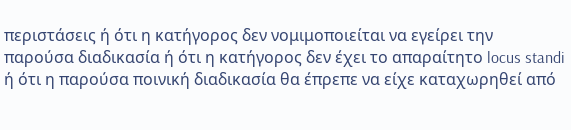περιστάσεις ή ότι η κατήγορος δεν νομιμοποιείται να εγείρει την παρούσα διαδικασία ή ότι η κατήγορος δεν έχει το απαραίτητο locus standi ή ότι η παρούσα ποινική διαδικασία θα έπρεπε να είχε καταχωρηθεί από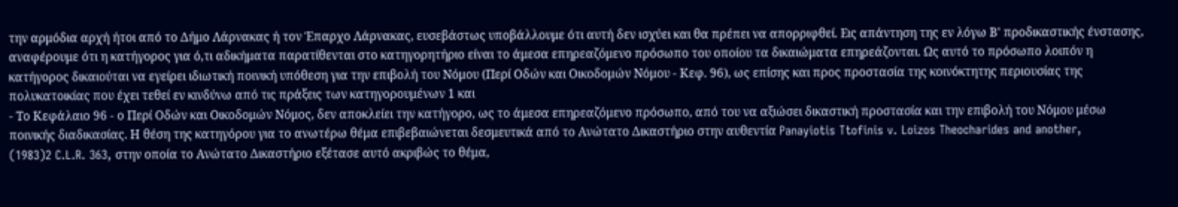την αρμόδια αρχή ήτοι από το Δήμο Λάρνακας ή τον Έπαρχο Λάρνακας, ευσεβάστως υποβάλλουμε ότι αυτή δεν ισχύει και θα πρέπει να απορριφθεί. Εις απάντηση της εν λόγω Β' προδικαστικής ένστασης, αναφέρουμε ότι η κατήγορος για ό,τι αδικήματα παρατίθενται στο κατηγορητήριο είναι το άμεσα επηρεαζόμενο πρόσωπο του οποίου τα δικαιώματα επηρεάζονται. Ως αυτό το πρόσωπο λοιπόν η κατήγορος δικαιούται να εγείρει ιδιωτική ποινική υπόθεση για την επιβολή του Νόμου (Περί Οδών και Οικοδομών Νόμου - Κεφ. 96), ως επίσης και προς προστασία της κοινόκτητης περιουσίας της πολυκατοικίας που έχει τεθεί εν κινδύνω από τις πράξεις των κατηγορουμένων 1 και
- Το Κεφάλαιο 96 - ο Περί Οδών και Οικοδομών Νόμος, δεν αποκλείει την κατήγορο, ως το άμεσα επηρεαζόμενο πρόσωπο, από του να αξιώσει δικαστική προστασία και την επιβολή του Νόμου μέσω ποινικής διαδικασίας. Η θέση της κατηγόρου για το ανωτέρω θέμα επιβεβαιώνεται δεσμευτικά από το Ανώτατο Δικαστήριο στην αυθεντία Panayiotis Ttofinis v. Loizos Theocharides and another,
(1983)2 C.L.R. 363, στην οποία το Ανώτατο Δικαστήριο εξέτασε αυτό ακριβώς το θέμα,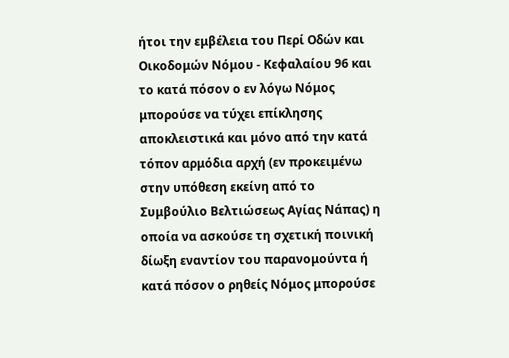ήτοι την εμβέλεια του Περί Οδών και Οικοδομών Νόμου - Κεφαλαίου 96 και το κατά πόσον ο εν λόγω Νόμος μπορούσε να τύχει επίκλησης αποκλειστικά και μόνο από την κατά τόπον αρμόδια αρχή (εν προκειμένω στην υπόθεση εκείνη από το Συμβούλιο Βελτιώσεως Αγίας Νάπας) η οποία να ασκούσε τη σχετική ποινική δίωξη εναντίον του παρανομούντα ή κατά πόσον ο ρηθείς Νόμος μπορούσε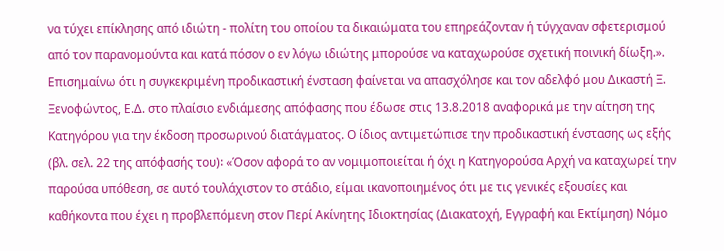να τύχει επίκλησης από ιδιώτη - πολίτη του οποίου τα δικαιώματα του επηρεάζονταν ή τύγχαναν σφετερισμού από τον παρανομούντα και κατά πόσον ο εν λόγω ιδιώτης μπορούσε να καταχωρούσε σχετική ποινική δίωξη.». Επισημαίνω ότι η συγκεκριμένη προδικαστική ένσταση φαίνεται να απασχόλησε και τον αδελφό μου Δικαστή Ξ. Ξενοφώντος, Ε.Δ. στο πλαίσιο ενδιάμεσης απόφασης που έδωσε στις 13.8.2018 αναφορικά με την αίτηση της Κατηγόρου για την έκδοση προσωρινού διατάγματος. Ο ίδιος αντιμετώπισε την προδικαστική ένστασης ως εξής (βλ. σελ. 22 της απόφασής του)꞉ «Όσον αφορά το αν νομιμοποιείται ή όχι η Κατηγορούσα Αρχή να καταχωρεί την παρούσα υπόθεση, σε αυτό τουλάχιστον το στάδιο, είμαι ικανοποιημένος ότι με τις γενικές εξουσίες και καθήκοντα που έχει η προβλεπόμενη στον Περί Ακίνητης Ιδιοκτησίας (Διακατοχή, Εγγραφή και Εκτίμηση) Νόμο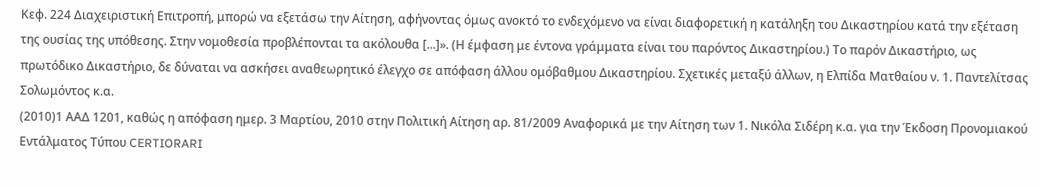Κεφ. 224 Διαχειριστική Επιτροπή, μπορώ να εξετάσω την Αίτηση, αφήνοντας όμως ανοκτό το ενδεχόμενο να είναι διαφορετική η κατάληξη του Δικαστηρίου κατά την εξέταση της ουσίας της υπόθεσης. Στην νομοθεσία προβλέπονται τα ακόλουθα [...]». (Η έμφαση με έντονα γράμματα είναι του παρόντος Δικαστηρίου.) Το παρόν Δικαστήριο, ως πρωτόδικο Δικαστήριο, δε δύναται να ασκήσει αναθεωρητικό έλεγχο σε απόφαση άλλου ομόβαθμου Δικαστηρίου. Σχετικές μεταξύ άλλων, η Ελπίδα Ματθαίου ν. 1. Παντελίτσας Σολωμόντος κ.α.
(2010)1 ΑΑΔ 1201, καθώς η απόφαση ημερ. 3 Μαρτίου, 2010 στην Πολιτική Αίτηση αρ. 81/2009 Αναφορικά με την Αίτηση των 1. Νικόλα Σιδέρη κ.α. για την Έκδοση Προνομιακού Εντάλματος Τύπου CERTIORARI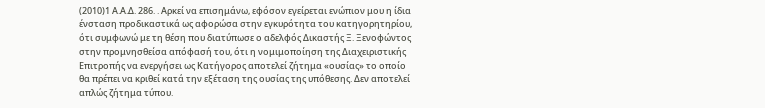(2010)1 Α.Α.Δ. 286. . Αρκεί να επισημάνω, εφόσον εγείρεται ενώπιον μου η ίδια ένσταση προδικαστικά ως αφορώσα στην εγκυρότητα του κατηγορητηρίου, ότι συμφωνώ με τη θέση που διατύπωσε ο αδελφός Δικαστής Ξ. Ξενοφώντος στην προμνησθείσα απόφασή του, ότι η νομιμοποίηση της Διαχειριστικής Επιτροπής να ενεργήσει ως Κατήγορος αποτελεί ζήτημα «ουσίας» το οποίο θα πρέπει να κριθεί κατά την εξέταση της ουσίας της υπόθεσης. Δεν αποτελεί απλώς ζήτημα τύπου.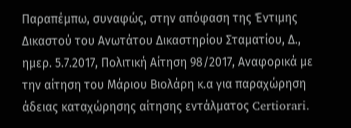Παραπέμπω, συναφώς, στην απόφαση της Έντιμης Δικαστού του Ανωτάτου Δικαστηρίου Σταματίου, Δ., ημερ. 5.7.2017, Πολιτική Αίτηση 98/2017, Αναφορικά με την αίτηση του Μάριου Βιολάρη κ.α για παραχώρηση άδειας καταχώρησης αίτησης εντάλματος Certiorari.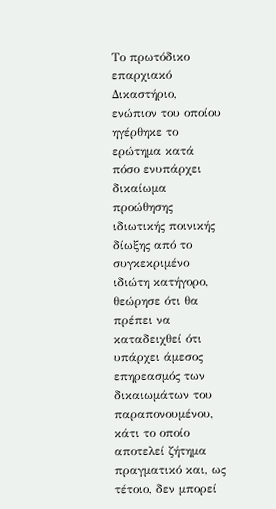Το πρωτόδικο επαρχιακό Δικαστήριο, ενώπιον του οποίου ηγέρθηκε το ερώτημα κατά πόσο ενυπάρχει δικαίωμα προώθησης ιδιωτικής ποινικής δίωξης από το συγκεκριμένο ιδιώτη κατήγορο, θεώρησε ότι θα πρέπει να καταδειχθεί ότι υπάρχει άμεσος επηρεασμός των δικαιωμάτων του παραπονουμένου, κάτι το οποίο αποτελεί ζήτημα πραγματικό και, ως τέτοιο, δεν μπορεί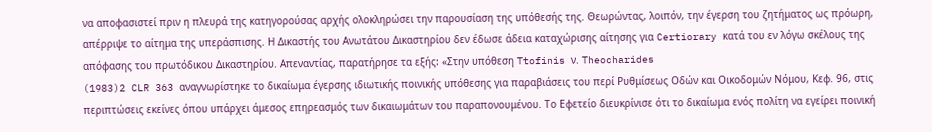να αποφασιστεί πριν η πλευρά της κατηγορούσας αρχής ολοκληρώσει την παρουσίαση της υπόθεσής της. Θεωρώντας, λοιπόν, την έγερση του ζητήματος ως πρόωρη, απέρριψε το αίτημα της υπεράσπισης. Η Δικαστής του Ανωτάτου Δικαστηρίου δεν έδωσε άδεια καταχώρισης αίτησης για Certiorary κατά του εν λόγω σκέλους της απόφασης του πρωτόδικου Δικαστηρίου. Απεναντίας, παρατήρησε τα εξής꞉ «Στην υπόθεση Ttofinis ν. Theocharides
(1983)2 CLR 363 αναγνωρίστηκε το δικαίωμα έγερσης ιδιωτικής ποινικής υπόθεσης για παραβιάσεις του περί Ρυθμίσεως Οδών και Οικοδομών Νόμου, Κεφ. 96, στις περιπτώσεις εκείνες όπου υπάρχει άμεσος επηρεασμός των δικαιωμάτων του παραπονουμένου. Το Εφετείο διευκρίνισε ότι το δικαίωμα ενός πολίτη να εγείρει ποινική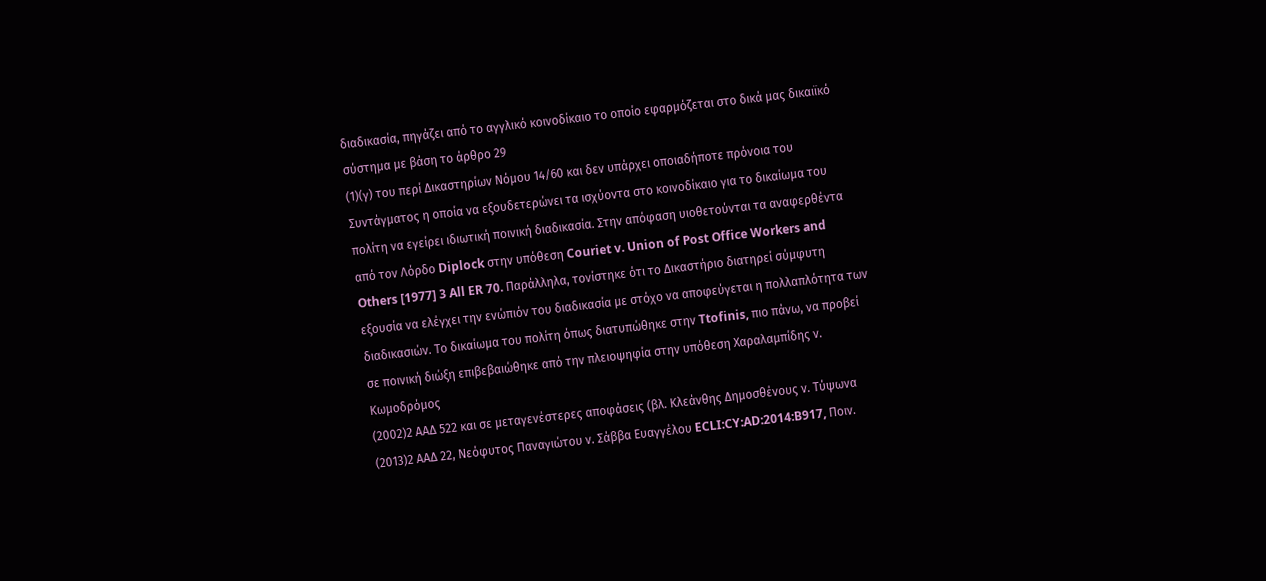διαδικασία, πηγάζει από το αγγλικό κοινοδίκαιο το οποίο εφαρμόζεται στο δικά μας δικαιϊκό σύστημα με βάση το άρθρο 29
(1)(γ) του περί Δικαστηρίων Νόμου 14/60 και δεν υπάρχει οποιαδήποτε πρόνοια του Συντάγματος η οποία να εξουδετερώνει τα ισχύοντα στο κοινοδίκαιο για το δικαίωμα του πολίτη να εγείρει ιδιωτική ποινική διαδικασία. Στην απόφαση υιοθετούνται τα αναφερθέντα από τον Λόρδο Diplock στην υπόθεση Couriet v. Union of Post Office Workers and Others [1977] 3 All ER 70. Παράλληλα, τονίστηκε ότι το Δικαστήριο διατηρεί σύμφυτη εξουσία να ελέγχει την ενώπιόν του διαδικασία με στόχο να αποφεύγεται η πολλαπλότητα των διαδικασιών. Το δικαίωμα του πολίτη όπως διατυπώθηκε στην Ttofinis, πιο πάνω, να προβεί σε ποινική διώξη επιβεβαιώθηκε από την πλειοψηφία στην υπόθεση Χαραλαμπίδης ν. Κωμοδρόμος
(2002)2 ΑΑΔ 522 και σε μεταγενέστερες αποφάσεις (βλ. Κλεάνθης Δημοσθένους ν. Τύψωνα
(2013)2 ΑΑΔ 22, Νεόφυτος Παναγιώτου ν. Σάββα Ευαγγέλου ECLI:CY:AD:2014:B917, Ποιν.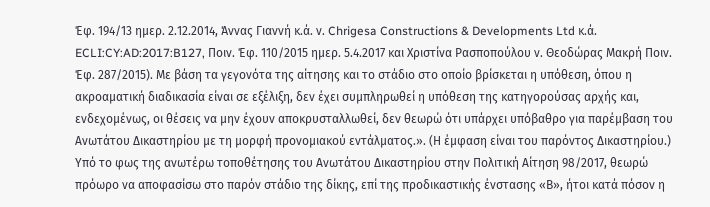Έφ. 194/13 ημερ. 2.12.2014, Άννας Γιαννή κ.ά. ν. Chrigesa Constructions & Developments Ltd κ.ά. ECLI:CY:AD:2017:B127, Ποιν. Έφ. 110/2015 ημερ. 5.4.2017 και Χριστίνα Ρασποπούλου ν. Θεοδώρας Μακρή Ποιν. Έφ. 287/2015). Με βάση τα γεγονότα της αίτησης και το στάδιο στο οποίο βρίσκεται η υπόθεση, όπου η ακροαματική διαδικασία είναι σε εξέλιξη, δεν έχει συμπληρωθεί η υπόθεση της κατηγορούσας αρχής και, ενδεχομένως, οι θέσεις να μην έχουν αποκρυσταλλωθεί, δεν θεωρώ ότι υπάρχει υπόβαθρο για παρέμβαση του Ανωτάτου Δικαστηρίου με τη μορφή προνομιακού εντάλματος.». (Η έμφαση είναι του παρόντος Δικαστηρίου.) Υπό το φως της ανωτέρω τοποθέτησης του Ανωτάτου Δικαστηρίου στην Πολιτική Αίτηση 98/2017, θεωρώ πρόωρο να αποφασίσω στο παρόν στάδιο της δίκης, επί της προδικαστικής ένστασης «Β», ήτοι κατά πόσον η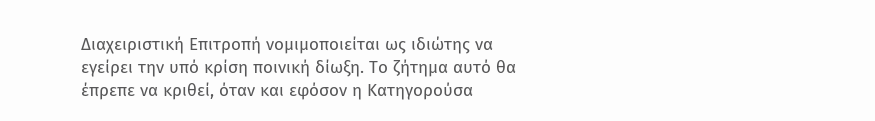Διαχειριστική Επιτροπή νομιμοποιείται ως ιδιώτης να εγείρει την υπό κρίση ποινική δίωξη. Το ζήτημα αυτό θα έπρεπε να κριθεί, όταν και εφόσον η Κατηγορούσα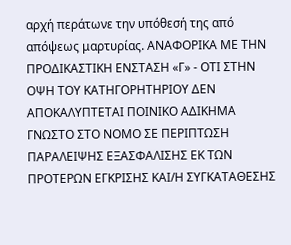αρχή περάτωνε την υπόθεσή της από απόψεως μαρτυρίας. ΑΝΑΦΟΡΙΚΑ ΜΕ ΤΗΝ ΠΡΟΔΙΚΑΣΤΙΚΗ ΕΝΣΤΑΣΗ «Γ» - ΟΤΙ ΣΤΗΝ ΟΨΗ ΤΟΥ ΚΑΤΗΓΟΡΗΤΗΡΙΟΥ ΔΕΝ ΑΠΟΚΑΛΥΠΤΕΤΑΙ ΠΟΙΝΙΚΟ ΑΔΙΚΗΜΑ ΓΝΩΣΤΟ ΣΤΟ ΝΟΜΟ ΣΕ ΠΕΡΙΠΤΩΣΗ ΠΑΡΑΛΕΙΨΗΣ ΕΞΑΣΦΑΛΙΣΗΣ ΕΚ ΤΩΝ ΠΡΟΤΕΡΩΝ ΕΓΚΡΙΣΗΣ ΚΑΙ/Η ΣΥΓΚΑΤΑΘΕΣΗΣ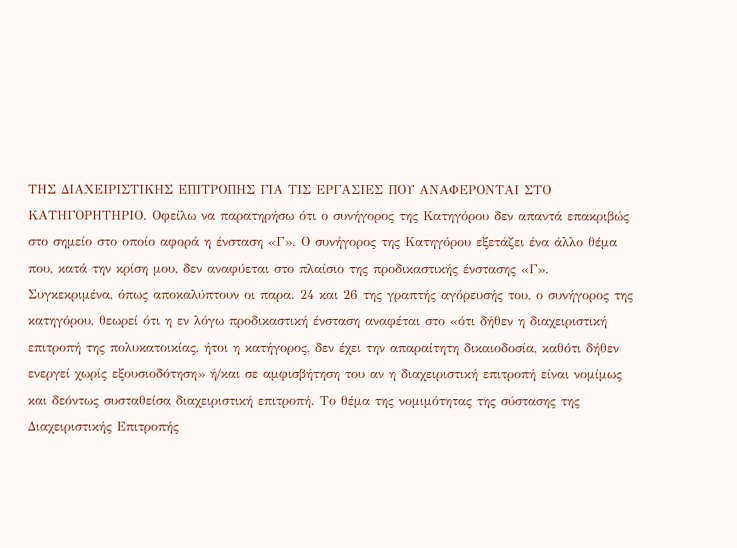ΤΗΣ ΔΙΑΧΕΙΡΙΣΤΙΚΗΣ ΕΠΙΤΡΟΠΗΣ ΓΙΑ ΤΙΣ ΕΡΓΑΣΙΕΣ ΠΟΥ ΑΝΑΦΕΡΟΝΤΑΙ ΣΤΟ ΚΑΤΗΓΟΡΗΤΗΡΙΟ. Οφείλω να παρατηρήσω ότι ο συνήγορος της Κατηγόρου δεν απαντά επακριβώς στο σημείο στο οποίο αφορά η ένσταση «Γ». Ο συνήγορος της Κατηγόρου εξετάζει ένα άλλο θέμα που, κατά την κρίση μου, δεν αναφύεται στο πλαίσιο της προδικαστικής ένστασης «Γ». Συγκεκριμένα, όπως αποκαλύπτουν οι παρα. 24 και 26 της γραπτής αγόρευσής του, ο συνήγορος της κατηγόρου, θεωρεί ότι η εν λόγω προδικαστική ένσταση αναφέται στο «ότι δήθεν η διαχειριστική επιτροπή της πολυκατοικίας, ήτοι η κατήγορος, δεν έχει την απαραίτητη δικαιοδοσία, καθότι δήθεν ενεργεί χωρίς εξουσιοδότηση» ή/και σε αμφισβήτηση του αν η διαχειριστική επιτροπή είναι νομίμως και δεόντως συσταθείσα διαχειριστική επιτροπή. Το θέμα της νομιμότητας της σύστασης της Διαχειριστικής Επιτροπής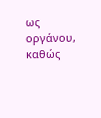ως οργάνου, καθώς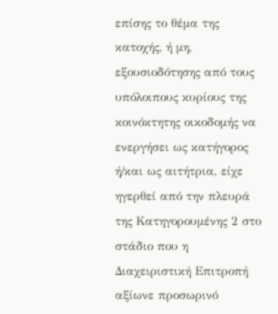επίσης το θέμα της κατοχής, ή μη, εξουσιοδότησης από τους υπόλοιπους κυρίους της κοινόκτητης οικοδομής να ενεργήσει ως κατήγορος ή/και ως αιτήτρια, είχε ηγερθεί από την πλευρά της Κατηγορουμένης 2 στο στάδιο που η Διαχειριστική Επιτροπή αξίωνε προσωρινό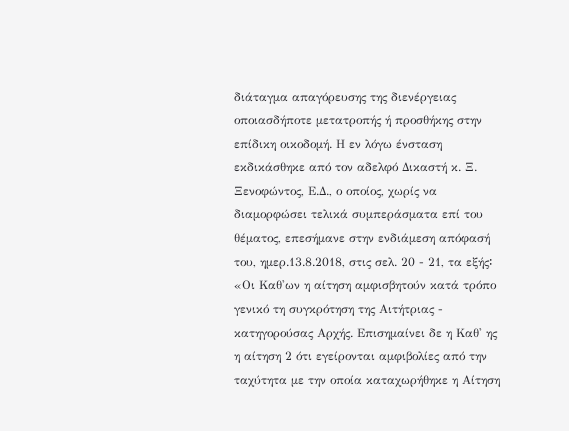διάταγμα απαγόρευσης της διενέργειας οποιασδήποτε μετατροπής ή προσθήκης στην επίδικη οικοδομή. Η εν λόγω ένσταση εκδικάσθηκε από τον αδελφό Δικαστή κ. Ξ. Ξενοφώντος, Ε.Δ., ο οποίος, χωρίς να διαμορφώσει τελικά συμπεράσματα επί του θέματος, επεσήμανε στην ενδιάμεση απόφασή του, ημερ.13.8.2018, στις σελ. 20 - 21, τα εξής꞉ «Οι Καθ'ων η αίτηση αμφισβητούν κατά τρόπο γενικό τη συγκρότηση της Αιτήτριας - κατηγορούσας Αρχής. Επισημαίνει δε η Καθ' ης η αίτηση 2 ότι εγείρονται αμφιβολίες από την ταχύτητα με την οποία καταχωρήθηκε η Αίτηση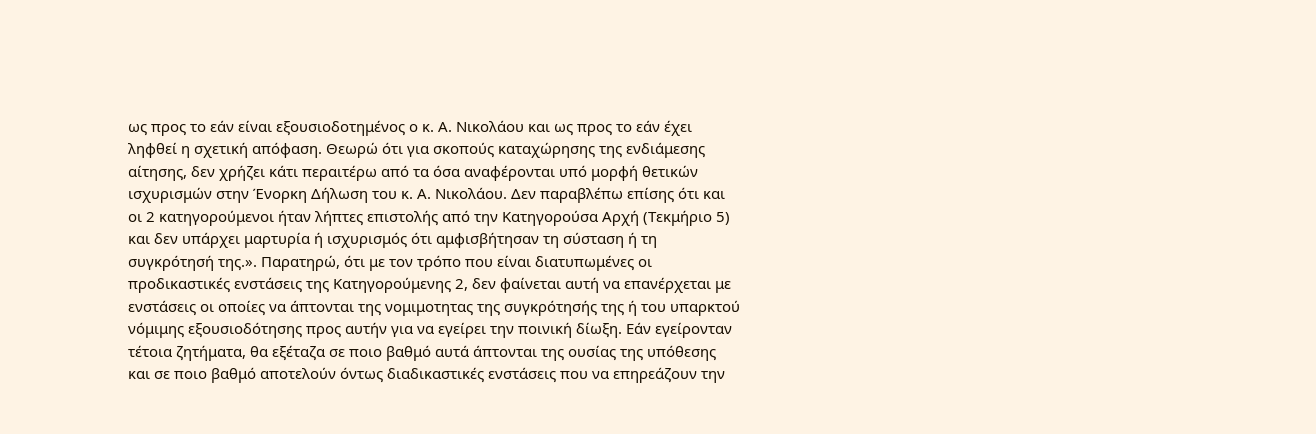ως προς το εάν είναι εξουσιοδοτημένος ο κ. Α. Νικολάου και ως προς το εάν έχει ληφθεί η σχετική απόφαση. Θεωρώ ότι για σκοπούς καταχώρησης της ενδιάμεσης αίτησης, δεν χρήζει κάτι περαιτέρω από τα όσα αναφέρονται υπό μορφή θετικών ισχυρισμών στην Ένορκη Δήλωση του κ. Α. Νικολάου. Δεν παραβλέπω επίσης ότι και οι 2 κατηγορούμενοι ήταν λήπτες επιστολής από την Κατηγορούσα Αρχή (Τεκμήριο 5) και δεν υπάρχει μαρτυρία ή ισχυρισμός ότι αμφισβήτησαν τη σύσταση ή τη συγκρότησή της.». Παρατηρώ, ότι με τον τρόπο που είναι διατυπωμένες οι προδικαστικές ενστάσεις της Κατηγορούμενης 2, δεν φαίνεται αυτή να επανέρχεται με ενστάσεις οι οποίες να άπτονται της νομιμοτητας της συγκρότησής της ή του υπαρκτού νόμιμης εξουσιοδότησης προς αυτήν για να εγείρει την ποινική δίωξη. Εάν εγείρονταν τέτοια ζητήματα, θα εξέταζα σε ποιο βαθμό αυτά άπτονται της ουσίας της υπόθεσης και σε ποιο βαθμό αποτελούν όντως διαδικαστικές ενστάσεις που να επηρεάζουν την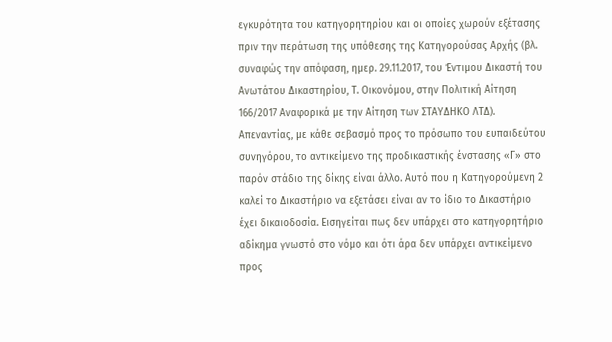εγκυρότητα του κατηγορητηρίου και οι οποίες χωρούν εξέτασης πριν την περάτωση της υπόθεσης της Κατηγορούσας Αρχής (βλ. συναφώς την απόφαση, ημερ. 29.11.2017, του Έντιμου Δικαστή του Ανωτάτου Δικαστηρίου, Τ. Οικονόμου, στην Πολιτική Αίτηση 166/2017 Αναφορικά με την Αίτηση των ΣΤΑΥΔΗΚΟ ΛΤΔ). Απεναντίας, με κάθε σεβασμό προς το πρόσωπο του ευπαιδεύτου συνηγόρου, το αντικείμενο της προδικαστικής ένστασης «Γ» στο παρόν στάδιο της δίκης είναι άλλο. Αυτό που η Κατηγορούμενη 2 καλεί το Δικαστήριο να εξετάσει είναι αν το ίδιο το Δικαστήριο έχει δικαιοδοσία. Εισηγείται πως δεν υπάρχει στο κατηγορητήριο αδίκημα γνωστό στο νόμο και ότι άρα δεν υπάρχει αντικείμενο προς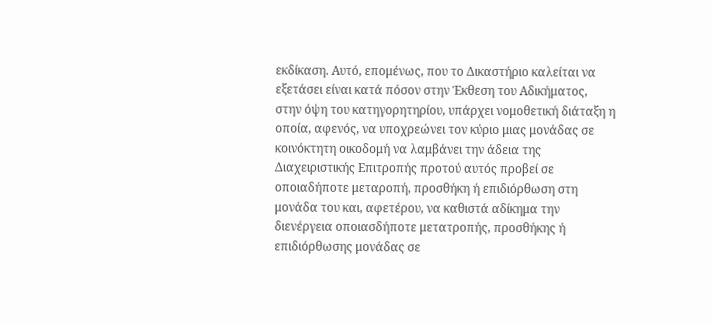εκδίκαση. Αυτό, επομένως, που το Δικαστήριο καλείται να εξετάσει είναι κατά πόσον στην Έκθεση του Αδικήματος, στην όψη του κατηγορητηρίου, υπάρχει νομοθετική διάταξη η οποία, αφενός, να υποχρεώνει τον κύριο μιας μονάδας σε κοινόκτητη οικοδομή να λαμβάνει την άδεια της Διαχειριστικής Επιτροπής προτού αυτός προβεί σε οποιαδήποτε μεταροπή, προσθήκη ή επιδιόρθωση στη μονάδα του και, αφετέρου, να καθιστά αδίκημα την διενέργεια οποιασδήποτε μετατροπής, προσθήκης ή επιδιόρθωσης μονάδας σε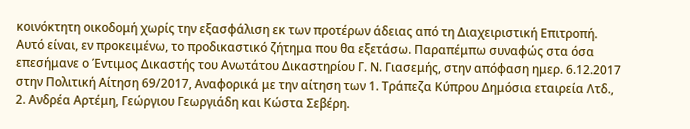κοινόκτητη οικοδομή χωρίς την εξασφάλιση εκ των προτέρων άδειας από τη Διαχειριστική Επιτροπή. Αυτό είναι, εν προκειμένω, το προδικαστικό ζήτημα που θα εξετάσω. Παραπέμπω συναφώς στα όσα επεσήμανε ο Έντιμος Δικαστής του Ανωτάτου Δικαστηρίου Γ. Ν. Γιασεμής, στην απόφαση ημερ. 6.12.2017 στην Πολιτική Αίτηση 69/2017, Αναφορικά με την αίτηση των 1. Τράπεζα Κύπρου Δημόσια εταιρεία Λτδ., 2. Ανδρέα Αρτέμη, Γεώργιου Γεωργιάδη και Κώστα Σεβέρη.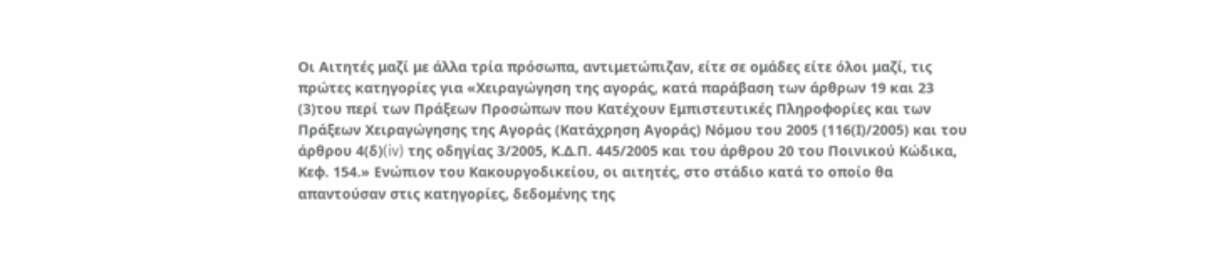Οι Αιτητές μαζί με άλλα τρία πρόσωπα, αντιμετώπιζαν, είτε σε ομάδες είτε όλοι μαζί, τις πρώτες κατηγορίες για «Χειραγώγηση της αγοράς, κατά παράβαση των άρθρων 19 και 23
(3)του περί των Πράξεων Προσώπων που Κατέχουν Εμπιστευτικές Πληροφορίες και των Πράξεων Χειραγώγησης της Αγοράς (Κατάχρηση Αγοράς) Νόμου του 2005 (116(Ι)/2005) και του άρθρου 4(δ)(iv) της οδηγίας 3/2005, Κ.Δ.Π. 445/2005 και του άρθρου 20 του Ποινικού Κώδικα, Κεφ. 154.» Ενώπιον του Κακουργοδικείου, οι αιτητές, στο στάδιο κατά το οποίο θα απαντούσαν στις κατηγορίες, δεδομένης της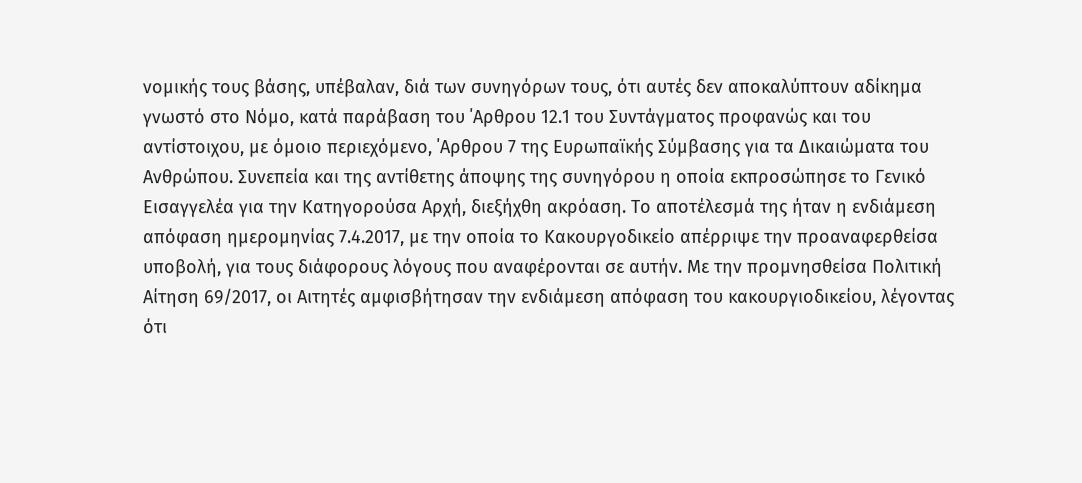νομικής τους βάσης, υπέβαλαν, διά των συνηγόρων τους, ότι αυτές δεν αποκαλύπτουν αδίκημα γνωστό στο Νόμο, κατά παράβαση του ΄Αρθρου 12.1 του Συντάγματος προφανώς και του αντίστοιχου, με όμοιο περιεχόμενο, ΄Αρθρου 7 της Ευρωπαϊκής Σύμβασης για τα Δικαιώματα του Ανθρώπου. Συνεπεία και της αντίθετης άποψης της συνηγόρου η οποία εκπροσώπησε το Γενικό Εισαγγελέα για την Κατηγορούσα Αρχή, διεξήχθη ακρόαση. Το αποτέλεσμά της ήταν η ενδιάμεση απόφαση ημερομηνίας 7.4.2017, με την οποία το Κακουργοδικείο απέρριψε την προαναφερθείσα υποβολή, για τους διάφορους λόγους που αναφέρονται σε αυτήν. Με την προμνησθείσα Πολιτική Αίτηση 69/2017, οι Αιτητές αμφισβήτησαν την ενδιάμεση απόφαση του κακουργιοδικείου, λέγοντας ότι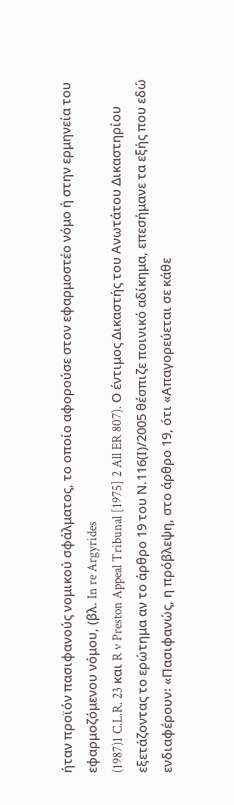ήταν προϊόν πασιφανούς νομικού σφάλματος, το οποίο αφορούσε στον εφαρμοστέο νόμο ή στην ερμηνεία του εφαρμοζόμενου νόμου, (βλ. In re Argyrides
(1987)1 C.L.R. 23 και R v Preston Appeal Tribunal [1975] 2 All ER 807). Ο έντιμος Δικαστής του Ανωτάτου Δικαστηρίου εξετάζοντας το ερώτημα αν το άρθρο 19 του Ν.116(Ι)/2005 θέσπιζε ποινικό αδίκημα, επεσήμανε τα εξής που εδώ ενδιαφέρουν꞉ «Πασιφανώς, η πρόβλεψη, στο άρθρο 19, ότι «Απαγορεύεται σε κάθε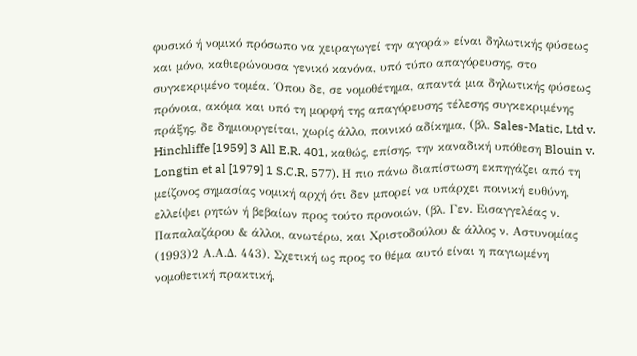φυσικό ή νομικό πρόσωπο να χειραγωγεί την αγορά» είναι δηλωτικής φύσεως και μόνο, καθιερώνουσα γενικό κανόνα, υπό τύπο απαγόρευσης, στο συγκεκριμένο τομέα. ΄Οπου δε, σε νομοθέτημα, απαντά μια δηλωτικής φύσεως πρόνοια, ακόμα και υπό τη μορφή της απαγόρευσης τέλεσης συγκεκριμένης πράξης, δε δημιουργείται, χωρίς άλλο, ποινικό αδίκημα, (βλ. Sales-Matic, Ltd v. Hinchliffe [1959] 3 All E.R. 401, καθώς, επίσης, την καναδική υπόθεση Blouin v. Longtin et al [1979] 1 S.C.R. 577). Η πιο πάνω διαπίστωση εκπηγάζει από τη μείζονος σημασίας νομική αρχή ότι δεν μπορεί να υπάρχει ποινική ευθύνη, ελλείψει ρητών ή βεβαίων προς τούτο προνοιών, (βλ. Γεν. Εισαγγελέας ν. Παπαλαζάρου & άλλοι, ανωτέρω, και Χριστοδούλου & άλλος ν. Αστυνομίας
(1993)2 Α.Α.Δ. 443). Σχετική ως προς το θέμα αυτό είναι η παγιωμένη νομοθετική πρακτική,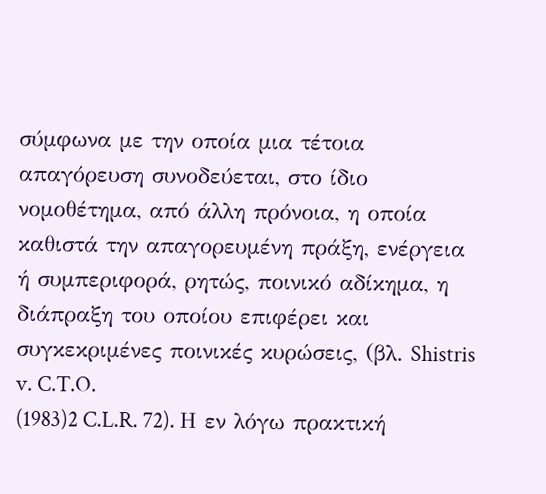σύμφωνα με την οποία μια τέτοια απαγόρευση συνοδεύεται, στο ίδιο νομοθέτημα, από άλλη πρόνοια, η οποία καθιστά την απαγορευμένη πράξη, ενέργεια ή συμπεριφορά, ρητώς, ποινικό αδίκημα, η διάπραξη του οποίου επιφέρει και συγκεκριμένες ποινικές κυρώσεις, (βλ. Shistris v. C.T.O.
(1983)2 C.L.R. 72). Η εν λόγω πρακτική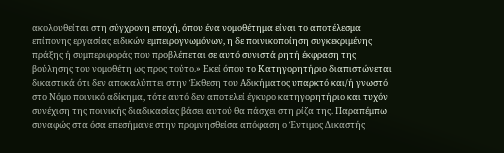ακολουθείται στη σύγχρονη εποχή, όπου ένα νομοθέτημα είναι το αποτέλεσμα επίπονης εργασίας ειδικών εμπειρογνωμόνων, η δε ποινικοποίηση συγκεκριμένης πράξης ή συμπεριφοράς που προβλέπεται σε αυτό συνιστά ρητή έκφραση της βούλησης του νομοθέτη ως προς τούτο.» Εκεί όπου το Κατηγορητήριο διαπιστώνεται δικαστικά ότι δεν αποκαλύπτει στην Έκθεση του Αδικήματος υπαρκτό και/ή γνωστό στο Νόμο ποινικό αδίκημα, τότε αυτό δεν αποτελεί έγκυρο κατηγορητήριο και τυχόν συνέχιση της ποινικής διαδικασίας βάσει αυτού θα πάσχει στη ρίζα της. Παραπέμπω συναφώς στα όσα επεσήμανε στην προμνησθείσα απόφαση ο Έντιμος Δικαστής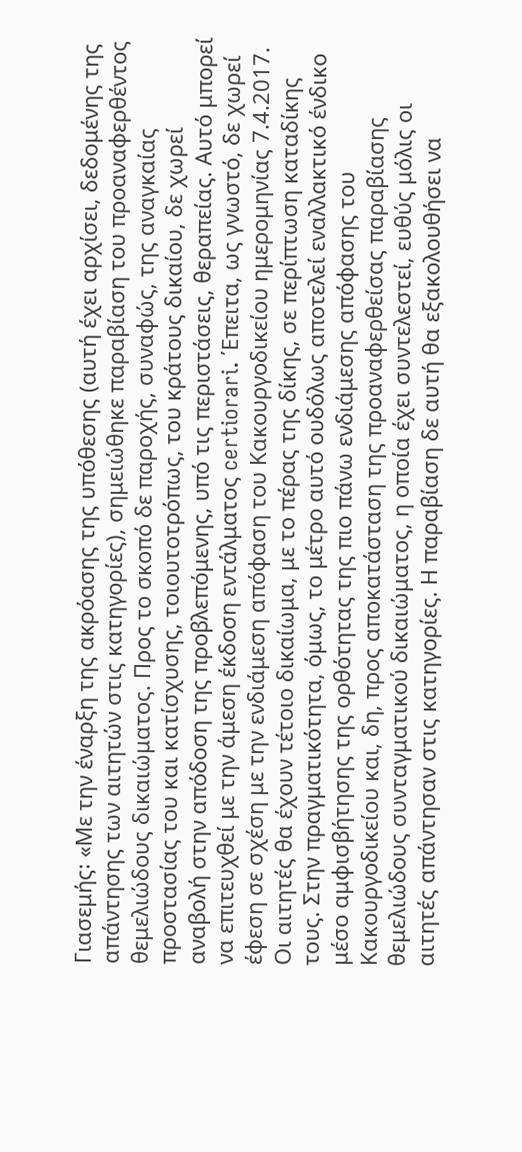Γιασεμής꞉ «Με την έναρξη της ακρόασης της υπόθεσης (αυτή έχει αρχίσει, δεδομένης της απάντησης των αιτητών στις κατηγορίες), σημειώθηκε παραβίαση του προαναφερθέντος θεμελιώδους δικαιώματος. Προς το σκοπό δε παροχής, συναφώς, της αναγκαίας προστασίας του και κατίσχυσης, τοιουτοτρόπως, του κράτους δικαίου, δε χωρεί αναβολή στην απόδοση της προβλεπόμενης, υπό τις περιστάσεις, θεραπείας. Αυτό μπορεί να επιτευχθεί με την άμεση έκδοση εντάλματος certiorari. ΄Επειτα, ως γνωστό, δε χωρεί έφεση σε σχέση με την ενδιάμεση απόφαση του Κακουργοδικείου ημερομηνίας 7.4.2017. Οι αιτητές θα έχουν τέτοιο δικαίωμα, με το πέρας της δίκης, σε περίπτωση καταδίκης τους. Στην πραγματικότητα, όμως, το μέτρο αυτό ουδόλως αποτελεί εναλλακτικό ένδικο μέσο αμφισβήτησης της ορθότητας της πιο πάνω ενδιάμεσης απόφασης του Κακουργοδικείου και, δη, προς αποκατάσταση της προαναφερθείσας παραβίασης θεμελιώδους συνταγματικού δικαιώματος, η οποία έχει συντελεστεί, ευθύς μόλις οι αιτητές απάντησαν στις κατηγορίες. Η παραβίαση δε αυτή θα εξακολουθήσει να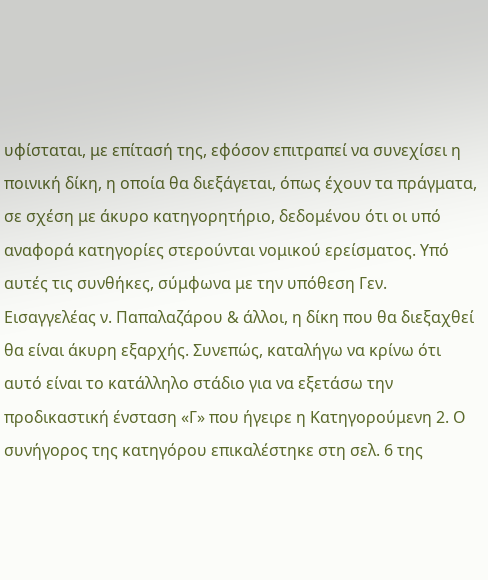υφίσταται, με επίτασή της, εφόσον επιτραπεί να συνεχίσει η ποινική δίκη, η οποία θα διεξάγεται, όπως έχουν τα πράγματα, σε σχέση με άκυρο κατηγορητήριο, δεδομένου ότι οι υπό αναφορά κατηγορίες στερούνται νομικού ερείσματος. Υπό αυτές τις συνθήκες, σύμφωνα με την υπόθεση Γεν. Εισαγγελέας ν. Παπαλαζάρου & άλλοι, η δίκη που θα διεξαχθεί θα είναι άκυρη εξαρχής. Συνεπώς, καταλήγω να κρίνω ότι αυτό είναι το κατάλληλο στάδιο για να εξετάσω την προδικαστική ένσταση «Γ» που ήγειρε η Κατηγορούμενη 2. Ο συνήγορος της κατηγόρου επικαλέστηκε στη σελ. 6 της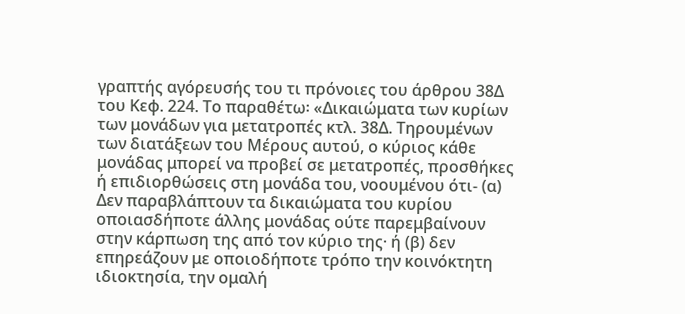γραπτής αγόρευσής του τι πρόνοιες του άρθρου 38Δ του Κεφ. 224. Το παραθέτω꞉ «Δικαιώματα των κυρίων των μονάδων για μετατροπές κτλ. 38Δ. Τηρουμένων των διατάξεων του Μέρους αυτού, ο κύριος κάθε μονάδας μπορεί να προβεί σε μετατροπές, προσθήκες ή επιδιορθώσεις στη μονάδα του, νοουμένου ότι- (α) Δεν παραβλάπτουν τα δικαιώματα του κυρίου οποιασδήποτε άλλης μονάδας ούτε παρεμβαίνουν στην κάρπωση της από τον κύριο της· ή (β) δεν επηρεάζουν με οποιοδήποτε τρόπο την κοινόκτητη ιδιοκτησία, την ομαλή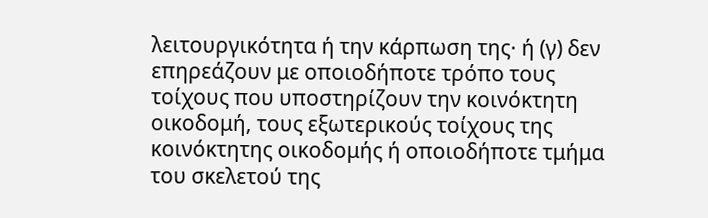λειτουργικότητα ή την κάρπωση της· ή (γ) δεν επηρεάζουν με οποιοδήποτε τρόπο τους τοίχους που υποστηρίζουν την κοινόκτητη οικοδομή, τους εξωτερικούς τοίχους της κοινόκτητης οικοδομής ή οποιοδήποτε τμήμα του σκελετού της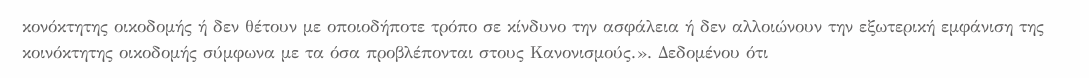κονόκτητης οικοδομής ή δεν θέτουν με οποιοδήποτε τρόπο σε κίνδυνο την ασφάλεια ή δεν αλλοιώνουν την εξωτερική εμφάνιση της κοινόκτητης οικοδομής σύμφωνα με τα όσα προβλέπονται στους Κανονισμούς.». Δεδομένου ότι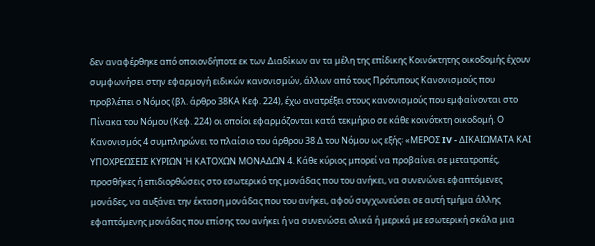δεν αναφέρθηκε από οποιονδήποτε εκ των Διαδίκων αν τα μέλη της επίδικης Κοινόκτητης οικοδομής έχουν συμφωνήσει στην εφαρμογή ειδικών κανονισμών, άλλων από τους Πρότυπους Κανονισμούς που προβλέπει ο Νόμος (βλ. άρθρο 38ΚΑ Κεφ. 224), έχω ανατρέξει στους κανονισμούς που εμφαίνονται στο Πίνακα του Νόμου (Κεφ. 224) οι οποίοι εφαρμόζονται κατά τεκμήριο σε κάθε κοινότκτη οικοδομή. Ο Κανονισμός 4 συμπληρώνει το πλαίσιο του άρθρου 38 Δ του Νόμου ως εξής꞉ «ΜΕΡΟΣ IV - ΔΙΚΑΙΩΜΑΤΑ ΚΑΙ ΥΠΟΧΡΕΩΣΕΙΣ ΚΥΡΙΩΝ Ή ΚΑΤΟΧΩΝ ΜΟΝΑΔΩΝ 4. Κάθε κύριος μπορεί να προβαίνει σε μετατροπές, προσθήκες ή επιδιορθώσεις στο εσωτερικό της μονάδας που του ανήκει, να συνενώνει εφαπτόμενες μονάδες, να αυξάνει την έκταση μονάδας που του ανήκει, αφού συγχωνεύσει σε αυτή τμήμα άλλης εφαπτόμενης μονάδας που επίσης του ανήκει ή να συνενώσει ολικά ή μερικά με εσωτερική σκάλα μια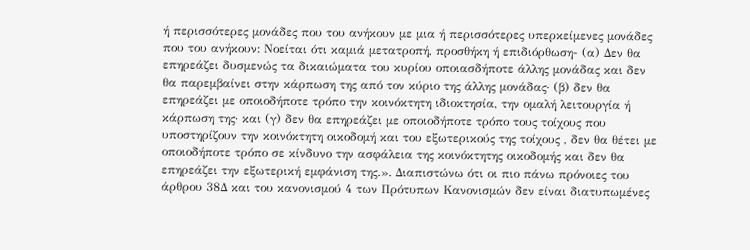ή περισσότερες μονάδες που του ανήκουν με μια ή περισσότερες υπερκείμενες μονάδες που του ανήκουν: Νοείται ότι καμιά μετατροπή, προσθήκη ή επιδιόρθωση- (α) Δεν θα επηρεάζει δυσμενώς τα δικαιώματα του κυρίου οποιασδήποτε άλλης μονάδας και δεν θα παρεμβαίνει στην κάρπωση της από τον κύριο της άλλης μονάδας· (β) δεν θα επηρεάζει με οποιοδήποτε τρόπο την κοινόκτητη ιδιοκτησία, την ομαλή λειτουργία ή κάρπωση της· και (γ) δεν θα επηρεάζει με οποιοδήποτε τρόπο τους τοίχους που υποστηρίζουν την κοινόκτητη οικοδομή και του εξωτερικούς της τοίχους , δεν θα θέτει με οποιοδήποτε τρόπο σε κίνδυνο την ασφάλεια της κοινόκτητης οικοδομής και δεν θα επηρεάζει την εξωτερική εμφάνιση της.». Διαπιστώνω ότι οι πιο πάνω πρόνοιες του άρθρου 38Δ και του κανονισμού 4 των Πρότυπων Κανονισμών δεν είναι διατυπωμένες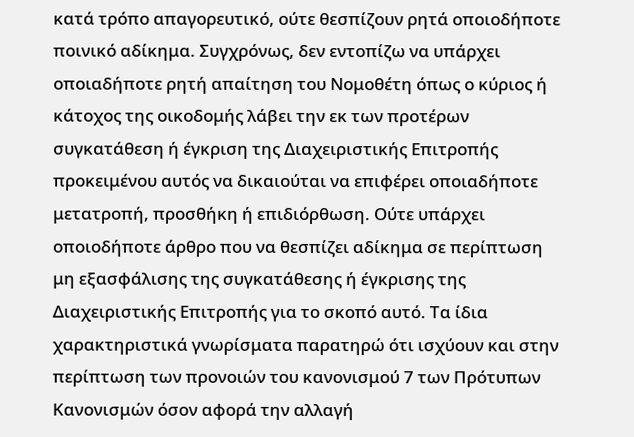κατά τρόπο απαγορευτικό, ούτε θεσπίζουν ρητά οποιοδήποτε ποινικό αδίκημα. Συγχρόνως, δεν εντοπίζω να υπάρχει οποιαδήποτε ρητή απαίτηση του Νομοθέτη όπως ο κύριος ή κάτοχος της οικοδομής λάβει την εκ των προτέρων συγκατάθεση ή έγκριση της Διαχειριστικής Επιτροπής προκειμένου αυτός να δικαιούται να επιφέρει οποιαδήποτε μετατροπή, προσθήκη ή επιδιόρθωση. Ούτε υπάρχει οποιοδήποτε άρθρο που να θεσπίζει αδίκημα σε περίπτωση μη εξασφάλισης της συγκατάθεσης ή έγκρισης της Διαχειριστικής Επιτροπής για το σκοπό αυτό. Τα ίδια χαρακτηριστικά γνωρίσματα παρατηρώ ότι ισχύουν και στην περίπτωση των προνοιών του κανονισμού 7 των Πρότυπων Κανονισμών όσον αφορά την αλλαγή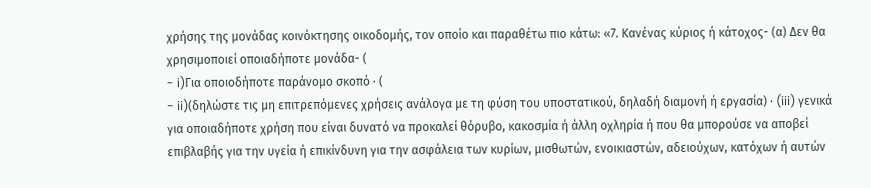χρήσης της μονάδας κοινόκτησης οικοδομής, τον οποίο και παραθέτω πιο κάτω꞉ «7. Κανένας κύριος ή κάτοχος- (α) Δεν θα χρησιμοποιεί οποιαδήποτε μονάδα- (
- i)Για οποιοδήποτε παράνομο σκοπό · (
- ii)(δηλώστε τις μη επιτρεπόμενες χρήσεις ανάλογα με τη φύση του υποστατικού, δηλαδή διαμονή ή εργασία) · (iii) γενικά για οποιαδήποτε χρήση που είναι δυνατό να προκαλεί θόρυβο, κακοσμία ή άλλη οχληρία ή που θα μπορούσε να αποβεί επιβλαβής για την υγεία ή επικίνδυνη για την ασφάλεια των κυρίων, μισθωτών, ενοικιαστών, αδειούχων, κατόχων ή αυτών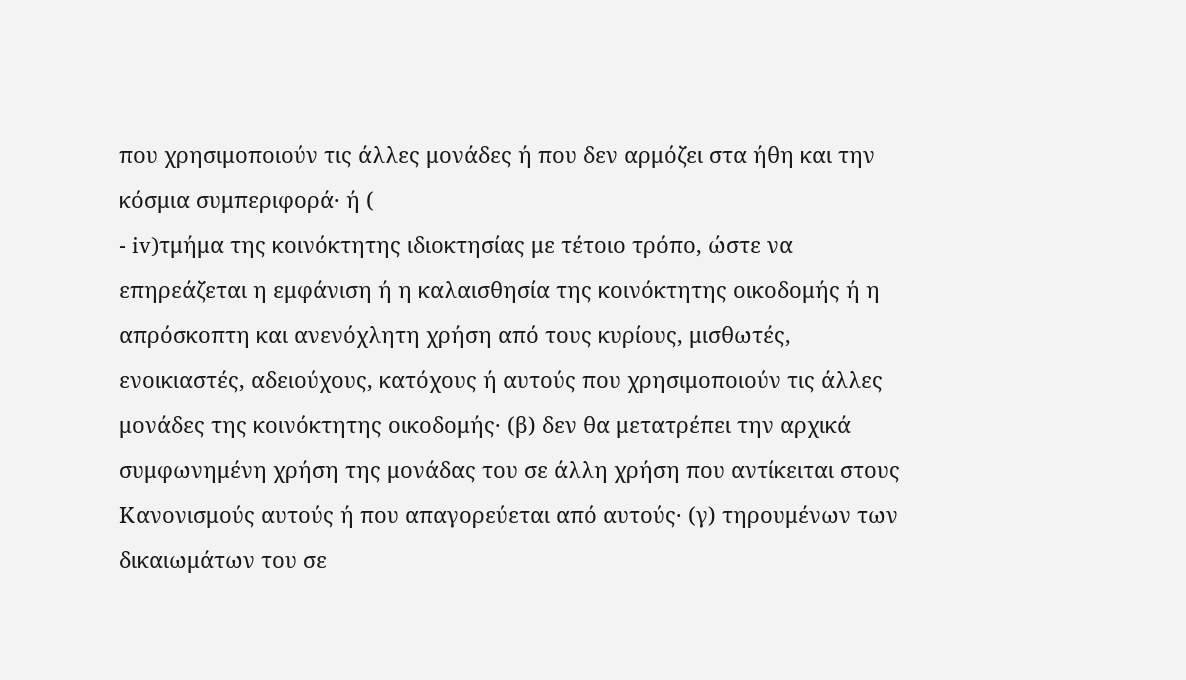που χρησιμοποιούν τις άλλες μονάδες ή που δεν αρμόζει στα ήθη και την κόσμια συμπεριφορά· ή (
- iv)τμήμα της κοινόκτητης ιδιοκτησίας με τέτοιο τρόπο, ώστε να επηρεάζεται η εμφάνιση ή η καλαισθησία της κοινόκτητης οικοδομής ή η απρόσκοπτη και ανενόχλητη χρήση από τους κυρίους, μισθωτές, ενοικιαστές, αδειούχους, κατόχους ή αυτούς που χρησιμοποιούν τις άλλες μονάδες της κοινόκτητης οικοδομής· (β) δεν θα μετατρέπει την αρχικά συμφωνημένη χρήση της μονάδας του σε άλλη χρήση που αντίκειται στους Κανονισμούς αυτούς ή που απαγορεύεται από αυτούς· (γ) τηρουμένων των δικαιωμάτων του σε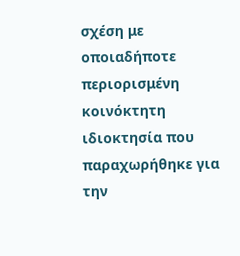σχέση με οποιαδήποτε περιορισμένη κοινόκτητη ιδιοκτησία που παραχωρήθηκε για την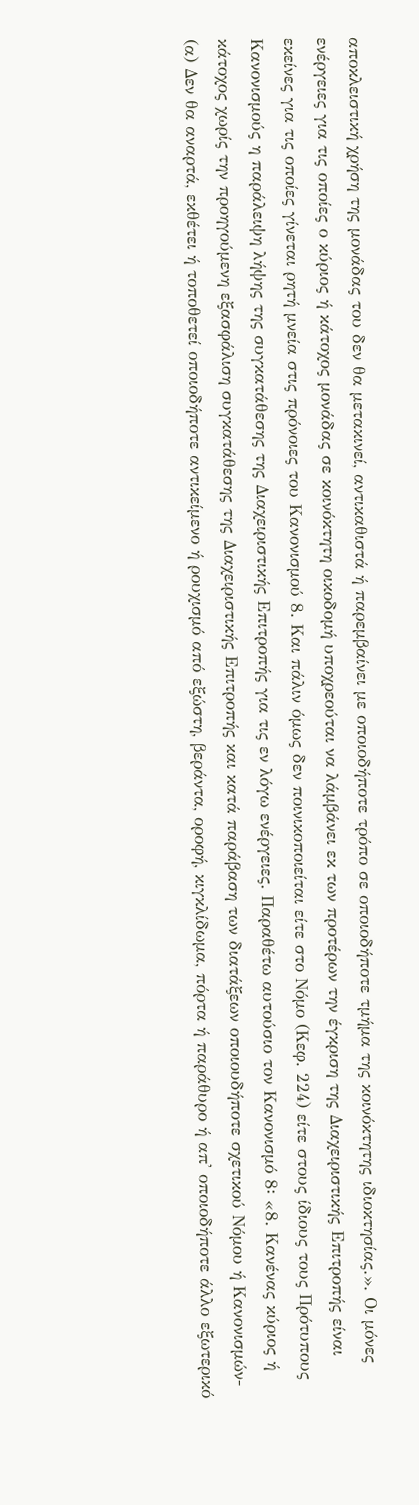αποκλειστική χρήση της μονάδας του δεν θα μετακινεί, αντικαθιστά ή παρεμβαίνει με οποιοδήποτε τρόπο σε οποιοδήποτε τμήμα της κοινόκτητης ιδιοκτησίας.». Οι μόνες ενέργειες για τις οποίες ο κύριος ή κάτοχος μονάδας σε κοινόκτητη οικοδομή υποχρεούται να λάμβάνει εκ των προτέρων την έγκριση της Διαχειριστικής Επιτροπής είναι εκείνες για τις οποίες γίνεται ρητή μνεία στις πρόνοιες του Κανονισμού 8. Και πάλιν όμως δεν ποινικοποιείται είτε στο Νόμο (Κεφ. 224) είτε στους ίδιους τους Πρότυπους Κανονισμούς η παράλειψη λήψης της συγκατάθεσης της Διαχειριστικής Επιτροπής για τις εν λόγω ενέργειες. Παραθέτω αυτούσιο τον Κανονισμό 8꞉ «8. Κανένας κύριος ή κάτοχος χωρίς την προηγούμενη εξασφάλιση συγκατάθεσης της Διαχειριστικής Επιτροπής και κατά παράβαση των διατάξεων οποιουδήποτε σχετικού Νόμου ή Κανονισμών- (α) Δεν θα αναρτά, εκθέτει ή τοποθετεί οποιοδήποτε αντικείμενο ή ρουχισμό από εξώστη, βεράντα, οροφή, κιγκλίδωμα, πόρτα ή παράθυρο ή απ' οποιοδήποτε άλλο εξωτερικό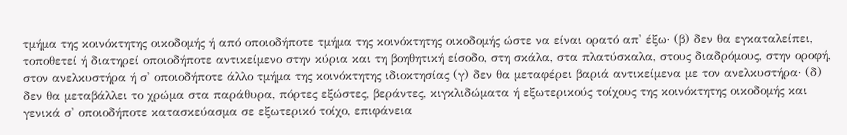τμήμα της κοινόκτητης οικοδομής ή από οποιοδήποτε τμήμα της κοινόκτητης οικοδομής ώστε να είναι ορατό απ' έξω· (β) δεν θα εγκαταλείπει, τοποθετεί ή διατηρεί οποιοδήποτε αντικείμενο στην κύρια και τη βοηθητική είσοδο, στη σκάλα, στα πλατύσκαλα, στους διαδρόμους, στην οροφή, στον ανελκυστήρα ή σ' οποιοδήποτε άλλο τμήμα της κοινόκτητης ιδιοκτησίας (γ) δεν θα μεταφέρει βαριά αντικείμενα με τον ανελκυστήρα· (δ) δεν θα μεταβάλλει το χρώμα στα παράθυρα, πόρτες εξώστες, βεράντες, κιγκλιδώματα ή εξωτερικούς τοίχους της κοινόκτητης οικοδομής και γενικά σ' οποιοδήποτε κατασκεύασμα σε εξωτερικό τοίχο, επιφάνεια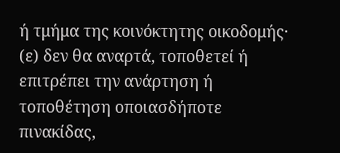ή τμήμα της κοινόκτητης οικοδομής· (ε) δεν θα αναρτά, τοποθετεί ή επιτρέπει την ανάρτηση ή τοποθέτηση οποιασδήποτε πινακίδας,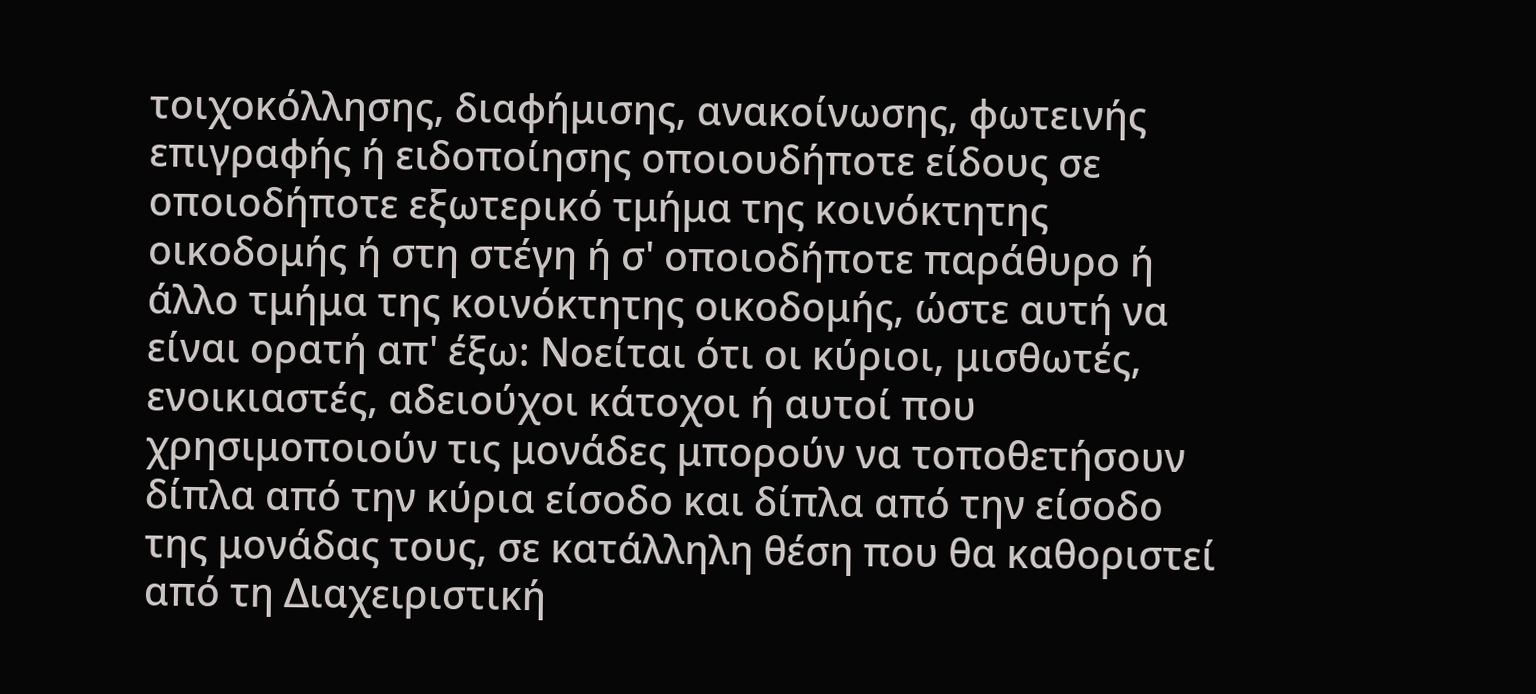τοιχοκόλλησης, διαφήμισης, ανακοίνωσης, φωτεινής επιγραφής ή ειδοποίησης οποιουδήποτε είδους σε οποιοδήποτε εξωτερικό τμήμα της κοινόκτητης οικοδομής ή στη στέγη ή σ' οποιοδήποτε παράθυρο ή άλλο τμήμα της κοινόκτητης οικοδομής, ώστε αυτή να είναι ορατή απ' έξω: Νοείται ότι οι κύριοι, μισθωτές, ενοικιαστές, αδειούχοι κάτοχοι ή αυτοί που χρησιμοποιούν τις μονάδες μπορούν να τοποθετήσουν δίπλα από την κύρια είσοδο και δίπλα από την είσοδο της μονάδας τους, σε κατάλληλη θέση που θα καθοριστεί από τη Διαχειριστική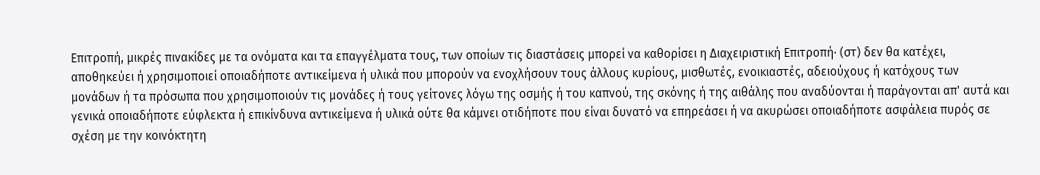Επιτροπή, μικρές πινακίδες με τα ονόματα και τα επαγγέλματα τους, των οποίων τις διαστάσεις μπορεί να καθορίσει η Διαχειριστική Επιτροπή· (στ) δεν θα κατέχει, αποθηκεύει ή χρησιμοποιεί οποιαδήποτε αντικείμενα ή υλικά που μπορούν να ενοχλήσουν τους άλλους κυρίους, μισθωτές, ενοικιαστές, αδειούχους ή κατόχους των μονάδων ή τα πρόσωπα που χρησιμοποιούν τις μονάδες ή τους γείτονες λόγω της οσμής ή του καπνού, της σκόνης ή της αιθάλης που αναδύονται ή παράγονται απ' αυτά και γενικά οποιαδήποτε εύφλεκτα ή επικίνδυνα αντικείμενα ή υλικά ούτε θα κάμνει οτιδήποτε που είναι δυνατό να επηρεάσει ή να ακυρώσει οποιαδήποτε ασφάλεια πυρός σε σχέση με την κοινόκτητη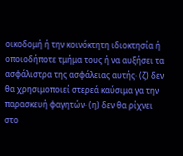οικοδομή ή την κοινόκτητη ιδιοκτησία ή οποιοδήποτε τμήμα τους ή να αυξήσει τα ασφάλιστρα της ασφάλειας αυτής· (ζ) δεν θα χρησιμοποιεί στερεά καύσιμα γα την παρασκευή φαγητών· (η) δεν θα ρίχνει στο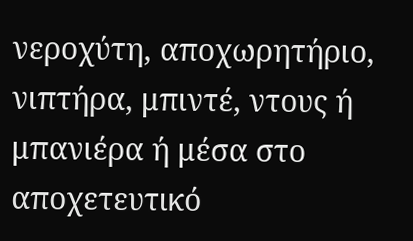νεροχύτη, αποχωρητήριο, νιπτήρα, μπιντέ, ντους ή μπανιέρα ή μέσα στο αποχετευτικό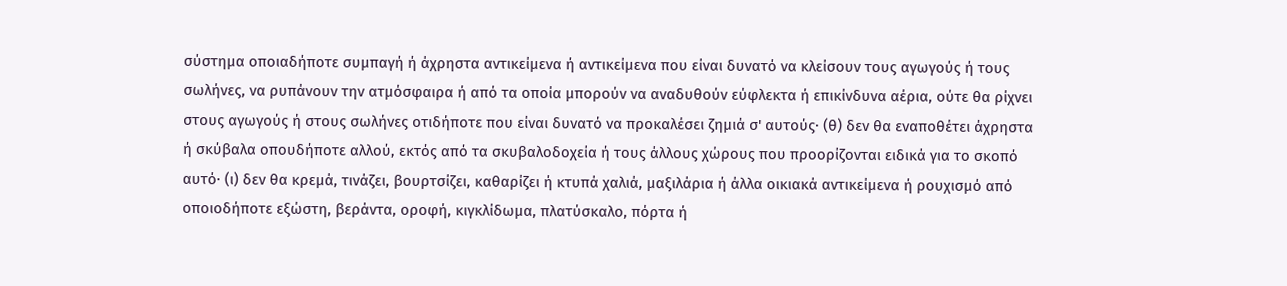σύστημα οποιαδήποτε συμπαγή ή άχρηστα αντικείμενα ή αντικείμενα που είναι δυνατό να κλείσουν τους αγωγούς ή τους σωλήνες, να ρυπάνουν την ατμόσφαιρα ή από τα οποία μπορούν να αναδυθούν εύφλεκτα ή επικίνδυνα αέρια, ούτε θα ρίχνει στους αγωγούς ή στους σωλήνες οτιδήποτε που είναι δυνατό να προκαλέσει ζημιά σ' αυτούς· (θ) δεν θα εναποθέτει άχρηστα ή σκύβαλα οπουδήποτε αλλού, εκτός από τα σκυβαλοδοχεία ή τους άλλους χώρους που προορίζονται ειδικά για το σκοπό αυτό· (ι) δεν θα κρεμά, τινάζει, βουρτσίζει, καθαρίζει ή κτυπά χαλιά, μαξιλάρια ή άλλα οικιακά αντικείμενα ή ρουχισμό από οποιοδήποτε εξώστη, βεράντα, οροφή, κιγκλίδωμα, πλατύσκαλο, πόρτα ή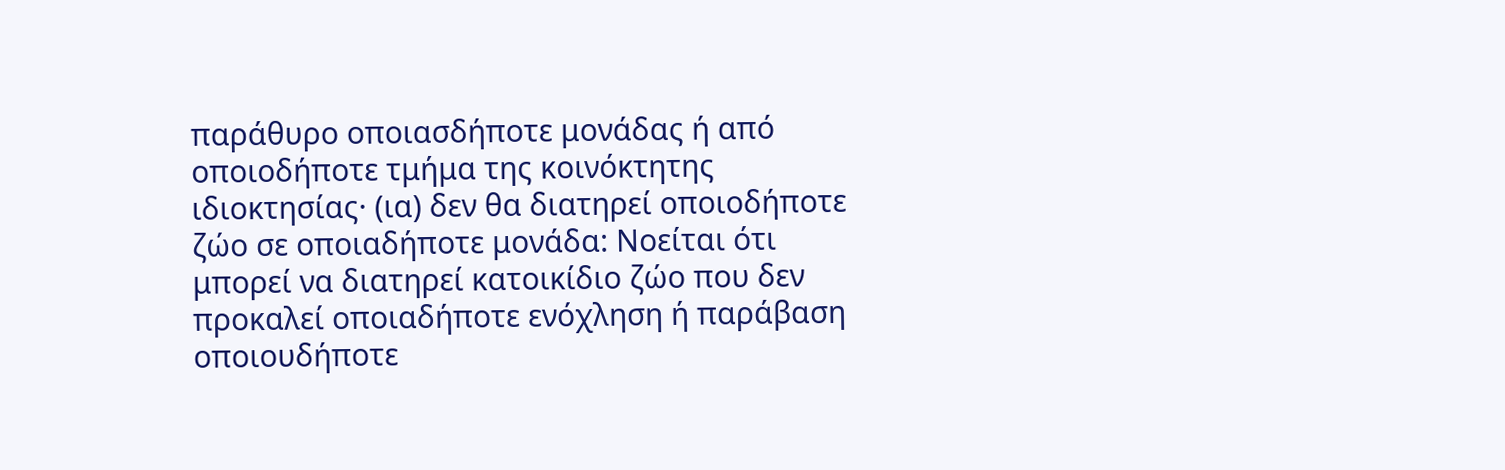παράθυρο οποιασδήποτε μονάδας ή από οποιοδήποτε τμήμα της κοινόκτητης ιδιοκτησίας· (ια) δεν θα διατηρεί οποιοδήποτε ζώο σε οποιαδήποτε μονάδα: Νοείται ότι μπορεί να διατηρεί κατοικίδιο ζώο που δεν προκαλεί οποιαδήποτε ενόχληση ή παράβαση οποιουδήποτε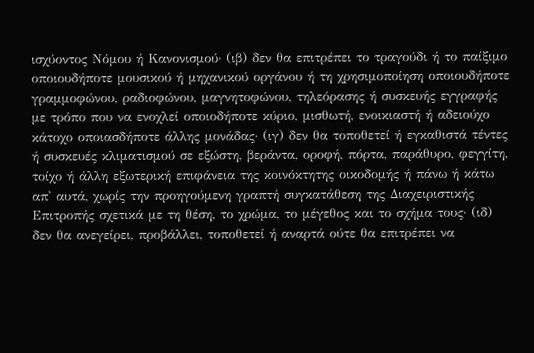ισχύοντος Νόμου ή Κανονισμού· (ιβ) δεν θα επιτρέπει το τραγούδι ή το παίξιμο οποιουδήποτε μουσικού ή μηχανικού οργάνου ή τη χρησιμοποίηση οποιουδήποτε γραμμοφώνου, ραδιοφώνου, μαγνητοφώνου, τηλεόρασης ή συσκευής εγγραφής με τρόπο που να ενοχλεί οποιοδήποτε κύριο, μισθωτή, ενοικιαστή ή αδειούχο κάτοχο οποιασδήποτε άλλης μονάδας· (ιγ) δεν θα τοποθετεί ή εγκαθιστά τέντες ή συσκευές κλιματισμού σε εξώστη, βεράντα, οροφή, πόρτα, παράθυρο, φεγγίτη, τοίχο ή άλλη εξωτερική επιφάνεια της κοινόκτητης οικοδομής ή πάνω ή κάτω απ' αυτά, χωρίς την προηγούμενη γραπτή συγκατάθεση της Διαχειριστικής Επιτροπής σχετικά με τη θέση, το χρώμα, το μέγεθος και το σχήμα τους· (ιδ) δεν θα ανεγείρει, προβάλλει, τοποθετεί ή αναρτά ούτε θα επιτρέπει να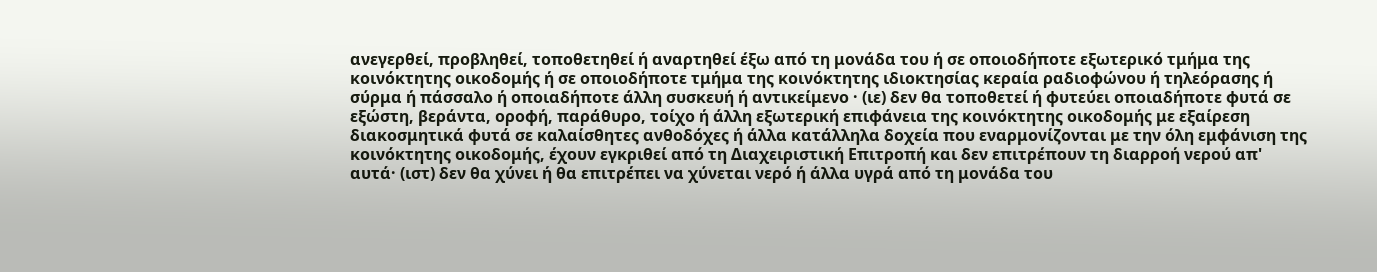ανεγερθεί, προβληθεί, τοποθετηθεί ή αναρτηθεί έξω από τη μονάδα του ή σε οποιοδήποτε εξωτερικό τμήμα της κοινόκτητης οικοδομής ή σε οποιοδήποτε τμήμα της κοινόκτητης ιδιοκτησίας κεραία ραδιοφώνου ή τηλεόρασης ή σύρμα ή πάσσαλο ή οποιαδήποτε άλλη συσκευή ή αντικείμενο · (ιε) δεν θα τοποθετεί ή φυτεύει οποιαδήποτε φυτά σε εξώστη, βεράντα, οροφή, παράθυρο, τοίχο ή άλλη εξωτερική επιφάνεια της κοινόκτητης οικοδομής με εξαίρεση διακοσμητικά φυτά σε καλαίσθητες ανθοδόχες ή άλλα κατάλληλα δοχεία που εναρμονίζονται με την όλη εμφάνιση της κοινόκτητης οικοδομής, έχουν εγκριθεί από τη Διαχειριστική Επιτροπή και δεν επιτρέπουν τη διαρροή νερού απ' αυτά· (ιστ) δεν θα χύνει ή θα επιτρέπει να χύνεται νερό ή άλλα υγρά από τη μονάδα του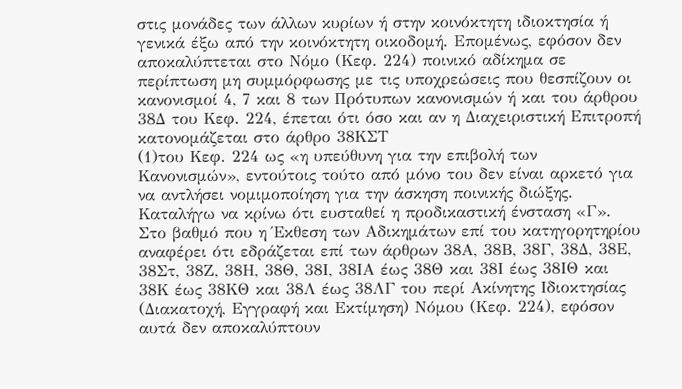στις μονάδες των άλλων κυρίων ή στην κοινόκτητη ιδιοκτησία ή γενικά έξω από την κοινόκτητη οικοδομή. Επομένως, εφόσον δεν αποκαλύπτεται στο Νόμο (Κεφ. 224) ποινικό αδίκημα σε περίπτωση μη συμμόρφωσης με τις υποχρεώσεις που θεσπίζουν οι κανονισμοί 4, 7 και 8 των Πρότυπων κανονισμών ή και του άρθρου 38Δ του Κεφ. 224, έπεται ότι όσο και αν η Διαχειριστική Επιτροπή κατονομάζεται στο άρθρο 38ΚΣΤ
(1)του Κεφ. 224 ως «η υπεύθυνη για την επιβολή των Κανονισμών», εντούτοις τούτο από μόνο του δεν είναι αρκετό για να αντλήσει νομιμοποίηση για την άσκηση ποινικής διώξης. Καταλήγω να κρίνω ότι ευσταθεί η προδικαστική ένσταση «Γ». Στο βαθμό που η Έκθεση των Αδικημάτων επί του κατηγορητηρίου αναφέρει ότι εδράζεται επί των άρθρων 38Α, 38Β, 38Γ, 38Δ, 38Ε, 38Στ, 38Ζ, 38Η, 38Θ, 38Ι, 38ΙΑ έως 38Θ και 38Ι έως 38ΙΘ και 38Κ έως 38ΚΘ και 38Λ έως 38ΛΓ του περί Ακίνητης Ιδιοκτησίας (Διακατοχή, Εγγραφή και Εκτίμηση) Νόμου (Κεφ. 224), εφόσον αυτά δεν αποκαλύπτουν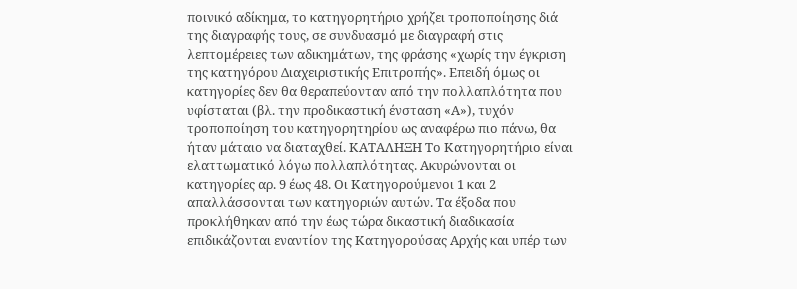ποινικό αδίκημα, το κατηγορητήριο χρήζει τροποποίησης διά της διαγραφής τους, σε συνδυασμό με διαγραφή στις λεπτομέρειες των αδικημάτων, της φράσης «χωρίς την έγκριση της κατηγόρου Διαχειριστικής Επιτροπής». Επειδή όμως οι κατηγορίες δεν θα θεραπεύονταν από την πολλαπλότητα που υφίσταται (βλ. την προδικαστική ένσταση «Α»), τυχόν τροποποίηση του κατηγορητηρίου ως αναφέρω πιο πάνω, θα ήταν μάταιο να διαταχθεί. ΚΑΤΑΛΗΞΗ Το Κατηγορητήριο είναι ελαττωματικό λόγω πολλαπλότητας. Ακυρώνονται οι κατηγορίες αρ. 9 έως 48. Οι Κατηγορούμενοι 1 και 2 απαλλάσσονται των κατηγοριών αυτών. Τα έξοδα που προκλήθηκαν από την έως τώρα δικαστική διαδικασία επιδικάζονται εναντίον της Κατηγορούσας Αρχής και υπέρ των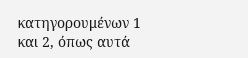κατηγορουμένων 1 και 2, όπως αυτά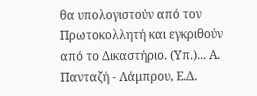θα υπολογιστούν από τον Πρωτοκολλητή και εγκριθούν από το Δικαστήριο. (Υπ.)... Α. Πανταζή - Λάμπρου, Ε.Δ.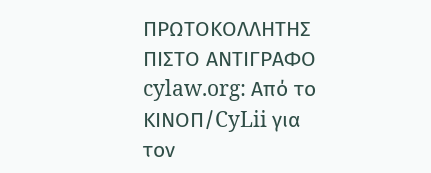ΠΡΩΤΟΚΟΛΛΗΤΗΣ ΠΙΣΤΟ ΑΝΤΙΓΡΑΦΟ cylaw.org: Από το ΚΙΝOΠ/CyLii για τον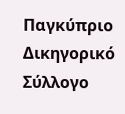Παγκύπριο Δικηγορικό Σύλλογο